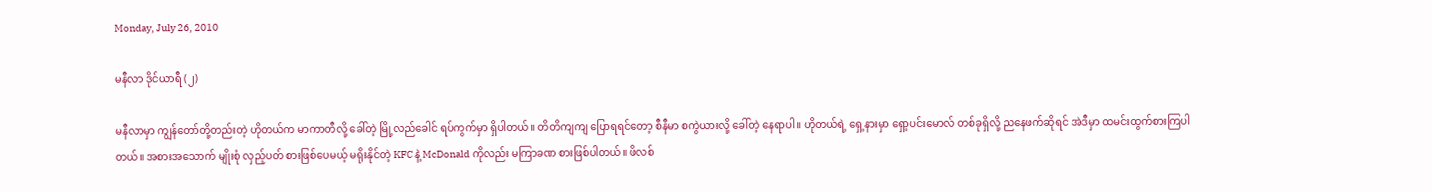Monday, July 26, 2010

မနီလာ ဒိုင်ယာရီ (၂)

မနီလာမှာ ကျွန်တော်တို့တည်းတဲ့ ဟိုတယ်က မာကာတီလို့ ခေါ်တဲ့ မြို့လည်ခေါင် ရပ်ကွက်မှာ ရှိပါတယ်။ တိတိကျကျ ပြောရရင်တော့ စီနီမာ စကွဲယားလို့ ခေါ်တဲ့ နေရာပါ။ ဟိုတယ်ရဲ့ ရှေ့နားမှာ ရှော့ပင်းမောလ် တစ်ခုရှိလို့ ညနေဖက်ဆိုရင် အဲဒီမှာ ထမင်းထွက်စားကြပါတယ်။ အစားအသောက် မျိုးစုံ လှည့်ပတ် စားဖြစ်ပေမယ့် မရိုးနိုင်တဲ့ KFC နဲ့ McDonald ကိုလည်း မကြာခဏ စားဖြစ်ပါတယ်။ ဖိလစ်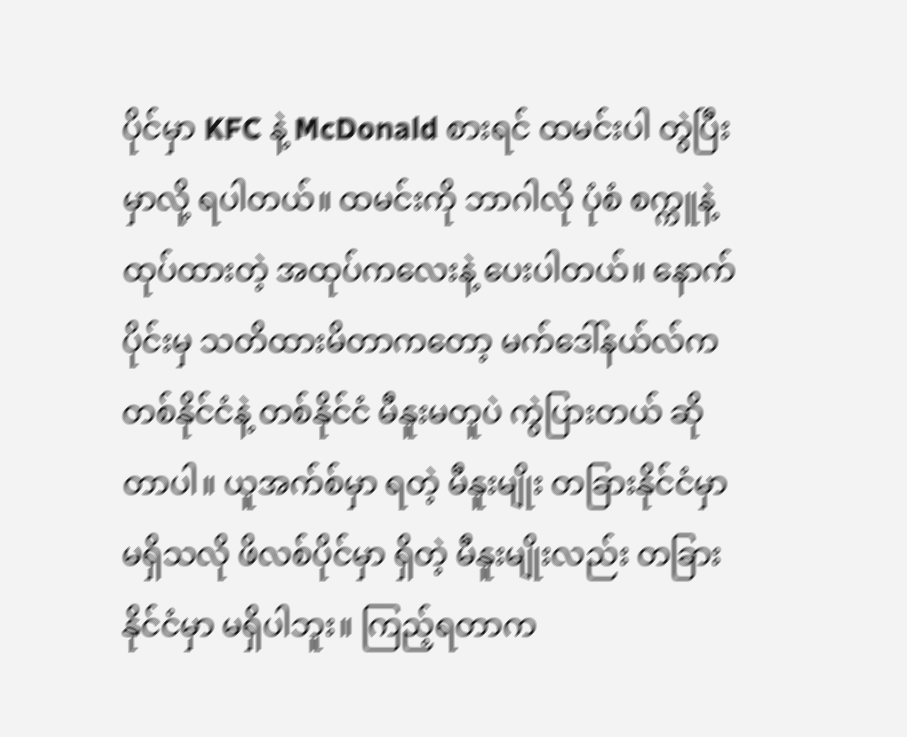ပိုင်မှာ KFC နဲ့ McDonald စားရင် ထမင်းပါ တွဲပြီးမှာလို့ ရပါတယ်။ ထမင်းကို ဘာဂါလို ပုံစံ စက္ကူနဲ့ ထုပ်ထားတဲ့ အထုပ်ကလေးနဲ့ ပေးပါတယ်။ နောက်ပိုင်းမှ သတိထားမိတာကတော့ မက်ဒေါ်နယ်လ်က တစ်နိုင်ငံနဲ့ တစ်နိုင်ငံ မီနူးမတူပဲ ကွဲပြားတယ် ဆိုတာပါ။ ယူအက်စ်မှာ ရတဲ့ မီနူးမျိုး တခြားနိုင်ငံမှာ မရှိသလို ဖိလစ်ပိုင်မှာ ရှိတဲ့ မီနူးမျိုးလည်း တခြားနိုင်ငံမှာ မရှိပါဘူး။ ကြည့်ရတာက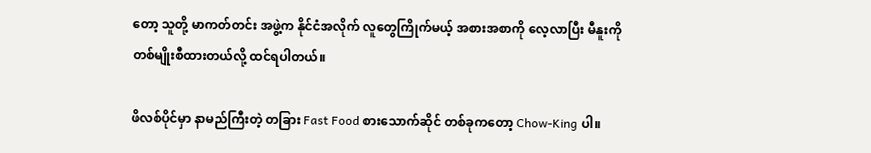တော့ သူတို့ မာကတ်တင်း အဖွဲ့က နိုင်ငံအလိုက် လူတွေကြိုက်မယ့် အစားအစာကို လေ့လာပြီး မီနူးကို တစ်မျိုးစီထားတယ်လို့ ထင်ရပါတယ်။

ဖိလစ်ပိုင်မှာ နာမည်ကြီးတဲ့ တခြား Fast Food စားသောက်ဆိုင် တစ်ခုကတော့ Chow-King ပါ။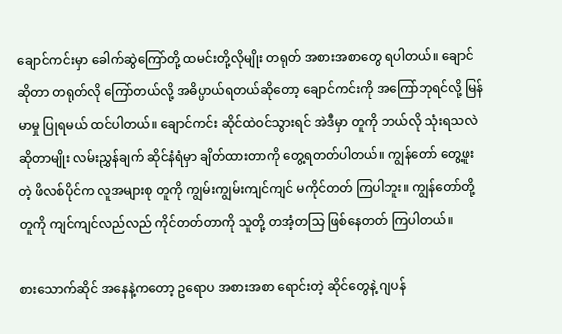ချောင်ကင်းမှာ ခေါက်ဆွဲကြော်တို့ ထမင်းတို့လိုမျိုး တရုတ် အစားအစာတွေ ရပါတယ်။ ချောင် ဆိုတာ တရုတ်လို ကြော်တယ်လို့ အဓိပ္ပာယ်ရတယ်ဆိုတော့ ချောင်ကင်းကို အကြော်ဘုရင်လို့ မြန်မာမှု ပြုရမယ် ထင်ပါတယ်။ ချောင်ကင်း ဆိုင်ထဲဝင်သွားရင် အဲဒီမှာ တူကို ဘယ်လို သုံးရသလဲ ဆိုတာမျိုး လမ်းညွှန်ချက် ဆိုင်နံရံမှာ ချိတ်ထားတာကို တွေ့ရတတ်ပါတယ်။ ကျွန်တော် တွေ့ဖူးတဲ့ ဖိလစ်ပိုင်က လူအများစု တူကို ကျွမ်းကျွမ်းကျင်ကျင် မကိုင်တတ် ကြပါဘူး။ ကျွန်တော်တို့ တူကို ကျင်ကျင်လည်လည် ကိုင်တတ်တာကို သူတို့ တအံ့တသြ ဖြစ်နေတတ် ကြပါတယ်။

စားသောက်ဆိုင် အနေနဲ့ကတော့ ဥရောပ အစားအစာ ရောင်းတဲ့ ဆိုင်တွေနဲ့ ဂျပန်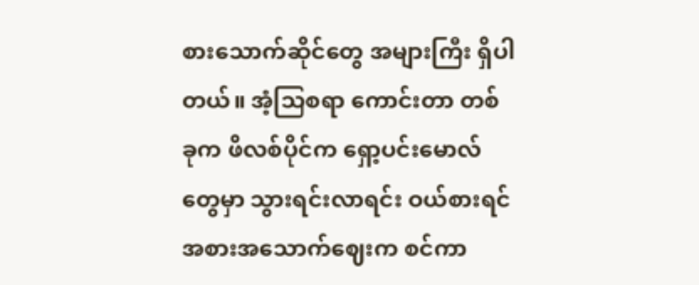စားသောက်ဆိုင်တွေ အများကြီး ရှိပါတယ်။ အံ့သြစရာ ကောင်းတာ တစ်ခုက ဖိလစ်ပိုင်က ရှော့ပင်းမောလ်တွေမှာ သွားရင်းလာရင်း ဝယ်စားရင် အစားအသောက်ဈေးက စင်ကာ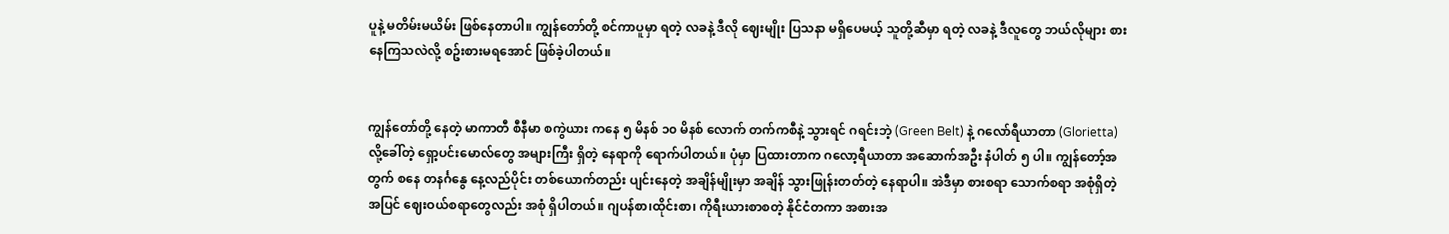ပူနဲ့ မတိမ်းမယိမ်း ဖြစ်နေတာပါ။ ကျွန်တော်တို့ စင်ကာပူမှာ ရတဲ့ လခနဲ့ ဒီလို ဈေးမျိုး ပြသနာ မရှိပေမယ့် သူတို့ဆီမှာ ရတဲ့ လခနဲ့ ဒီလူတွေ ဘယ်လိုများ စားနေကြသလဲလို့ စဥ်းစားမရအောင် ဖြစ်ခဲ့ပါတယ်။


ကျွန်တော်တို့ နေတဲ့ မာကာတီ စီနီမာ စကွဲယား ကနေ ၅ မိနစ် ၁၀ မိနစ် လောက် တက်ကစီနဲ့ သွားရင် ဂရင်းဘဲ့ (Green Belt) နဲ့ ဂလော်ရီယာတာ (Glorietta) လို့ခေါ်တဲ့ ရှော့ပင်းမောလ်တွေ အများကြီး ရှိတဲ့ နေရာကို ရောက်ပါတယ်။ ပုံမှာ ပြထားတာက ဂလော့ရီယာတာ အဆောက်အဦး နံပါတ် ၅ ပါ။ ကျွန်တော့်အတွက် စနေ တနင်္ဂနွေ နေ့လည်ပိုင်း တစ်ယောက်တည်း ပျင်းနေတဲ့ အချိန်မျိုးမှာ အချိန် သွားဖြုန်းတတ်တဲ့ နေရာပါ။ အဲဒီမှာ စားစရာ သောက်စရာ အစုံရှိတဲ့ အပြင် ဈေးဝယ်စရာတွေလည်း အစုံ ရှိပါတယ်။ ဂျပန်စာ၊ထိုင်းစာ၊ ကိုရီးယားစာစတဲ့ နိုင်ငံတကာ အစားအ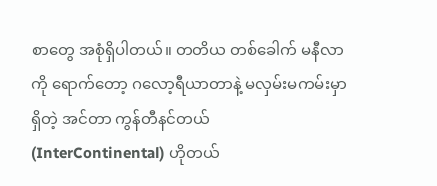စာတွေ အစုံရှိပါတယ်။ တတိယ တစ်ခေါက် မနီလာကို ရောက်တော့ ဂလော့ရီယာတာနဲ့ မလှမ်းမကမ်းမှာရှိတဲ့ အင်တာ ကွန်တီနင်တယ် (InterContinental) ဟိုတယ်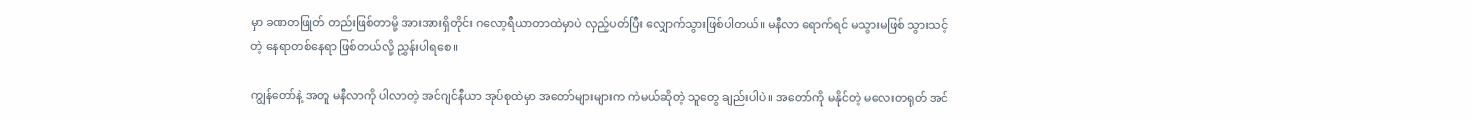မှာ ခဏတဖြုတ် တည်းဖြစ်တာမို့ အားအားရှိတိုင်း ဂလော့ရီယာတာထဲမှာပဲ လှည့်ပတ်ပြီး လျှောက်သွားဖြစ်ပါတယ်။ မနီလာ ရောက်ရင် မသွားမဖြစ် သွားသင့်တဲ့ နေရာတစ်နေရာ ဖြစ်တယ်လို့ ညွှန်းပါရစေ။

ကျွန်တော်နဲ့ အတူ မနီလာကို ပါလာတဲ့ အင်ဂျင်နီယာ အုပ်စုထဲမှာ အတော်များများက ကဲမယ်ဆိုတဲ့ သူတွေ ချည်းပါပဲ။ အတော်ကို မနိုင်တဲ့ မလေးတရုတ် အင်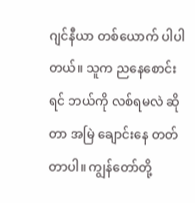ဂျင်နီယာ တစ်ယောက် ပါပါတယ်။ သူက ညနေစောင်းရင် ဘယ်ကို လစ်ရမလဲ ဆိုတာ အမြဲ ချောင်းနေ တတ်တာပါ။ ကျွန်တော်တို့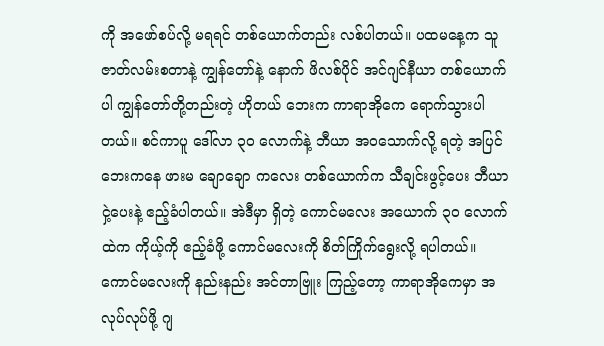ကို အဖော်စပ်လို့ မရရင် တစ်ယောက်တည်း လစ်ပါတယ်။ ပထမနေ့က သူဇာတ်လမ်းစတာနဲ့ ကျွန်တော်နဲ့ နောက် ဖိလစ်ပိုင် အင်ဂျင်နီယာ တစ်ယောက်ပါ ကျွန်တော်တို့တည်းတဲ့ ဟိုတယ် ဘေးက ကာရာအိုကေ ရောက်သွားပါတယ်။ စင်ကာပူ ဒေါ်လာ ၃၀ လောက်နဲ့ ဘီယာ အဝသောက်လို့ ရတဲ့ အပြင် ဘေးကနေ ဖားမ ချောချော ကလေး တစ်ယောက်က သီချင်းဖွင့်ပေး ဘီယာငှဲ့ပေးနဲ့ ဧည့်ခံပါတယ်။ အဲဒီမှာ ရှိတဲ့ ကောင်မလေး အယောက် ၃၀ လောက်ထဲက ကိုယ့်ကို ဧည့်ခံဖို့ ကောင်မလေးကို စိတ်ကြိုက်ရွေးလို့ ရပါတယ်။ ကောင်မလေးကို နည်းနည်း အင်တာဗြူး ကြည့်တော့ ကာရာအိုကေမှာ အလုပ်လုပ်ဖို့ ဂျ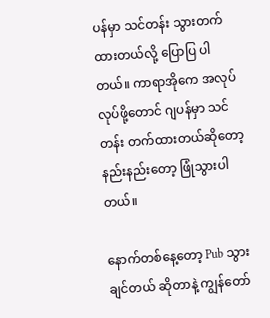ပန်မှာ သင်တန်း သွားတက်ထားတယ်လို့ ပြောပြ ပါတယ်။ ကာရာအိုကေ အလုပ်လုပ်ဖို့တောင် ဂျပန်မှာ သင်တန်း တက်ထားတယ်ဆိုတော့ နည်းနည်းတော့ ဖြုံသွားပါတယ်။

နောက်တစ်နေ့တော့ Pub သွားချင်တယ် ဆိုတာနဲ့ ကျွန်တော်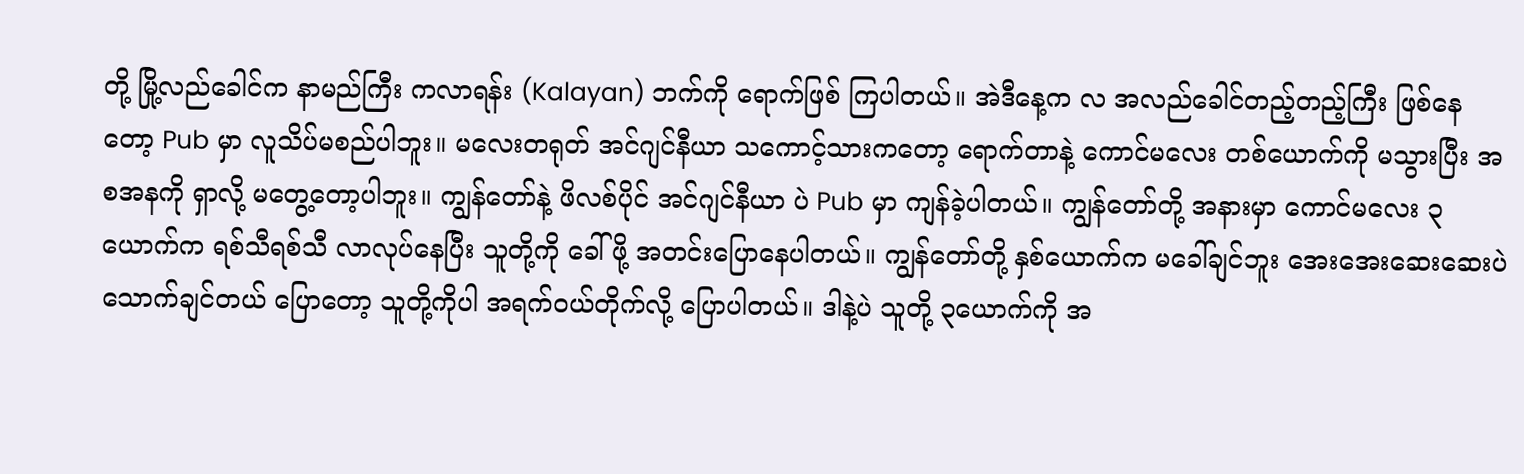တို့ မြို့လည်ခေါင်က နာမည်ကြီး ကလာရန်း (Kalayan) ဘက်ကို ရောက်ဖြစ် ကြပါတယ်။ အဲဒီနေ့က လ အလည်ခေါင်တည့်တည့်ကြီး ဖြစ်နေတော့ Pub မှာ လူသိပ်မစည်ပါဘူး။ မလေးတရုတ် အင်ဂျင်နီယာ သကောင့်သားကတော့ ရောက်တာနဲ့ ကောင်မလေး တစ်ယောက်ကို မသွားပြီး အစအနကို ရှာလို့ မတွေ့တော့ပါဘူး။ ကျွန်တော်နဲ့ ဖိလစ်ပိုင် အင်ဂျင်နီယာ ပဲ Pub မှာ ကျန်ခဲ့ပါတယ်။ ကျွန်တော်တို့ အနားမှာ ကောင်မလေး ၃ ယောက်က ရစ်သီရစ်သီ လာလုပ်နေပြီး သူတို့ကို ခေါ်ဖို့ အတင်းပြောနေပါတယ်။ ကျွန်တော်တို့ နှစ်ယောက်က မခေါ်ချင်ဘူး အေးအေးဆေးဆေးပဲ သောက်ချင်တယ် ပြောတော့ သူတို့ကိုပါ အရက်ဝယ်တိုက်လို့ ပြောပါတယ်။ ဒါနဲ့ပဲ သူတို့ ၃ယောက်ကို အ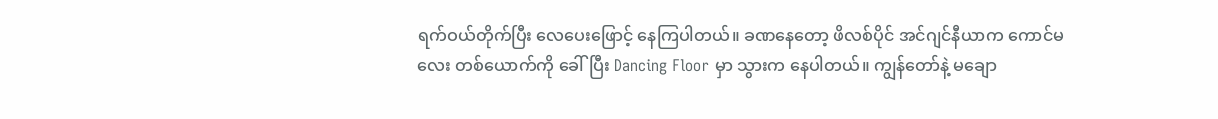ရက်ဝယ်တိုက်ပြီး လေပေးဖြောင့် နေကြပါတယ်။ ခဏနေတော့ ဖိလစ်ပိုင် အင်ဂျင်နီယာက ကောင်မလေး တစ်ယောက်ကို ခေါ်ပြီး Dancing Floor မှာ သွားက နေပါတယ်။ ကျွန်တော်နဲ့ မချော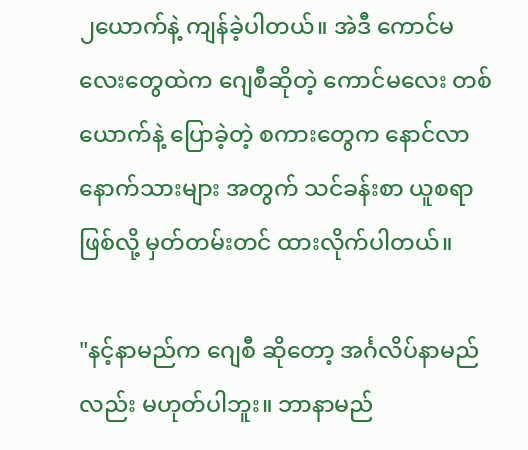၂ယောက်နဲ့ ကျန်ခဲ့ပါတယ်။ အဲဒီ ကောင်မလေးတွေထဲက ဂျေစီဆိုတဲ့ ကောင်မလေး တစ်ယောက်နဲ့ ပြောခဲ့တဲ့ စကားတွေက နောင်လာနောက်သားများ အတွက် သင်ခန်းစာ ယူစရာ ဖြစ်လို့ မှတ်တမ်းတင် ထားလိုက်ပါတယ်။

"နင့်နာမည်က ဂျေစီ ဆိုတော့ အင်္ဂလိပ်နာမည်လည်း မဟုတ်ပါဘူး။ ဘာနာမည်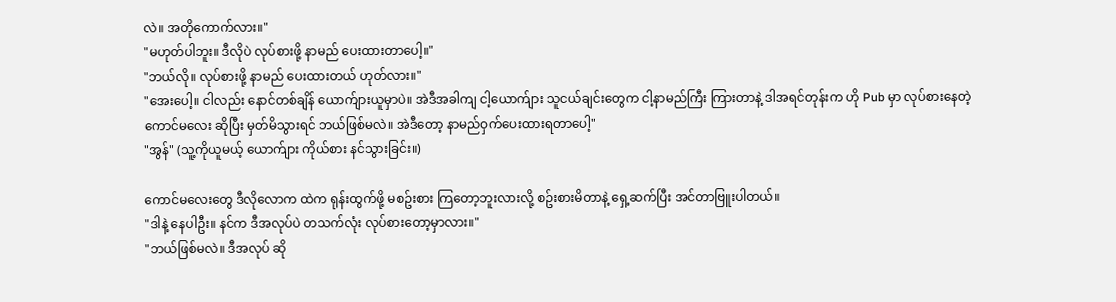လဲ။ အတိုကောက်လား။"
"မဟုတ်ပါဘူး။ ဒီလိုပဲ လုပ်စားဖို့ နာမည် ပေးထားတာပေါ့။"
"ဘယ်လို။ လုပ်စားဖို့ နာမည် ပေးထားတယ် ဟုတ်လား။"
"အေးပေါ့။ ငါလည်း နောင်တစ်ချိန် ယောက်ျားယူမှာပဲ။ အဲဒီအခါကျ ငါ့ယောက်ျား သူငယ်ချင်းတွေက ငါ့နာမည်ကြီး ကြားတာနဲ့ ဒါအရင်တုန်းက ဟို Pub မှာ လုပ်စားနေတဲ့ ကောင်မလေး ဆိုပြီး မှတ်မိသွားရင် ဘယ်ဖြစ်မလဲ။ အဲဒီတော့ နာမည်ဝှက်ပေးထားရတာပေါ့"
"အွန်" (သူ့ကိုယူမယ့် ယောက်ျား ကိုယ်စား နင်သွားခြင်း။)

ကောင်မလေးတွေ ဒီလိုလောက ထဲက ရုန်းထွက်ဖို့ မစဥ်းစား ကြတော့ဘူးလားလို့ စဥ်းစားမိတာနဲ့ ရှေ့ဆက်ပြီး အင်တာဗြူးပါတယ်။
"ဒါနဲ့ နေပါဦး။ နင်က ဒီအလုပ်ပဲ တသက်လုံး လုပ်စားတော့မှာလား။"
"ဘယ်ဖြစ်မလဲ။ ဒီအလုပ် ဆို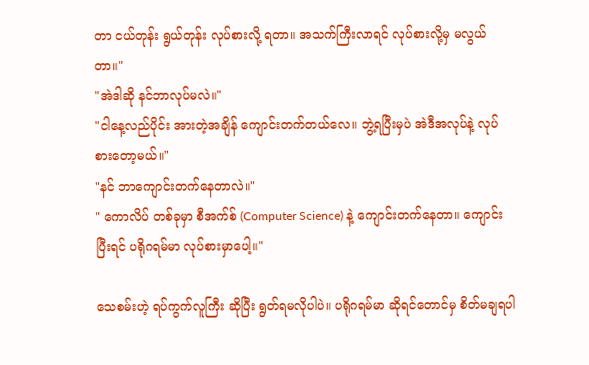တာ ငယ်တုန်း ရွယ်တုန်း လုပ်စားလို့ ရတာ။ အသက်ကြီးလာရင် လုပ်စားလို့မှ မလွယ်တာ။"
"အဲဒါဆို နင်ဘာလုပ်မလဲ။"
"ငါနေ့လည်ပိုင်း အားတဲ့အချိန် ကျောင်းတက်တယ်လေ။ ဘွဲ့ရပြီးမှပဲ အဲဒီအလုပ်နဲ့ လုပ်စားတော့မယ်။"
"နင် ဘာကျောင်းတက်နေတာလဲ။"
" ကောလိပ် တစ်ခုမှာ စီအက်စ် (Computer Science) နဲ့ ကျောင်းတက်နေတာ။ ကျောင်းပြီးရင် ပရိုဂရမ်မာ လုပ်စားမှာပေါ့။"

သေစမ်းဟဲ့ ရပ်ကွက်လူကြီး ဆိုပြီး ရွတ်ရမလိုပါပဲ။ ပရိုဂရမ်မာ ဆိုရင်တောင်မှ စိတ်မချရပါ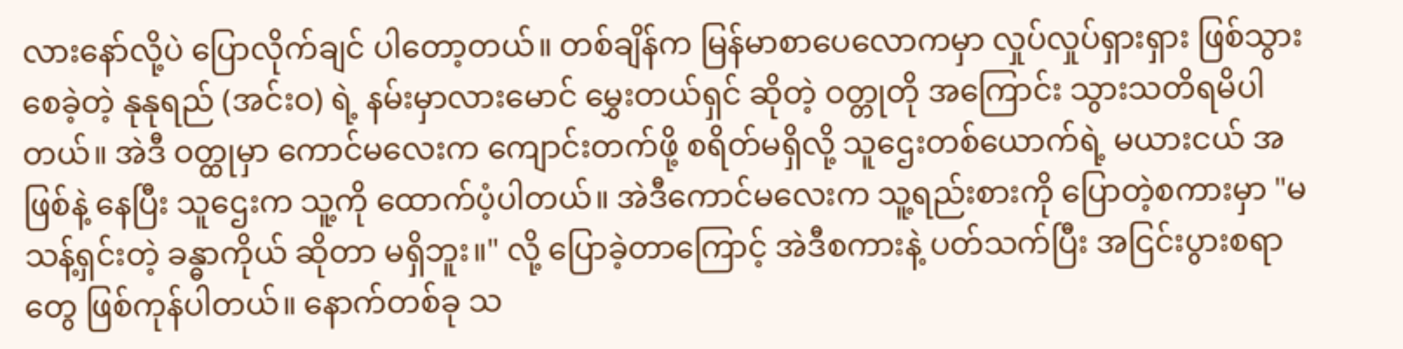လားနော်လို့ပဲ ပြောလိုက်ချင် ပါတော့တယ်။ တစ်ချိန်က မြန်မာစာပေလောကမှာ လှုပ်လှုပ်ရှားရှား ဖြစ်သွားစေခဲ့တဲ့ နုနုရည် (အင်းဝ) ရဲ့ နမ်းမှာလားမောင် မွှေးတယ်ရှင် ဆိုတဲ့ ဝတ္တုတို အကြောင်း သွားသတိရမိပါတယ်။ အဲဒီ ဝတ္ထုမှာ ကောင်မလေးက ကျောင်းတက်ဖို့ စရိတ်မရှိလို့ သူဌေးတစ်ယောက်ရဲ့ မယားငယ် အဖြစ်နဲ့ နေပြီး သူဌေးက သူ့ကို ထောက်ပံ့ပါတယ်။ အဲဒီကောင်မလေးက သူ့ရည်းစားကို ပြောတဲ့စကားမှာ "မသန့်ရှင်းတဲ့ ခန္ဓာကိုယ် ဆိုတာ မရှိဘူး။" လို့ ပြောခဲ့တာကြောင့် အဲဒီစကားနဲ့ ပတ်သက်ပြီး အငြင်းပွားစရာတွေ ဖြစ်ကုန်ပါတယ်။ နောက်တစ်ခု သ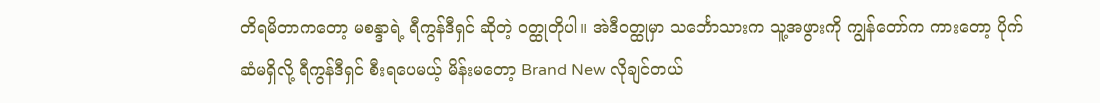တိရမိတာကတော့ မစန္ဒာရဲ့ ရီကွန်ဒီရှင် ဆိုတဲ့ ဝတ္ထုတိုပါ။ အဲဒီဝတ္ထုမှာ သင်္ဘောသားက သူ့အဖွားကို ကျွန်တော်က ကားတော့ ပိုက်ဆံမရှိလို့ ရီကွန်ဒီရှင် စီးရပေမယ့် မိန်းမတော့ Brand New လိုချင်တယ်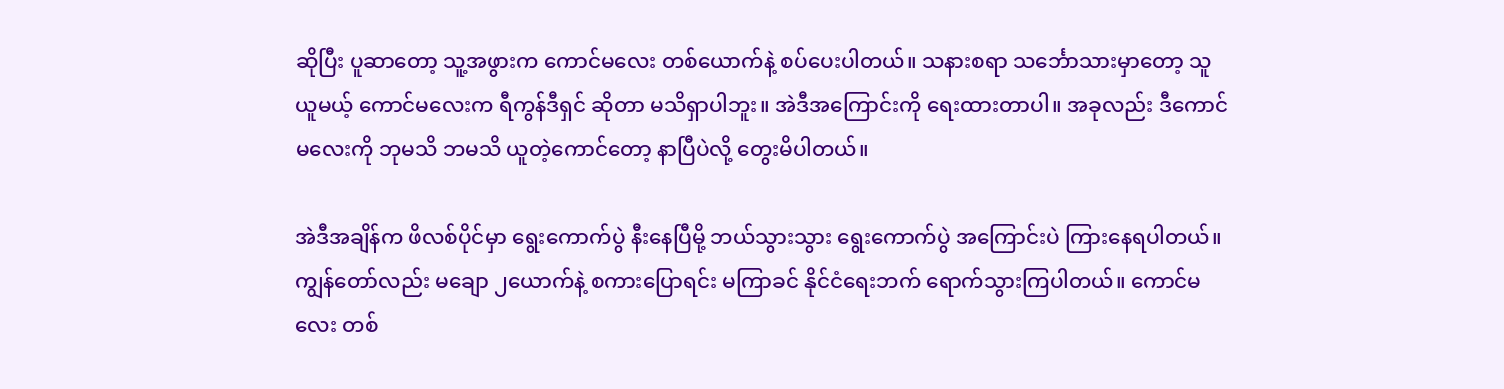ဆိုပြီး ပူဆာတော့ သူ့အဖွားက ကောင်မလေး တစ်ယောက်နဲ့ စပ်ပေးပါတယ်။ သနားစရာ သင်္ဘောသားမှာတော့ သူယူမယ့် ကောင်မလေးက ရီကွန်ဒီရှင် ဆိုတာ မသိရှာပါဘူး။ အဲဒီအကြောင်းကို ရေးထားတာပါ။ အခုလည်း ဒီကောင်မလေးကို ဘုမသိ ဘမသိ ယူတဲ့ကောင်တော့ နာပြီပဲလို့ တွေးမိပါတယ်။

အဲဒီအချိန်က ဖိလစ်ပိုင်မှာ ရွေးကောက်ပွဲ နီးနေပြီမို့ ဘယ်သွားသွား ရွေးကောက်ပွဲ အကြောင်းပဲ ကြားနေရပါတယ်။ ကျွန်တော်လည်း မချော ၂ယောက်နဲ့ စကားပြောရင်း မကြာခင် နိုင်ငံရေးဘက် ရောက်သွားကြပါတယ်။ ကောင်မလေး တစ်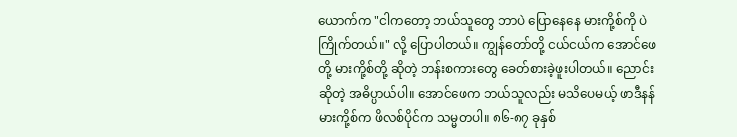ယောက်က "ငါကတော့ ဘယ်သူတွေ ဘာပဲ ပြောနေနေ မားကို့စ်ကို ပဲ ကြိုက်တယ်။" လို့ ပြောပါတယ်။ ကျွန်တော်တို့ ငယ်ငယ်က အောင်ဖေတို့ မားကို့စ်တို့ ဆိုတဲ့ ဘန်းစကားတွေ ခေတ်စားခဲ့ဖူးပါတယ်။ ညောင်းဆိုတဲ့ အဓိပ္ပာယ်ပါ။ အောင်ဖေက ဘယ်သူလည်း မသိပေမယ့် ဖာဒီနန် မားကို့စ်က ဖိလစ်ပိုင်က သမ္မတပါ။ ၈၆-၈၇ ခုနှစ်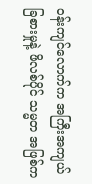ဝန်းကျင်လောက်က အကြီးအကျယ် ခြစားမှုနဲ့ ဖိလစ်ပိုင် သမ္မတ အဖြစ်က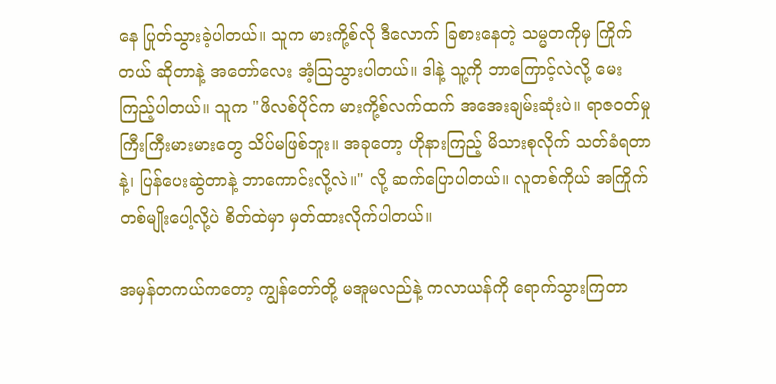နေ ပြုတ်သွားခဲ့ပါတယ်။ သူက မားကို့စ်လို ဒီလောက် ခြစားနေတဲ့ သမ္မတကိုမှ ကြိုက်တယ် ဆိုတာနဲ့ အတော်လေး အံ့သြသွားပါတယ်။ ဒါနဲ့ သူ့ကို ဘာကြောင့်လဲလို့ မေးကြည့်ပါတယ်။ သူက "ဖိလစ်ပိုင်က မားကို့စ်လက်ထက် အအေးချမ်းဆုံးပဲ။ ရာဇဝတ်မှု ကြီးကြီးမားမားတွေ သိပ်မဖြစ်ဘူး။ အခုတော့ ဟိုနားကြည့် မိသားစုလိုက် သတ်ခံရတာနဲ့၊ ပြန်ပေးဆွဲတာနဲ့ ဘာကောင်းလို့လဲ။" လို့ ဆက်ပြောပါတယ်။ လူတစ်ကိုယ် အကြိုက်တစ်မျိုးပေါ့လို့ပဲ စိတ်ထဲမှာ မှတ်ထားလိုက်ပါတယ်။

အမှန်တကယ်ကတော့ ကျွန်တော်တို့ မအူမလည်နဲ့ ကလာယန်ကို ရောက်သွားကြတာ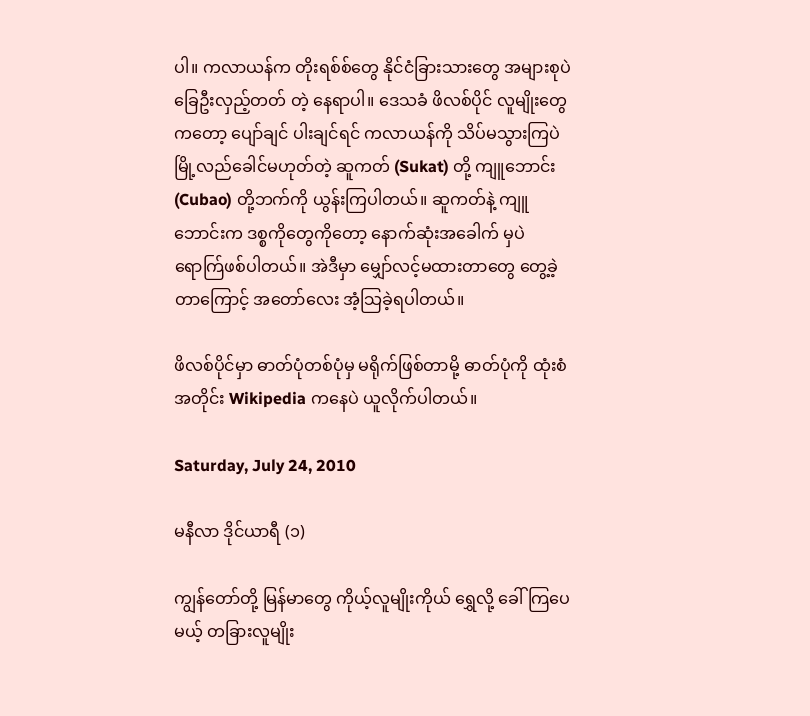ပါ။ ကလာယန်က တိုးရစ်စ်တွေ နိုင်ငံခြားသားတွေ အများစုပဲ ခြေဦးလှည့်တတ် တဲ့ နေရာပါ။ ဒေသခံ ဖိလစ်ပိုင် လူမျိုးတွေကတော့ ပျော်ချင် ပါးချင်ရင် ကလာယန်ကို သိပ်မသွားကြပဲ မြို့လည်ခေါင်မဟုတ်တဲ့ ဆူကတ် (Sukat) တို့ ကျူဘောင်း (Cubao) တို့ဘက်ကို ယွန်းကြပါတယ်။ ဆူကတ်နဲ့ ကျူဘောင်းက ဒစ္စကိုတွေကိုတော့ နောက်ဆုံးအခေါက် မှပဲ ရောက်ြဖစ်ပါတယ်။ အဲဒီမှာ မျှော်လင့်မထားတာတွေ တွေ့ခဲ့တာကြောင့် အတော်လေး အံ့သြခဲ့ရပါတယ်။

ဖိလစ်ပိုင်မှာ ဓာတ်ပုံတစ်ပုံမှ မရိုက်ဖြစ်တာမို့ ဓာတ်ပုံကို ထုံးစံအတိုင်း Wikipedia ကနေပဲ ယူလိုက်ပါတယ်။

Saturday, July 24, 2010

မနီလာ ဒိုင်ယာရီ (၁)

ကျွန်တော်တို့ မြန်မာတွေ ကိုယ့်လူမျိုးကိုယ် ရွှေလို့ ခေါ်ကြပေမယ့် တခြားလူမျိုး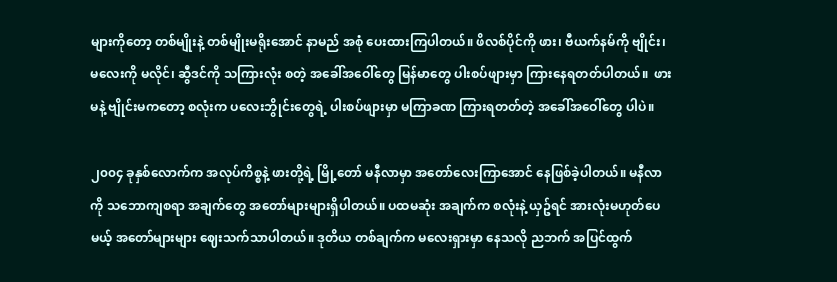များကိုတော့ တစ်မျိုးနဲ့ တစ်မျိုးမရိုးအောင် နာမည် အစုံ ပေးထားကြပါတယ်။ ဖိလစ်ပိုင်ကို ဖား၊ ဗီယက်နမ်ကို ဗျိုင်း၊ မလေးကို မလိုင်၊ ဆွီဒင်ကို သကြားလုံး စတဲ့ အခေါ်အဝေါ်တွေ မြန်မာတွေ ပါးစပ်ဖျားမှာ ကြားနေရတတ်ပါတယ်။  ဖားမနဲ့ ဗျိုင်းမကတော့ စလုံးက ပလေးဘွိုင်းတွေရဲ့ ပါးစပ်ဖျားမှာ မကြာခဏ ကြားရတတ်တဲ့ အခေါ်အဝေါ်တွေ ပါပဲ။

၂၀၀၄ ခုနှစ်လောက်က အလုပ်ကိစ္စနဲ့ ဖားတို့ရဲ့ မြို့တော် မနီလာမှာ အတော်လေးကြာအောင် နေဖြစ်ခဲ့ပါတယ်။ မနီလာကို သဘောကျစရာ အချက်တွေ အတော်များများရှိပါတယ်။ ပထမဆုံး အချက်က စလုံးနဲ့ ယှဥ်ရင် အားလုံးမဟုတ်ပေမယ့် အတော်များများ ဈေးသက်သာပါတယ်။ ဒုတိယ တစ်ချက်က မလေးရှားမှာ နေသလို ညဘက် အပြင်ထွက်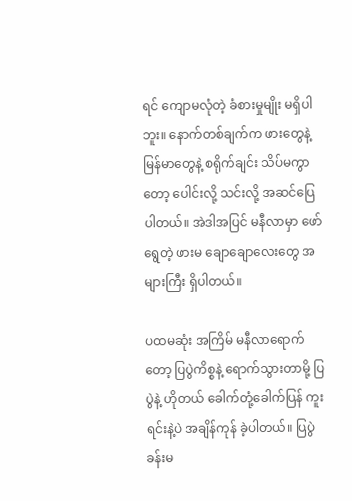ရင် ကျောမလုံတဲ့ ခံစားမှုမျိုး မရှိပါဘူး။ နောက်တစ်ချက်က ဖားတွေနဲ့ မြန်မာတွေနဲ့ စရိုက်ချင်း သိပ်မကွာတော့ ပေါင်းလို့ သင်းလို့ အဆင်ပြေ ပါတယ်။ အဲဒါအပြင် မနီလာမှာ ဖော်ရွေတဲ့ ဖားမ ချောချောလေးတွေ အများကြီး ရှိပါတယ်။

ပထမဆုံး အကြိမ် မနီလာရောက်တော့ ပြပွဲကိစ္စနဲ့ ရောက်သွားတာမို့ ပြပွဲနဲ့ ဟိုတယ် ခေါက်တုံ့ခေါက်ပြန် ကူးရင်းနဲ့ပဲ အချိန်ကုန် ခဲ့ပါတယ်။ ပြပွဲခန်းမ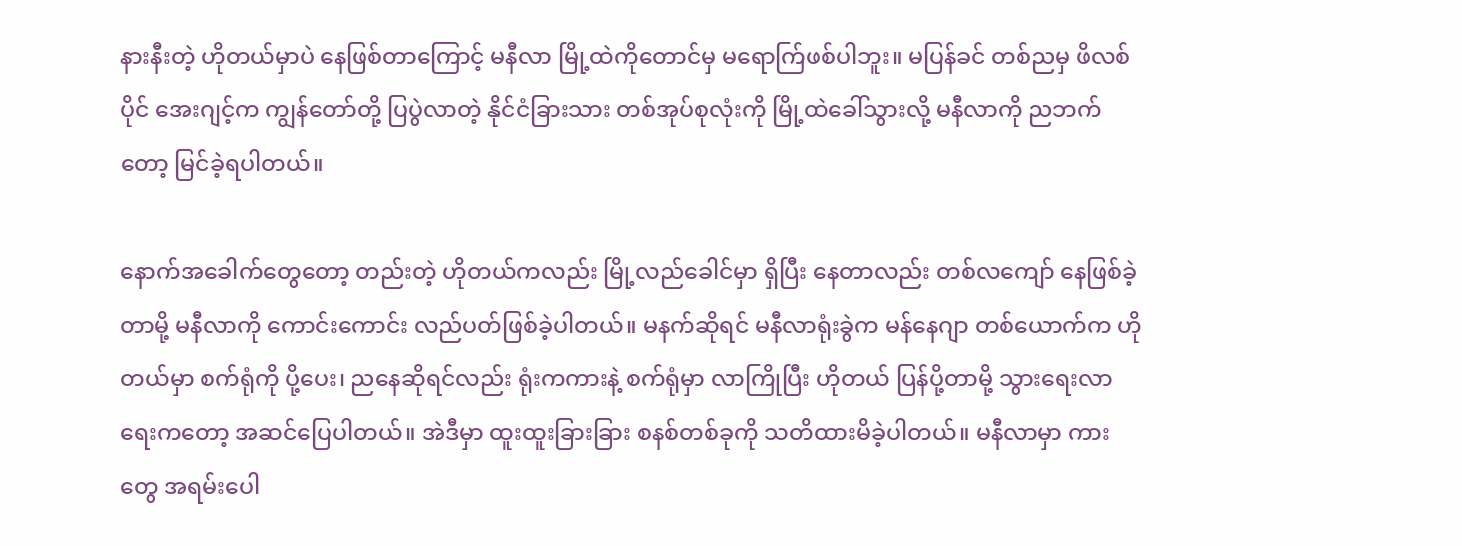နားနီးတဲ့ ဟိုတယ်မှာပဲ နေဖြစ်တာကြောင့် မနီလာ မြို့ထဲကိုတောင်မှ မရောက်ြဖစ်ပါဘူး။ မပြန်ခင် တစ်ညမှ ဖိလစ်ပိုင် အေးဂျင့်က ကျွန်တော်တို့ ပြပွဲလာတဲ့ နိုင်ငံခြားသား တစ်အုပ်စုလုံးကို မြို့ထဲခေါ်သွားလို့ မနီလာကို ညဘက်တော့ မြင်ခဲ့ရပါတယ်။

နောက်အခေါက်တွေတော့ တည်းတဲ့ ဟိုတယ်ကလည်း မြို့လည်ခေါင်မှာ ရှိပြီး နေတာလည်း တစ်လကျော် နေဖြစ်ခဲ့တာမို့ မနီလာကို ကောင်းကောင်း လည်ပတ်ဖြစ်ခဲ့ပါတယ်။ မနက်ဆိုရင် မနီလာရုံးခွဲက မန်နေဂျာ တစ်ယောက်က ဟိုတယ်မှာ စက်ရုံကို ပို့ပေး၊ ညနေဆိုရင်လည်း ရုံးကကားနဲ့ စက်ရုံမှာ လာကြိုပြီး ဟိုတယ် ပြန်ပို့တာမို့ သွားရေးလာရေးကတော့ အဆင်ပြေပါတယ်။ အဲဒီမှာ ထူးထူးခြားခြား စနစ်တစ်ခုကို သတိထားမိခဲ့ပါတယ်။ မနီလာမှာ ကားတွေ အရမ်းပေါ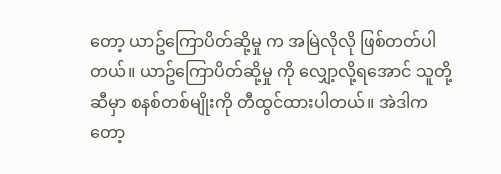တော့ ယာဥ်ကြောပိတ်ဆို့မှု က အမြဲလိုလို ဖြစ်တတ်ပါတယ်။ ယာဥ်ကြောပိတ်ဆို့မှု ကို လျှော့လို့ရအောင် သူတို့ဆီမှာ စနစ်တစ်မျိုးကို တီထွင်ထားပါတယ်။ အဲဒါကတော့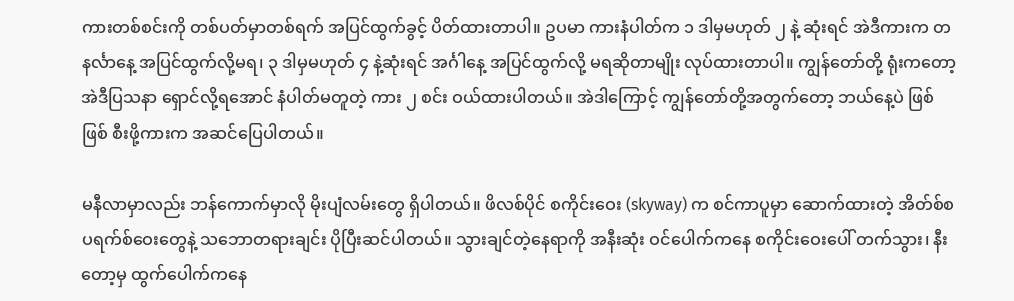ကားတစ်စင်းကို တစ်ပတ်မှာတစ်ရက် အပြင်ထွက်ခွင့် ပိတ်ထားတာပါ။ ဥပမာ ကားနံပါတ်က ၁ ဒါမှမဟုတ် ၂ နဲ့ ဆုံးရင် အဲဒီကားက တနင်္လာနေ့ အပြင်ထွက်လို့မရ၊ ၃ ဒါမှမဟုတ် ၄ နဲ့ဆုံးရင် အင်္ဂါနေ့ အပြင်ထွက်လို့ မရဆိုတာမျိုး လုပ်ထားတာပါ။ ကျွန်တော်တို့ ရုံးကတော့ အဲဒီပြသနာ ရှောင်လို့ရအောင် နံပါတ်မတူတဲ့ ကား ၂ စင်း ဝယ်ထားပါတယ်။ အဲဒါကြောင့် ကျွန်တော်တို့အတွက်တော့ ဘယ်နေ့ပဲ ဖြစ်ဖြစ် စီးဖို့ကားက အဆင်ပြေပါတယ်။

မနီလာမှာလည်း ဘန်ကောက်မှာလို မိုးပျံလမ်းတွေ ရှိပါတယ်။ ဖိလစ်ပိုင် စကိုင်းဝေး (skyway) က စင်ကာပူမှာ ဆောက်ထားတဲ့ အိတ်စ်စပရက်စ်ဝေးတွေနဲ့ သဘောတရားချင်း ပိုပြီးဆင်ပါတယ်။ သွားချင်တဲ့နေရာကို အနီးဆုံး ဝင်ပေါက်ကနေ စကိုင်းဝေးပေါ် တက်သွား၊ နီးတော့မှ ထွက်ပေါက်ကနေ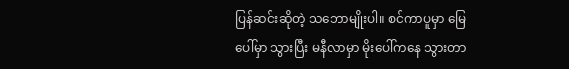ပြန်ဆင်းဆိုတဲ့ သဘောမျိုးပါ။ စင်ကာပူမှာ မြေပေါ်မှာ သွားပြီး မနီလာမှာ မိုးပေါ်ကနေ သွားတာ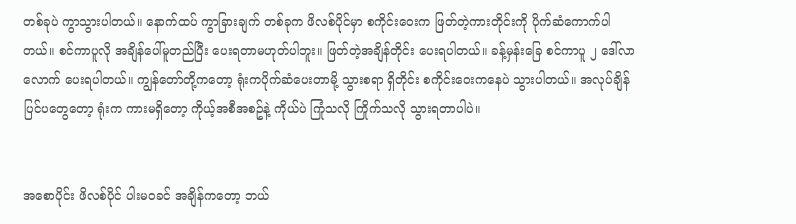တစ်ခုပဲ ကွာသွားပါတယ်။ နောက်ထပ် ကွာခြားချက် တစ်ခုက ဖိလစ်ပိုင်မှာ စကိုင်းဝေးက ဖြတ်တဲ့ကားတိုင်းကို ပိုက်ဆံကောက်ပါတယ်။ စင်ကာပူလို အချိန်ပေါ်မူတည်ပြီး ပေးရတာမဟုတ်ပါဘူး။ ဖြတ်တဲ့အချိန်တိုင်း ပေးရပါတယ်။ ခန့်မှန်းခြေ စင်ကာပူ ၂ ဒေါ်လာလောက် ပေးရပါတယ်။ ကျွန်တော်တို့ကတော့ ရုံးကပိုက်ဆံပေးတာမို့ သွားစရာ ရှိတိုင်း စကိုင်းဝေးကနေပဲ သွားပါတယ်။ အလုပ်ချိန် ပြင်ပတွေတော့ ရုံးက ကားမရှိတော့ ကိုယ့်အစီအစဥ်နဲ့ ကိုယ်ပဲ ကြုံသလို ကြိုက်သလို သွားရတာပါပဲ။


အစောပိုင်း ဖိလစ်ပိုင် ပါးမဝခင် အချိန်ကတော့ ဘယ်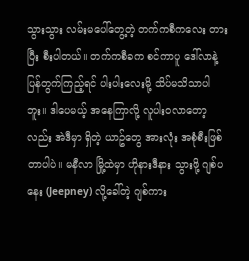သွားသွား လမ်းမပေါ်တွေ့တဲ့ တက်ကစီကလေး တားပြီး စီးပါတယ်။ တက်ကစီခက စင်ကာပူ ဒေါ်လာနဲ့ ပြန်တွက်ကြည့်ရင် ပါးပါးလေးမို့ သိပ်မသိသာပါဘူး။ ဒါပေမယ့် အနေကြာလို့ လူပါးဝလာတော့လည်း အဲဒီမှာ ရှိတဲ့ ယာဥ်တွေ အားလုံး အစုံစီးဖြစ်တာပါပဲ။ မနီလာ မြို့ထဲမှာ ဟိုနားဒီနား သွားဖို့ ဂျစ်ပနေး (Jeepney) လို့ခေါ်တဲ့ ဂျစ်ကား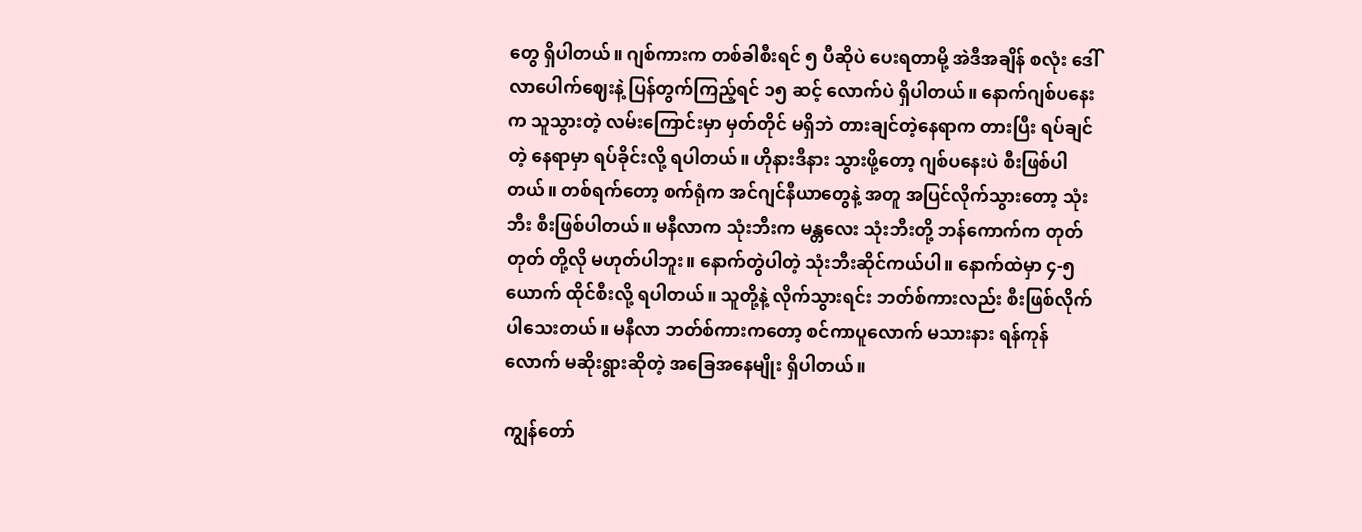တွေ ရှိပါတယ်။ ဂျစ်ကားက တစ်ခါစီးရင် ၅ ပီဆိုပဲ ပေးရတာမို့ အဲဒီအချိန် စလုံး ဒေါ်လာပေါက်ဈေးနဲ့ ပြန်တွက်ကြည့်ရင် ၁၅ ဆင့် လောက်ပဲ ရှိပါတယ်။ နောက်ဂျစ်ပနေးက သူသွားတဲ့ လမ်းကြောင်းမှာ မှတ်တိုင် မရှိဘဲ တားချင်တဲ့နေရာက တားပြီး ရပ်ချင်တဲ့ နေရာမှာ ရပ်ခိုင်းလို့ ရပါတယ်။ ဟိုနားဒီနား သွားဖို့တော့ ဂျစ်ပနေးပဲ စီးဖြစ်ပါတယ်။ တစ်ရက်တော့ စက်ရုံက အင်ဂျင်နီယာတွေနဲ့ အတူ အပြင်လိုက်သွားတော့ သုံးဘီး စီးဖြစ်ပါတယ်။ မနီလာက သုံးဘီးက မန္တလေး သုံးဘီးတို့ ဘန်ကောက်က တုတ်တုတ် တို့လို မဟုတ်ပါဘူး။ နောက်တွဲပါတဲ့ သုံးဘီးဆိုင်ကယ်ပါ။ နောက်ထဲမှာ ၄-၅ ယောက် ထိုင်စီးလို့ ရပါတယ်။ သူတို့နဲ့ လိုက်သွားရင်း ဘတ်စ်ကားလည်း စီးဖြစ်လိုက်ပါသေးတယ်။ မနီလာ ဘတ်စ်ကားကတော့ စင်ကာပူလောက် မသားနား ရန်ကုန်လောက် မဆိုးရွားဆိုတဲ့ အခြေအနေမျိုး ရှိပါတယ်။

ကျွန်တော်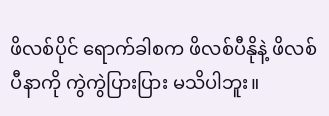ဖိလစ်ပိုင် ရောက်ခါစက ဖိလစ်ပီနိုနဲ့ ဖိလစ်ပီနာကို ကွဲကွဲပြားပြား မသိပါဘူး။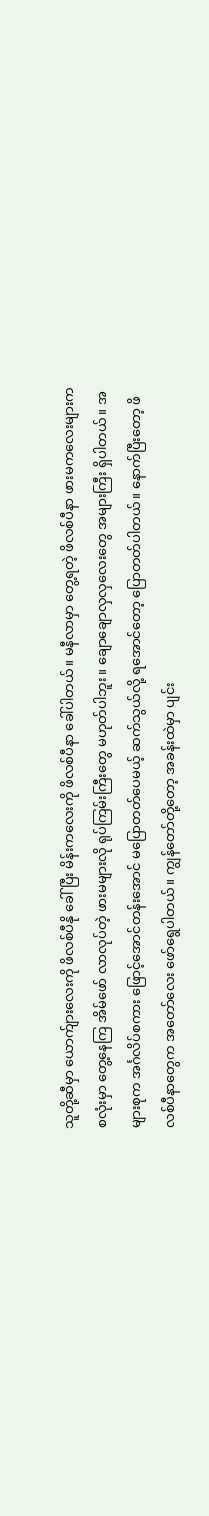သူတို့ဆီမှာ ယောက်ျားလေးကို ဖိလစ်ပီနို ခေါ်ပြီး မိန်းကလေးကို ဖိလစ်ပီနာ ခေါ်ပါတယ်။ မနီလာမှာ တွေ့ရတဲ့ ဖိလစ်ပီနာ ဖားမကလေးများက စလုံးမှာ တွေ့နေကြ အိမ်ဖော် လာလုပ်တဲ့ ဖားမများလို ရုပ်ကြမ်းကြီးတွေ မဟုတ်ပါဘူး။ ချောချောလှလှလေးတွေ အများကြီး ရှိပါတယ်။ အများစုက အင်္ဂလိပ်စကား ဖြောင့်အောင်တန်းအောင် မပြောတတ်ပေမယ့် ဆက်သွယ်လို့ ရအောင်တော့ ပြောတတ်ပါတယ်။ နောက်ပြီးတော့ ဖိလစ်ပီနာတွေက အတော်လေး ဖော်ရွေပါတယ်။ ကျွန်တော်တို့တော့ အခန်းထဲမှာ ပျင်း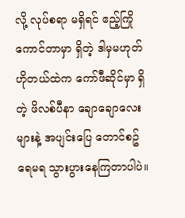လို့ လုပ်စရာ မရှိရင် ဧည့်ကြိုကောင်တာမှာ ရှိတဲ့ ဒါမှမဟုတ် ဟိုတယ်ထဲက ကော်ဖီဆိုင်မှာ ရှိတဲ့ ဖိလစ်ပီနာ ချောချောလေးများနဲ့ အပျင်းပြေ တောင်စဥ် ရေမရ သွားပွားနေကြတာပါပဲ။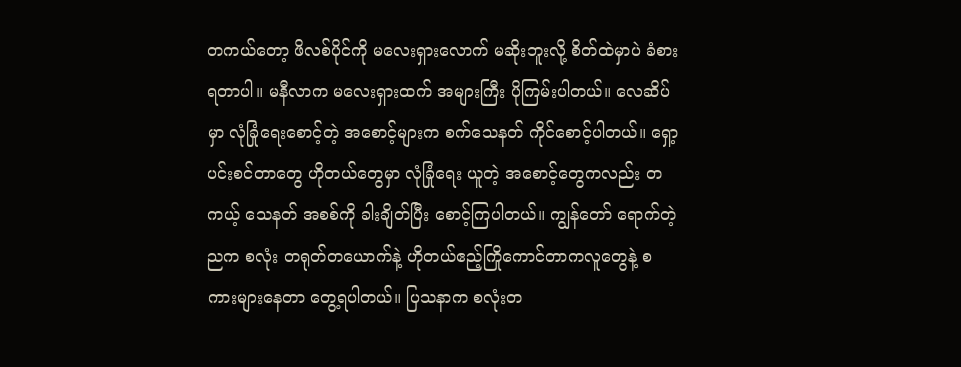တကယ်တော့ ဖိလစ်ပိုင်ကို မလေးရှားလောက် မဆိုးဘူးလို့ စိတ်ထဲမှာပဲ ခံစားရတာပါ။ မနီလာက မလေးရှားထက် အများကြီး ပိုကြမ်းပါတယ်။ လေဆိပ်မှာ လုံခြုံရေးစောင့်တဲ့ အစောင့်များက စက်သေနတ် ကိုင်စောင့်ပါတယ်။ ရှော့ပင်းစင်တာတွေ ဟိုတယ်တွေမှာ လုံခြုံရေး ယူတဲ့ အစောင့်တွေကလည်း တကယ့် သေနတ် အစစ်ကို ခါးချိတ်ပြီး စောင့်ကြပါတယ်။ ကျွန်တော် ရောက်တဲ့ ညက စလုံး တရုတ်တယောက်နဲ့ ဟိုတယ်ဧည့်ကြိုကောင်တာကလူတွေနဲ့ စကားများနေတာ တွေ့ရပါတယ်။ ပြသနာက စလုံးတ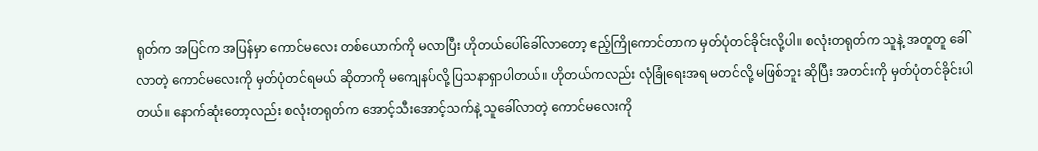ရုတ်က အပြင်က အပြန်မှာ ကောင်မလေး တစ်ယောက်ကို မလာပြီး ဟိုတယ်ပေါ်ခေါ်လာတော့ ဧည့်ကြိုကောင်တာက မှတ်ပုံတင်ခိုင်းလို့ပါ။ စလုံးတရုတ်က သူနဲ့ အတူတူ ခေါ်လာတဲ့ ကောင်မလေးကို မှတ်ပုံတင်ရမယ် ဆိုတာကို မကျေနပ်လို့ ပြသနာရှာပါတယ်။ ဟိုတယ်ကလည်း လုံခြုံရေးအရ မတင်လို့ မဖြစ်ဘူး ဆိုပြီး အတင်းကို မှတ်ပုံတင်ခိုင်းပါတယ်။ နောက်ဆုံးတော့လည်း စလုံးတရုတ်က အောင့်သီးအောင့်သက်နဲ့ သူခေါ်လာတဲ့ ကောင်မလေးကို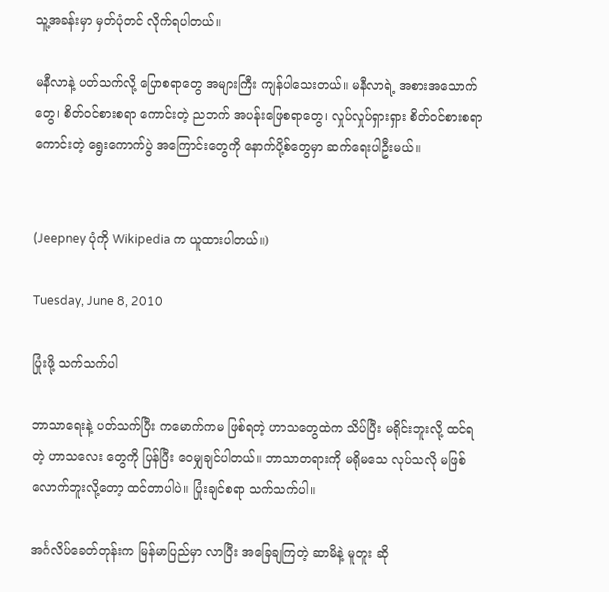သူ့အခန်းမှာ မှတ်ပုံတင် လိုက်ရပါတယ်။

မနီလာနဲ့ ပတ်သက်လို့ ပြောစရာတွေ အများကြီး ကျန်ပါသေးတယ်။ မနီလာရဲ့ အစားအသောက်တွေ၊ စိတ်ဝင်စားစရာ ကောင်းတဲ့ ညဘက် အပန်ုးဖြေစရာတွေ၊ လှုပ်လှုပ်ရှားရှား စိတ်ဝင်စားစရာ ကောင်းတဲ့ ရွေးကောက်ပွဲ အကြောင်းတွေကို နောက်ပို့စ်တွေမှာ ဆက်ရေးပါဦးမယ်။


(Jeepney ပုံကို Wikipedia က ယူထားပါတယ်။)

Tuesday, June 8, 2010

ပြုံးဖို့ သက်သက်ပါ

ဘာသာရေးနဲ့ ပတ်သက်ပြီး ကမောက်ကမ ဖြစ်ရတဲ့ ဟာသတွေထဲက သိပ်ပြီး မရိုင်းဘူးလို့ ထင်ရတဲ့ ဟာသလေး တွေကို ပြန်ပြီး ဝေမျှချင်ပါတယ်။ ဘာသာတရားကို မရိုမသေ လုပ်သလို မဖြစ်လောက်ဘူးလို့တော့ ထင်တာပါပဲ။ ပြုံးချင်စရာ သက်သက်ပါ။

အင်္ဂလိပ်ခေတ်တုန်းက မြန်မာပြည်မှာ လာပြီး အခြေချကြတဲ့ ဆာမိနဲ့ မူတူး ဆို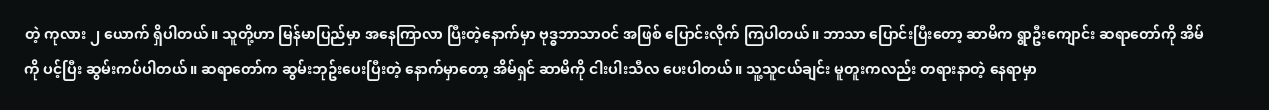တဲ့ ကုလား ၂ ယောက် ရှိပါတယ်။ သူတို့ဟာ မြန်မာပြည်မှာ အနေကြာလာ ပြီးတဲ့နောက်မှာ ဗုဒ္ဓဘာသာဝင် အဖြစ် ပြောင်းလိုက် ကြပါတယ်။ ဘာသာ ပြောင်းပြီးတော့ ဆာမိက ရွာဦးကျောင်း ဆရာတော်ကို အိမ်ကို ပင့်ပြီး ဆွမ်းကပ်ပါတယ်။ ဆရာတော်က ဆွမ်းဘုဥ်းပေးပြီးတဲ့ နောက်မှာတော့ အိမ်ရှင် ဆာမိကို ငါးပါးသီလ ပေးပါတယ်။ သူ့သူငယ်ချင်း မူတူးကလည်း တရားနာတဲ့ နေရာမှာ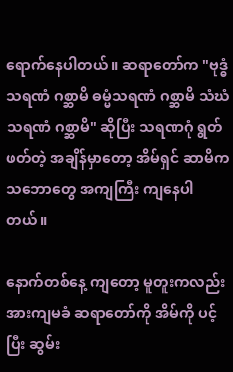ရောက်နေပါတယ်။ ဆရာတော်က "ဗုဒ္ဓံသရဏံ ဂစ္ဆာမိ ဓမ္မံသရဏံ ဂစ္ဆာမိ သံဃံ သရဏံ ဂစ္ဆာမိ" ဆိုပြီး သရဏဂုံ ရွတ်ဖတ်တဲ့ အချိန်မှာတော့ အိမ်ရှင် ဆာမိက သဘောတွေ အကျကြီး ကျနေပါတယ်။

နောက်တစ်နေ့ ကျတော့ မူတူးကလည်း အားကျမခံ ဆရာတော်ကို အိမ်ကို ပင့်ပြီး ဆွမ်း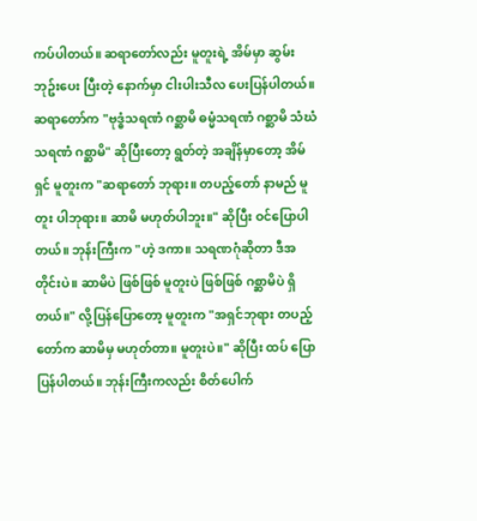ကပ်ပါတယ်။ ဆရာတော်လည်း မူတူးရဲ့ အိမ်မှာ ဆွမ်းဘုဥ်းပေး ပြီးတဲ့ နောက်မှာ ငါးပါးသီလ ပေးပြန်ပါတယ်။ ဆရာတော်က "ဗုဒ္ဓံသရဏံ ဂစ္ဆာမိ ဓမ္မံသရဏံ ဂစ္ဆာမိ သံဃံသရဏံ ဂစ္ဆာမိ" ဆိုပြီးတော့ ရွတ်တဲ့ အချိန်မှာတော့ အိမ်ရှင် မူတူးက "ဆရာတော် ဘုရား။ တပည့်တော် နာမည် မူတူး ပါဘုရား။ ဆာမိ မဟုတ်ပါဘူး။" ဆိုပြီး ဝင်ပြောပါတယ်။ ဘုန်းကြီးက "ဟဲ့ ဒကာ။ သရဏဂုံဆိုတာ ဒီအတိုင်းပဲ။ ဆာမိပဲ ဖြစ်ဖြစ် မူတူးပဲ ဖြစ်ဖြစ် ဂစ္ဆာမိပဲ ရှိတယ်။" လို့ပြန်ပြောတော့ မူတူးက "အရှင်ဘုရား တပည့်တော်က ဆာမိမှ မဟုတ်တာ။ မူတူးပဲ။" ဆိုပြီး ထပ် ပြော ပြန်ပါတယ်။ ဘုန်းကြီးကလည်း စိတ်ပေါက်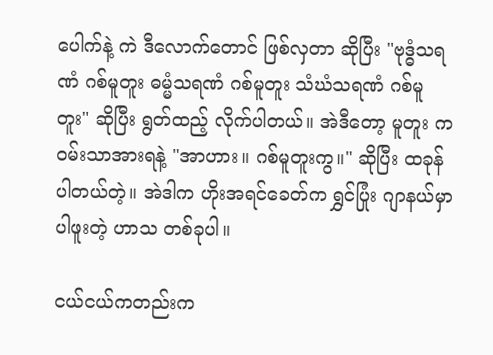ပေါက်နဲ့ ကဲ ဒီလောက်တောင် ဖြစ်လှတာ ဆိုပြီး "ဗုဒ္ဓံသရဏံ ဂစ်မူတူး ဓမ္မံသရဏံ ဂစ်မူတူး သံဃံသရဏံ ဂစ်မူတူး" ဆိုပြီး ရွတ်ထည့် လိုက်ပါတယ်။ အဲဒီတော့ မူတူး က ဝမ်းသာအားရနဲ့ "အာဟား။ ဂစ်မူတူးကွ။" ဆိုပြီး ထခုန် ပါတယ်တဲ့။ အဲဒါက ဟိုးအရင်ခေတ်က ရွှင်ပြုံး ဂျာနယ်မှာ ပါဖူးတဲ့ ဟာသ တစ်ခုပါ။

ငယ်ငယ်ကတည်းက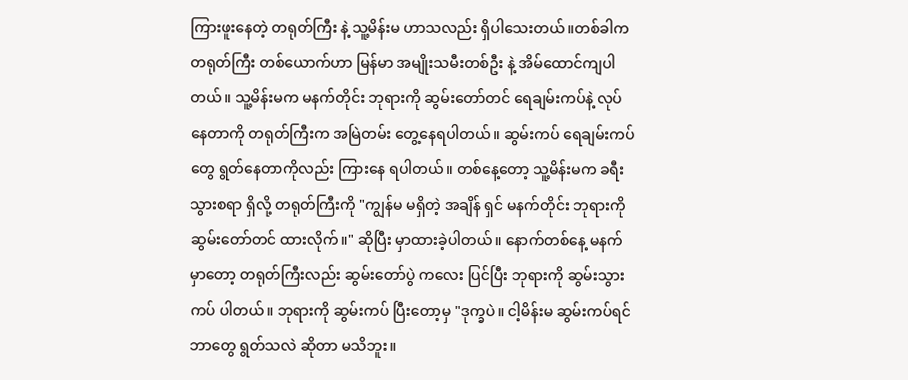ကြားဖူးနေတဲ့ တရုတ်ကြီး နဲ့ သူ့မိန်းမ ဟာသလည်း ရှိပါသေးတယ်။တစ်ခါက တရုတ်ကြီး တစ်ယောက်ဟာ မြန်မာ အမျိုးသမီးတစ်ဦး နဲ့ အိမ်ထောင်ကျပါတယ်။ သူ့မိန်းမက မနက်တိုင်း ဘုရားကို ဆွမ်းတော်တင် ရေချမ်းကပ်နဲ့ လုပ်နေတာကို တရုတ်ကြီးက အမြဲတမ်း တွေ့နေရပါတယ်။ ဆွမ်းကပ် ရေချမ်းကပ် တွေ ရွတ်နေတာကိုလည်း ကြားနေ ရပါတယ်။ တစ်နေ့တော့ သူ့မိန်းမက ခရီးသွားစရာ ရှိလို့ တရုတ်ကြီးကို "ကျွန်မ မရှိတဲ့ အချိန် ရှင် မနက်တိုင်း ဘုရားကို ဆွမ်းတော်တင် ထားလိုက်။" ဆိုပြီး မှာထားခဲ့ပါတယ်။ နောက်တစ်နေ့ မနက်မှာတော့ တရုတ်ကြီးလည်း ဆွမ်းတော်ပွဲ ကလေး ပြင်ပြီး ဘုရားကို ဆွမ်းသွားကပ် ပါတယ်။ ဘုရားကို ဆွမ်းကပ် ပြီးတော့မှ "ဒုက္ခပဲ။ ငါ့မိန်းမ ဆွမ်းကပ်ရင် ဘာတွေ ရွတ်သလဲ ဆိုတာ မသိဘူး။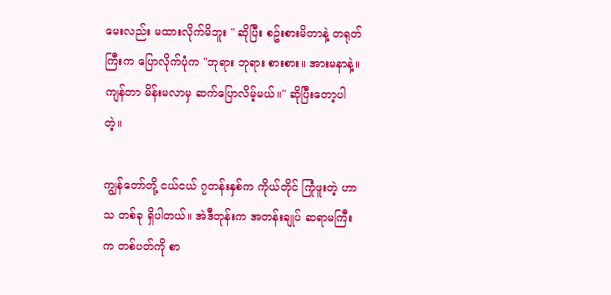မေးလည်း မထားလိုက်မိဘူး " ဆိုပြီး စဥ်းစားမိတာနဲ့ တရုတ်ကြီးက ပြောလိုက်ပုံက "ဘုရား ဘုရား စားစား။ အားမနာနဲ့။ ကျန်တာ မိန်းမလာမှ ဆက်ပြောလိမ့်မယ်။" ဆိုပြီးတော့ပါတဲ့။

ကျွန်တော်တို့ ငယ်ငယ် ၇တန်းနှစ်က ကိုယ်တိုင် ကြုံဖူးတဲ့ ဟာသ တစ်ခု ရှိပါတယ်။ အဲဒီတုန်းက အတန်းချုပ် ဆရာမကြီးက တစ်ပတ်ကို စာ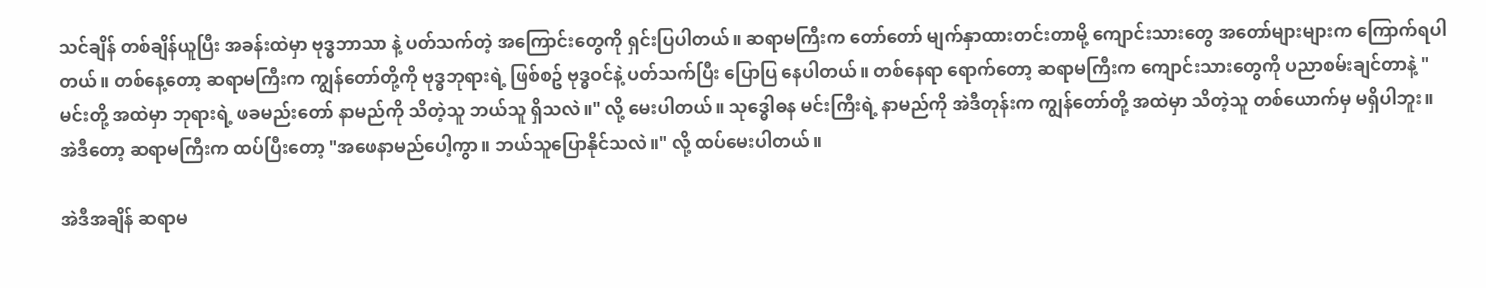သင်ချိန် တစ်ချိန်ယူပြီး အခန်းထဲမှာ ဗုဒ္ဓဘာသာ နဲ့ ပတ်သက်တဲ့ အကြောင်းတွေကို ရှင်းပြပါတယ်။ ဆရာမကြီးက တော်တော် မျက်နှာထားတင်းတာမို့ ကျောင်းသားတွေ အတော်များများက ကြောက်ရပါတယ်။ တစ်နေ့တော့ ဆရာမကြီးက ကျွန်တော်တို့ကို ဗုဒ္ဓဘုရားရဲ့ ဖြစ်စဥ် ဗုဒ္ဓဝင်နဲ့ ပတ်သက်ပြီး ပြောပြ နေပါတယ်။ တစ်နေရာ ရောက်တော့ ဆရာမကြီးက ကျောင်းသားတွေကို ပညာစမ်းချင်တာနဲ့ "မင်းတို့ အထဲမှာ ဘုရားရဲ့ ဖခမည်းတော် နာမည်ကို သိတဲ့သူ ဘယ်သူ ရှိသလဲ။" လို့ မေးပါတယ်။ သုဒ္ဓေါဓန မင်းကြီးရဲ့ နာမည်ကို အဲဒီတုန်းက ကျွန်တော်တို့ အထဲမှာ သိတဲ့သူ တစ်ယောက်မှ မရှိပါဘူး။ အဲဒီတော့ ဆရာမကြီးက ထပ်ပြီးတော့ "အဖေနာမည်ပေါ့ကွာ။ ဘယ်သူပြောနိုင်သလဲ။" လို့ ထပ်မေးပါတယ်။

အဲဒီအချိန် ဆရာမ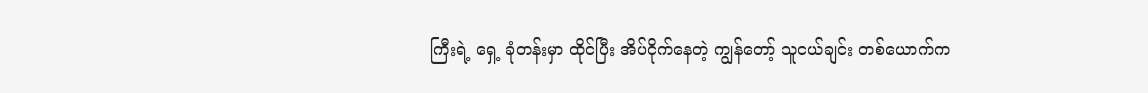ကြီးရဲ့ ရှေ့ ခုံတန်းမှာ ထိုင်ပြီး အိပ်ငိုက်နေတဲ့ ကျွန်တော့် သူငယ်ချင်း တစ်ယောက်က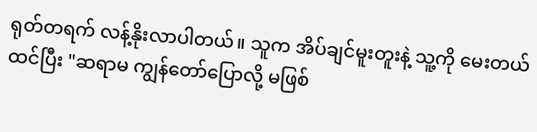ရုတ်တရက် လန့်နိုးလာပါတယ်။ သူက အိပ်ချင်မူးတူးနဲ့ သူ့ကို မေးတယ် ထင်ပြီး "ဆရာမ ကျွန်တော်ပြောလို့ မဖြစ်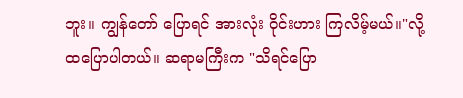ဘူး။ ကျွန်တော် ပြောရင် အားလုံး ဝိုင်းဟား ကြလိမ့်မယ်။"လို့ ထပြောပါတယ်။ ဆရာမကြီးက "သိရင်ပြော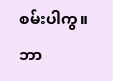စမ်းပါကွ။ ဘာ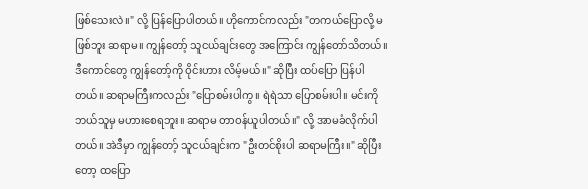ဖြစ်သေးလဲ။" လို့ ပြန်ပြောပါတယ်။ ဟိုကောင်ကလည်း "တကယ်ပြောလို့ မဖြစ်ဘူး ဆရာမ။ ကျွန်တော့် သူငယ်ချင်းတွေ အကြောင်း ကျွန်တော်သိတယ်။ ဒီကောင်တွေ ကျွန်တော့်ကို ဝိုင်းဟား လိမ့်မယ်။" ဆိုပြီး ထပ်ပြော ပြန်ပါတယ်။ ဆရာမကြီးကလည်း "ပြောစမ်းပါကွ။ ရဲရဲသာ ပြောစမ်းပါ။ မင်းကို ဘယ်သူမှ မဟားစေရဘူး။ ဆရာမ တာဝန်ယူပါတယ်။" လို့ အာမခံလိုက်ပါတယ်။ အဲဒီမှာ ကျွန်တော့် သူငယ်ချင်းက "ဦးတင်စိုးပါ ဆရာမကြီး။" ဆိုပြီးတော့ ထပြော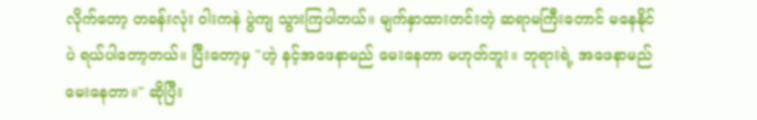လိုက်တော့ တခန်းလုံး ဝါးကနဲ ပွဲကျ သွားကြပါတယ်။ မျက်နှာထားတင်းတဲ့ ဆရာမကြီးတောင် မနေနိုင်ပဲ ရယ်ပါတော့တယ်။ ပြီးတော့မှ "ဟဲ့ နင့်အဖေနာမည် မေးနေတာ မဟုတ်ဘူး။ ဘုရားရဲ့ အဖေနာမည် မေးနေတာ။" ဆိုပြီး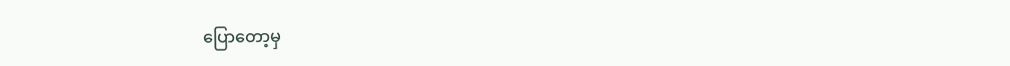ပြောတော့မှ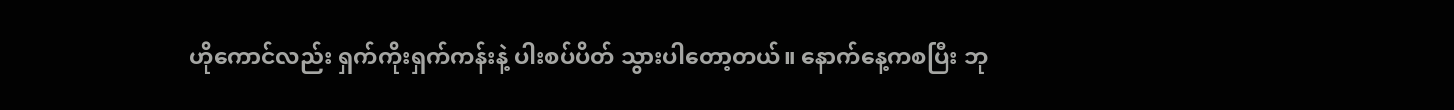ဟိုကောင်လည်း ရှက်ကိုးရှက်ကန်းနဲ့ ပါးစပ်ပိတ် သွားပါတော့တယ်။ နောက်နေ့ကစပြီး ဘု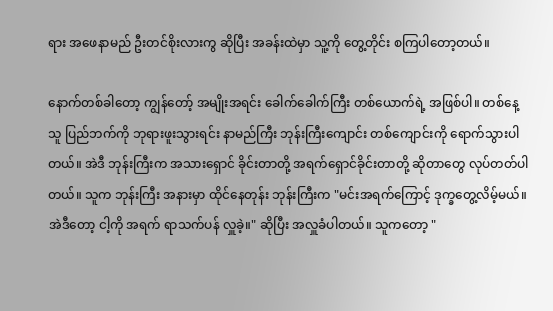ရား အဖေနာမည် ဦးတင်စိုးလားကွ ဆိုပြီး အခန်းထဲမှာ သူ့ကို တွေ့တိုင်း စကြပါတော့တယ်။

နောက်တစ်ခါတော့ ကျွန်တော့် အမျိုးအရင်း ခေါက်ခေါက်ကြီး တစ်ယောက်ရဲ့ အဖြစ်ပါ။ တစ်နေ့ သူ ပြည်ဘက်ကို ဘုရားဖူးသွားရင်း နာမည်ကြီး ဘုန်းကြီးကျောင်း တစ်ကျောင်းကို ရောက်သွားပါတယ်။ အဲဒီ ဘုန်းကြီးက အသားရှောင် ခိုင်းတာတို့ အရက်ရှောင်ခိုင်းတာတို့ ဆိုတာတွေ လုပ်တတ်ပါတယ်။ သူက ဘုန်းကြီး အနားမှာ ထိုင်နေတုန်း ဘုန်းကြီးက "မင်းအရက်ကြောင့် ဒုက္ခတွေ့လိမ့်မယ်။ အဲဒီတော့ ငါ့ကို အရက် ရာသက်ပန် လှူခဲ့။" ဆိုပြီး အလှူခံပါတယ်။ သူကတော့ "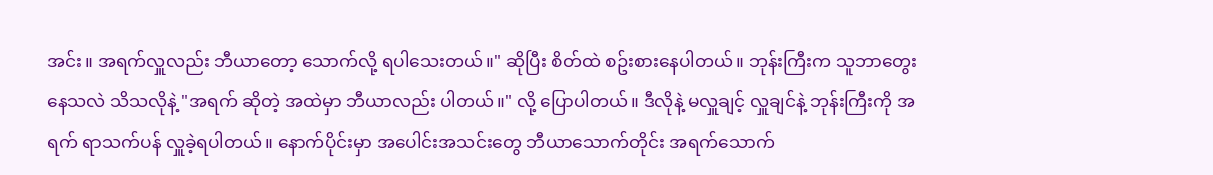အင်း။ အရက်လှူလည်း ဘီယာတော့ သောက်လို့ ရပါသေးတယ်။" ဆိုပြီး စိတ်ထဲ စဥ်းစားနေပါတယ်။ ဘုန်းကြီးက သူဘာတွေး နေသလဲ သိသလိုနဲ့ "အရက် ဆိုတဲ့ အထဲမှာ ဘီယာလည်း ပါတယ်။" လို့ ပြောပါတယ်။ ဒီလိုနဲ့ မလှူချင့် လှူချင်နဲ့ ဘုန်းကြီးကို အရက် ရာသက်ပန် လှူခဲ့ရပါတယ်။ နောက်ပိုင်းမှာ အပေါင်းအသင်းတွေ ဘီယာသောက်တိုင်း အရက်သောက်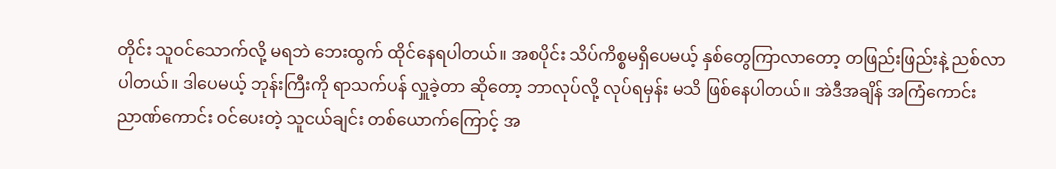တိုင်း သူဝင်သောက်လို့ မရဘဲ ဘေးထွက် ထိုင်နေရပါတယ်။ အစပိုင်း သိပ်ကိစ္စမရှိပေမယ့် နှစ်တွေကြာလာတော့ တဖြည်းဖြည်းနဲ့ ညစ်လာ ပါတယ်။ ဒါပေမယ့် ဘုန်းကြီးကို ရာသက်ပန် လှူခဲ့တာ ဆိုတော့ ဘာလုပ်လို့ လုပ်ရမှန်း မသိ ဖြစ်နေပါတယ်။ အဲဒီအချိန် အကြံကောင်း ညာဏ်ကောင်း ဝင်ပေးတဲ့ သူငယ်ချင်း တစ်ယောက်ကြောင့် အ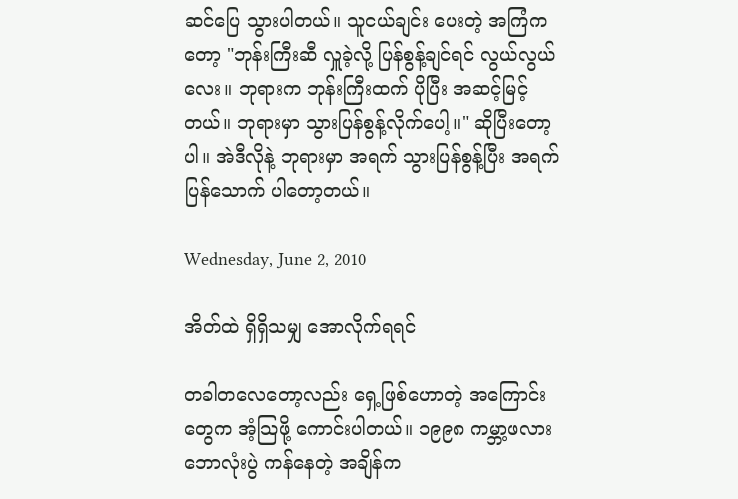ဆင်ပြေ သွားပါတယ်။ သူငယ်ချင်း ပေးတဲ့ အကြံကတော့ "ဘုန်းကြီးဆီ လှူခဲ့လို့ ပြန်စွန့်ချင်ရင် လွယ်လွယ်လေး။ ဘုရားက ဘုန်းကြီးထက် ပိုပြီး အဆင့်မြင့်တယ်။ ဘုရားမှာ သွားပြန်စွန့်လိုက်ပေါ့။" ဆိုပြီးတော့ပါ။ အဲဒီလိုနဲ့ ဘုရားမှာ အရက် သွားပြန်စွန့်ပြီး အရက် ပြန်သောက် ပါတော့တယ်။

Wednesday, June 2, 2010

အိတ်ထဲ ရှိရှိသမျှ အောလိုက်ရရင်

တခါတလေတော့လည်း ရှေ့ဖြစ်ဟောတဲ့ အကြောင်းတွေက အံ့သြဖို့ ကောင်းပါတယ်။ ၁၉၉၈ ကမ္ဘာ့ဖလား ဘောလုံးပွဲ ကန်နေတဲ့ အချိန်က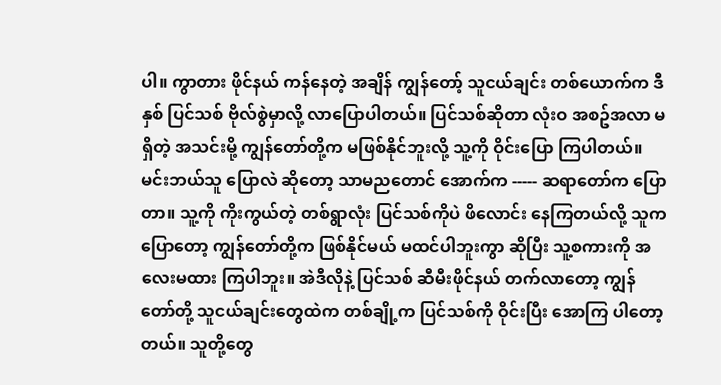ပါ။ ကွာတား ဖိုင်နယ် ကန်နေတဲ့ အချိန် ကျွန်တော့် သူငယ်ချင်း တစ်ယောက်က ဒီနှစ် ပြင်သစ် ဗိုလ်စွဲမှာလို့ လာပြောပါတယ်။ ပြင်သစ်ဆိုတာ လုံးဝ အစဥ်အလာ မရှိတဲ့ အသင်းမို့ ကျွန်တော်တို့က မဖြစ်နိုင်ဘူးလို့ သူ့ကို ဝိုင်းပြော ကြပါတယ်။ မင်းဘယ်သူ ပြောလဲ ဆိုတော့ သာမညတောင် အောက်က ----- ဆရာတော်က ပြောတာ။ သူ့ကို ကိုးကွယ်တဲ့ တစ်ရွာလုံး ပြင်သစ်ကိုပဲ ဖိလောင်း နေကြတယ်လို့ သူက ပြောတော့ ကျွန်တော်တို့က ဖြစ်နိုင်မယ် မထင်ပါဘူးကွာ ဆိုပြီး သူ့စကားကို အလေးမထား ကြပါဘူး။ အဲဒီလိုနဲ့ ပြင်သစ် ဆီမီးဖိုင်နယ် တက်လာတော့ ကျွန်တော်တို့ သူငယ်ချင်းတွေထဲက တစ်ချို့က ပြင်သစ်ကို ဝိုင်းပြီး အောကြ ပါတော့တယ်။ သူတို့တွေ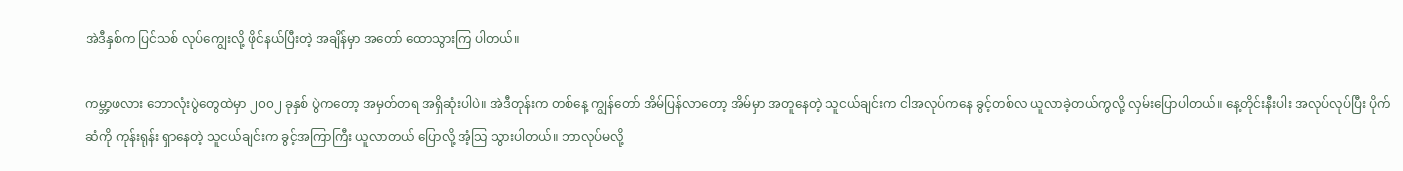အဲဒီနှစ်က ပြင်သစ် လုပ်ကျွေးလို့ ဖိုင်နယ်ပြီးတဲ့ အချိန်မှာ အတော် ထောသွားကြ ပါတယ်။

ကမ္ဘာ့ဖလား ဘောလုံးပွဲတွေထဲမှာ ၂၀၀၂ ခုနှစ် ပွဲကတော့ အမှတ်တရ အရှိဆုံးပါပဲ။ အဲဒီတုန်းက တစ်နေ့ ကျွန်တော် အိမ်ပြန်လာတော့ အိမ်မှာ အတူနေတဲ့ သူငယ်ချင်းက ငါအလုပ်ကနေ ခွင့်တစ်လ ယူလာခဲ့တယ်ကွလို့ လှမ်းပြောပါတယ်။ နေ့တိုင်းနီးပါး အလုပ်လုပ်ပြီး ပိုက်ဆံကို ကုန်းရုန်း ရှာနေတဲ့ သူငယ်ချင်းက ခွင့်အကြာကြီး ယူလာတယ် ပြောလို့ အံ့သြ သွားပါတယ်။ ဘာလုပ်မလို့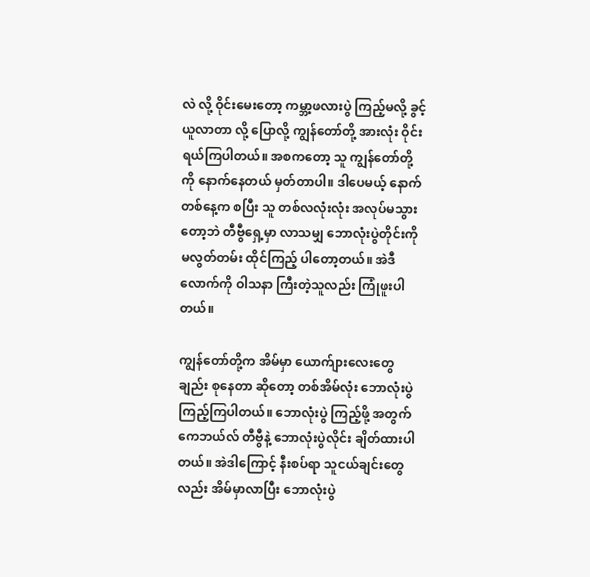လဲ လို့ ဝိုင်းမေးတော့ ကမ္ဘာ့ဖလားပွဲ ကြည့်မလို့ ခွင့်ယူလာတာ လို့ ပြောလို့ ကျွန်တော်တို့ အားလုံး ဝိုင်းရယ်ကြပါတယ်။ အစကတော့ သူ ကျွန်တော်တို့ကို နောက်နေတယ် မှတ်တာပါ။ ဒါပေမယ့် နောက်တစ်နေ့က စပြီး သူ တစ်လလုံးလုံး အလုပ်မသွားတော့ဘဲ တီဗွီရှေ့မှာ လာသမျှ ဘောလုံးပွဲတိုင်းကို မလွတ်တမ်း ထိုင်ကြည့် ပါတော့တယ်။ အဲဒီလောက်ကို ဝါသနာ ကြီးတဲ့သူလည်း ကြုံဖူးပါတယ်။

ကျွန်တော်တို့က အိမ်မှာ ယောက်ျားလေးတွေချည်း စုနေတာ ဆိုတော့ တစ်အိမ်လုံး ဘောလုံးပွဲ ကြည့်ကြပါတယ်။ ဘောလုံးပွဲ ကြည့်ဖို့ အတွက် ကေဘယ်လ် တီဗွီနဲ့ ဘောလုံးပွဲလိုင်း ချိတ်ထားပါတယ်။ အဲဒါကြောင့် နီးစပ်ရာ သူငယ်ချင်းတွေလည်း အိမ်မှာလာပြီး ဘောလုံးပွဲ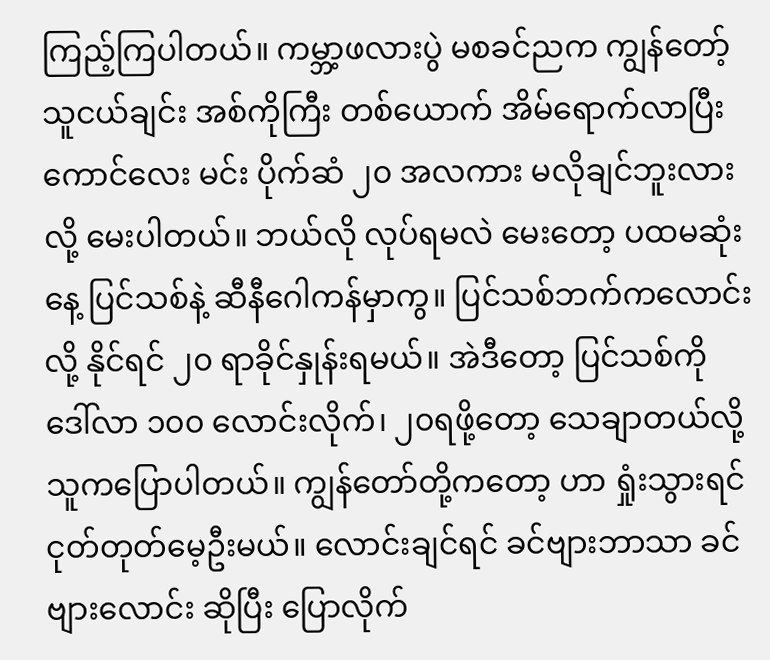ကြည့်ကြပါတယ်။ ကမ္ဘာ့ဖလားပွဲ မစခင်ညက ကျွန်တော့် သူငယ်ချင်း အစ်ကိုကြီး တစ်ယောက် အိမ်ရောက်လာပြီး ကောင်လေး မင်း ပိုက်ဆံ ၂၀ အလကား မလိုချင်ဘူးလားလို့ မေးပါတယ်။ ဘယ်လို လုပ်ရမလဲ မေးတော့ ပထမဆုံးနေ့ ပြင်သစ်နဲ့ ဆီနီဂေါကန်မှာကွ။ ပြင်သစ်ဘက်ကလောင်းလို့ နိုင်ရင် ၂၀ ရာခိုင်နှုန်းရမယ်။ အဲဒီတော့ ပြင်သစ်ကို ဒေါ်လာ ၁၀၀ လောင်းလိုက်၊ ၂၀ရဖို့တော့ သေချာတယ်လို့ သူကပြောပါတယ်။ ကျွန်တော်တို့ကတော့ ဟာ ရှုံးသွားရင် ငုတ်တုတ်မေ့ဦးမယ်။ လောင်းချင်ရင် ခင်ဗျားဘာသာ ခင်ဗျားလောင်း ဆိုပြီး ပြောလိုက်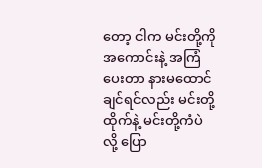တော့ ငါက မင်းတို့ကို အကောင်းနဲ့ အကြံပေးတာ နားမထောင်ချင်ရင်လည်း မင်းတို့ ထိုက်နဲ့ မင်းတို့ကံပဲ လို့ ပြော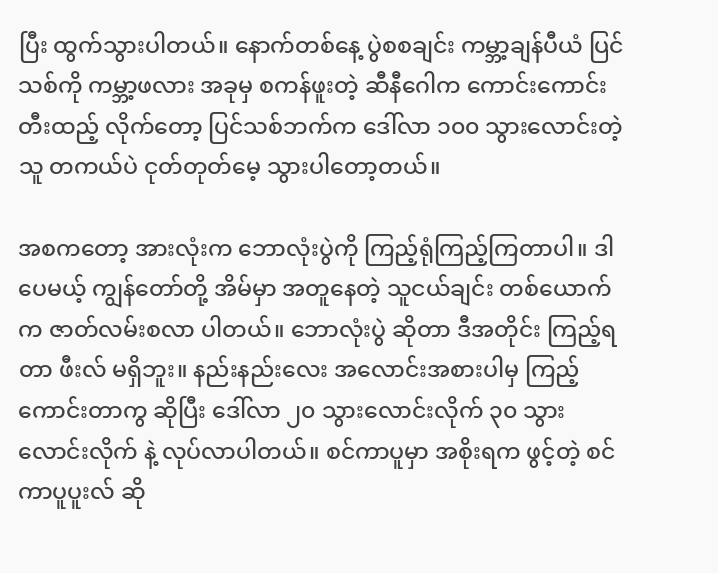ပြီး ထွက်သွားပါတယ်။ နောက်တစ်နေ့ ပွဲစစချင်း ကမ္ဘာ့ချန်ပီယံ ပြင်သစ်ကို ကမ္ဘာ့ဖလား အခုမှ စကန်ဖူးတဲ့ ဆီနီဂေါက ကောင်းကောင်း တီးထည့် လိုက်တော့ ပြင်သစ်ဘက်က ဒေါ်လာ ၁၀၀ သွားလောင်းတဲ့သူ တကယ်ပဲ ငုတ်တုတ်မေ့ သွားပါတော့တယ်။

အစကတော့ အားလုံးက ဘောလုံးပွဲကို ကြည့်ရုံကြည့်ကြတာပါ။ ဒါပေမယ့် ကျွန်တော်တို့ အိမ်မှာ အတူနေတဲ့ သူငယ်ချင်း တစ်ယောက်က ဇာတ်လမ်းစလာ ပါတယ်။ ဘောလုံးပွဲ ဆိုတာ ဒီအတိုင်း ကြည့်ရတာ ဖီးလ် မရှိဘူး။ နည်းနည်းလေး အလောင်းအစားပါမှ ကြည့်ကောင်းတာကွ ဆိုပြီး ဒေါ်လာ ၂၀ သွားလောင်းလိုက် ၃၀ သွားလောင်းလိုက် နဲ့ လုပ်လာပါတယ်။ စင်ကာပူမှာ အစိုးရက ဖွင့်တဲ့ စင်ကာပူပူးလ် ဆို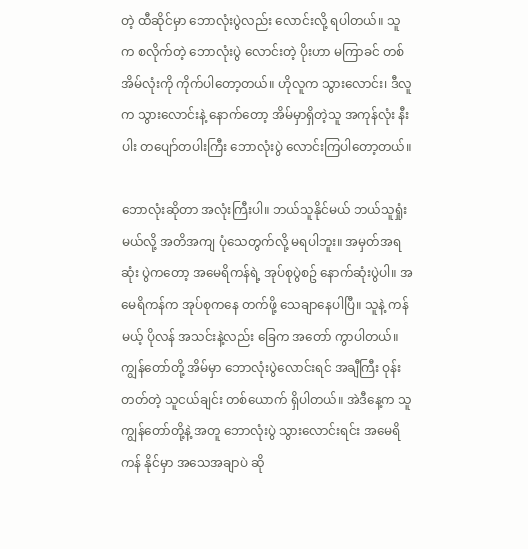တဲ့ ထီဆိုင်မှာ ဘောလုံးပွဲလည်း လောင်းလို့ ရပါတယ်။ သူက စလိုက်တဲ့ ဘောလုံးပွဲ လောင်းတဲ့ ပိုးဟာ မကြာခင် တစ်အိမ်လုံးကို ကိုက်ပါတော့တယ်။ ဟိုလူက သွားလောင်း၊ ဒီလူက သွားလောင်းနဲ့ နောက်တော့ အိမ်မှာရှိတဲ့သူ အကုန်လုံး နီးပါး တပျော်တပါးကြီး ဘောလုံးပွဲ လောင်းကြပါတော့တယ်။

ဘောလုံးဆိုတာ အလုံးကြီးပါ။ ဘယ်သူနိုင်မယ် ဘယ်သူရှုံးမယ်လို့ အတိအကျ ပုံသေတွက်လို့ မရပါဘူး။ အမှတ်အရဆုံး ပွဲကတော့ အမေရိကန်ရဲ့ အုပ်စုပွဲစဥ် နောက်ဆုံးပွဲပါ။ အမေရိကန်က အုပ်စုကနေ တက်ဖို့ သေချာနေပါပြီ။ သူနဲ့ ကန်မယ့် ပိုလန် အသင်းနဲ့လည်း ခြေက အတော် ကွာပါတယ်။ ကျွန်တော်တို့ အိမ်မှာ ဘောလုံးပွဲလောင်းရင် အချီကြီး ဝုန်းတတ်တဲ့ သူငယ်ချင်း တစ်ယောက် ရှိပါတယ်။ အဲဒီနေ့က သူ ကျွန်တော်တို့နဲ့ အတူ ဘောလုံးပွဲ သွားလောင်းရင်း အမေရိကန် နိုင်မှာ အသေအချာပဲ ဆို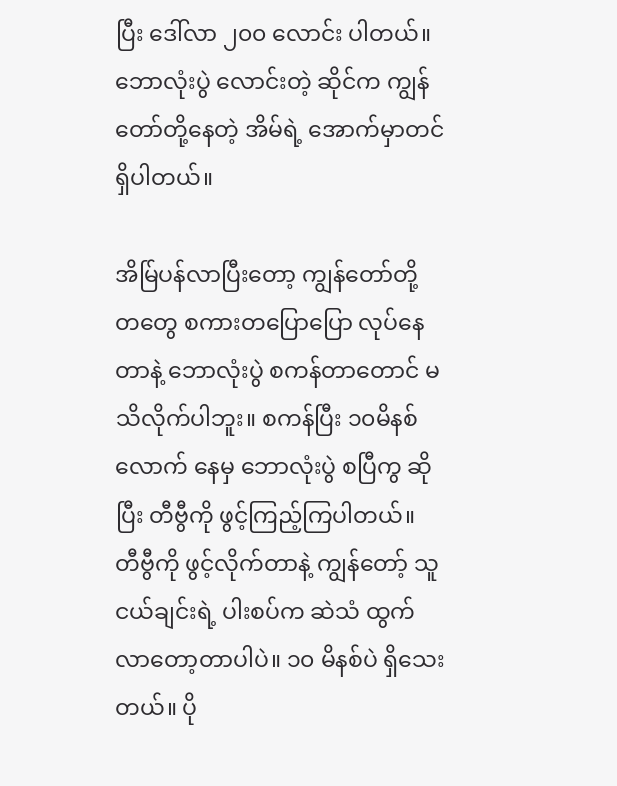ပြီး ဒေါ်လာ ၂၀၀ လောင်း ပါတယ်။ ဘောလုံးပွဲ လောင်းတဲ့ ဆိုင်က ကျွန်တော်တို့နေတဲ့ အိမ်ရဲ့ အောက်မှာတင် ရှိပါတယ်။

အိမ်ြပန်လာပြီးတော့ ကျွန်တော်တို့ တတွေ စကားတပြောပြော လုပ်နေတာနဲ့ ဘောလုံးပွဲ စကန်တာတောင် မသိလိုက်ပါဘူး။ စကန်ပြီး ၁၀မိနစ်လောက် နေမှ ဘောလုံးပွဲ စပြီကွ ဆိုပြီး တီဗွီကို ဖွင့်ကြည့်ကြပါတယ်။ တီဗွီကို ဖွင့်လိုက်တာနဲ့ ကျွန်တော့် သူငယ်ချင်းရဲ့ ပါးစပ်က ဆဲသံ ထွက်လာတော့တာပါပဲ။ ၁၀ မိနစ်ပဲ ရှိသေးတယ်။ ပို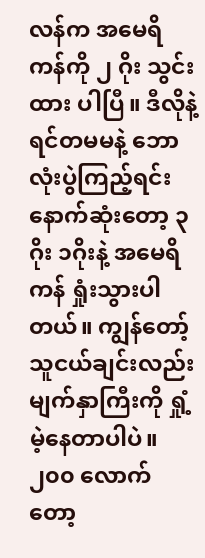လန်က အမေရိကန်ကို ၂ ဂိုး သွင်းထား ပါပြီ။ ဒီလိုနဲ့ ရင်တမမနဲ့ ဘောလုံးပွဲကြည့်ရင်း နောက်ဆုံးတော့ ၃ ဂိုး ၁ဂိုးနဲ့ အမေရိကန် ရှုံးသွားပါတယ်။ ကျွန်တော့် သူငယ်ချင်းလည်း မျက်နှာကြီးကို ရှုံ့မဲ့နေတာပါပဲ။ ၂၀၀ လောက်တော့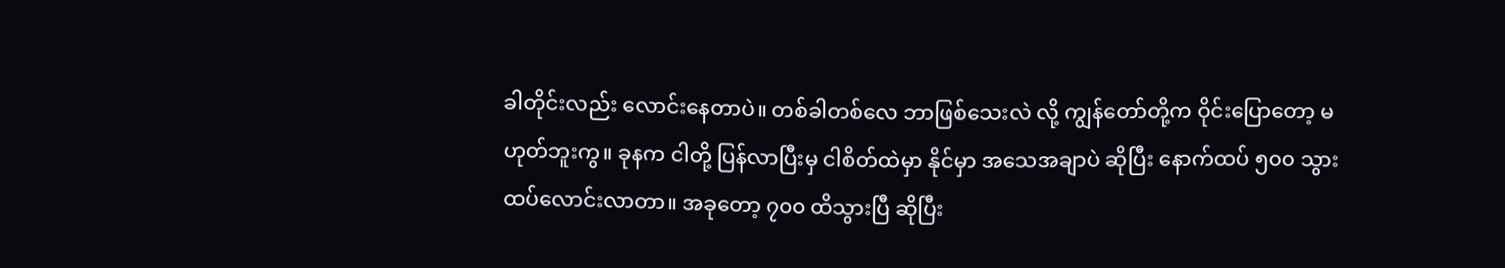ခါတိုင်းလည်း လောင်းနေတာပဲ။ တစ်ခါတစ်လေ ဘာဖြစ်သေးလဲ လို့ ကျွန်တော်တို့က ဝိုင်းပြောတော့ မဟုတ်ဘူးကွ။ ခုနက ငါတို့ ပြန်လာပြီးမှ ငါစိတ်ထဲမှာ နိုင်မှာ အသေအချာပဲ ဆိုပြီး နောက်ထပ် ၅၀၀ သွားထပ်လောင်းလာတာ။ အခုတော့ ၇၀၀ ထိသွားပြီ ဆိုပြီး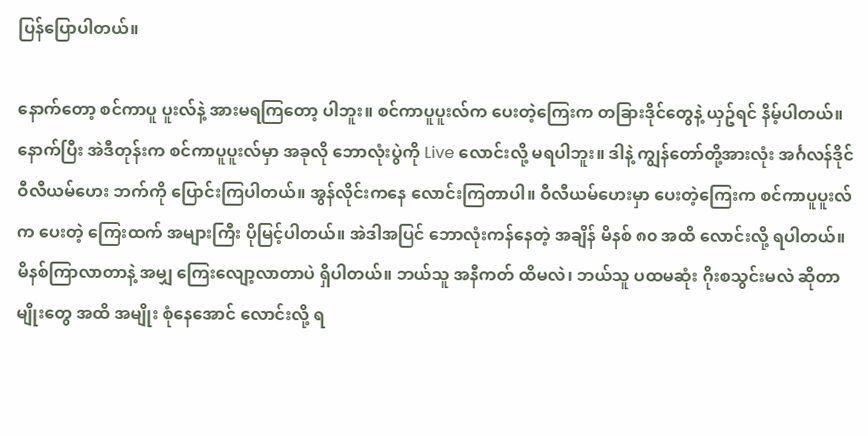ပြန်ပြောပါတယ်။

နောက်တော့ စင်ကာပူ ပူးလ်နဲ့ အားမရကြတော့ ပါဘူး။ စင်ကာပူပူးလ်က ပေးတဲ့ကြေးက တခြားဒိုင်တွေနဲ့ ယှဥ်ရင် နိမ့်ပါတယ်။ နောက်ပြီး အဲဒီတုန်းက စင်ကာပူပူးလ်မှာ အခုလို ဘောလုံးပွဲကို Live လောင်းလို့ မရပါဘူး။ ဒါနဲ့ ကျွန်တော်တို့အားလုံး အင်္ဂလန်ဒိုင် ဝီလီယမ်ဟေး ဘက်ကို ပြောင်းကြပါတယ်။ အွန်လိုင်းကနေ လောင်းကြတာပါ။ ဝီလီယမ်ဟေးမှာ ပေးတဲ့ကြေးက စင်ကာပူပူးလ်က ပေးတဲ့ ကြေးထက် အများကြီး ပိုမြင့်ပါတယ်။ အဲဒါအပြင် ဘောလုံးကန်နေတဲ့ အချိန် မိနစ် ၈၀ အထိ လောင်းလို့ ရပါတယ်။ မိနစ်ကြာလာတာနဲ့ အမျှ ကြေးလျော့လာတာပဲ ရှိပါတယ်။ ဘယ်သူ အနီကတ် ထိမလဲ၊ ဘယ်သူ ပထမဆုံး ဂိုးစသွင်းမလဲ ဆိုတာမျိုးတွေ အထိ အမျိုး စုံနေအောင် လောင်းလို့ ရ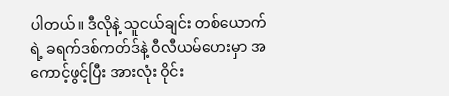ပါတယ်။ ဒီလိုနဲ့ သူငယ်ချင်း တစ်ယောက်ရဲ့ ခရက်ဒစ်ကတ်ဒ်နဲ့ ဝီလီယမ်ဟေးမှာ အကောင့်ဖွင့်ပြီး အားလုံး ဝိုင်း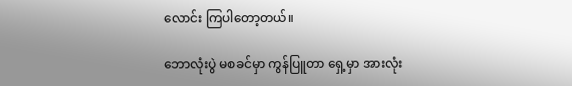လောင်း ကြပါတော့တယ်။

ဘောလုံးပွဲ မစခင်မှာ ကွန်ပြူတာ ရှေ့မှာ အားလုံး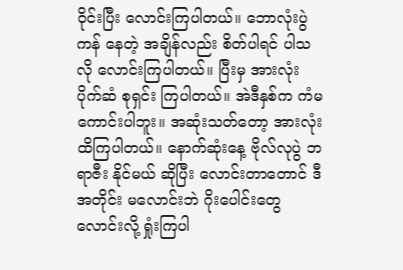ဝိုင်းပြီး လောင်းကြပါတယ်။ ဘောလုံးပွဲကန် နေတဲ့ အချိန်လည်း စိတ်ပါရင် ပါသလို လောင်းကြပါတယ်။ ပြီးမှ အားလုံး ပိုက်ဆံ စုရှင်း ကြပါတယ်။ အဲဒီနှစ်က ကံမကောင်းပါဘူး။ အဆုံးသတ်တော့ အားလုံး ထိကြပါတယ်။ နောက်ဆုံးနေ့ ဗိုလ်လုပွဲ ဘရာဇီး နိုင်မယ် ဆိုပြီး လောင်းတာတောင် ဒီအတိုင်း မလောင်းဘဲ ဂိုးပေါင်းတွေ လောင်းလို့ ရှုံးကြပါ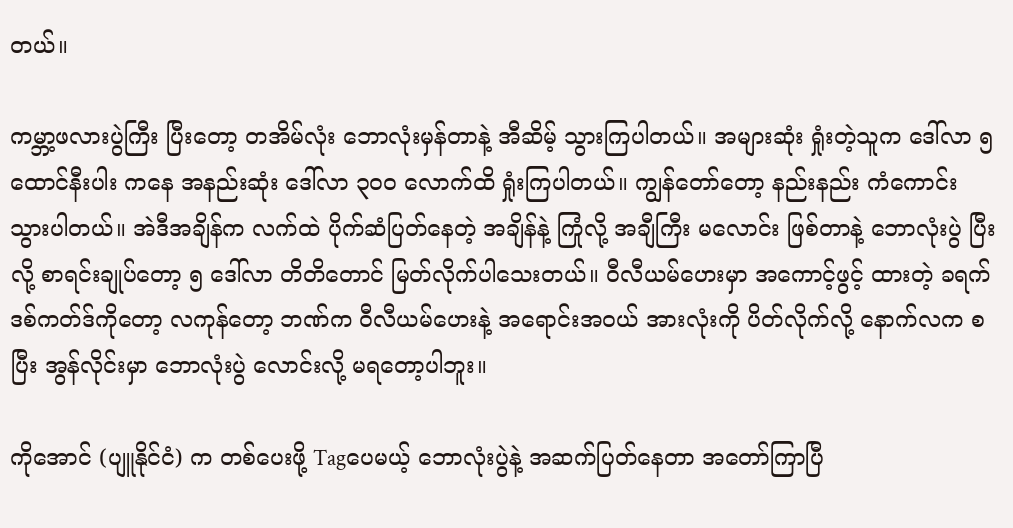တယ်။

ကမ္ဘာ့ဖလားပွဲကြီး ပြီးတော့ တအိမ်လုံး ဘောလုံးမှန်တာနဲ့ အီဆိမ့် သွားကြပါတယ်။ အများဆုံး ရှုံးတဲ့သူက ဒေါ်လာ ၅ ထောင်နီးပါး ကနေ အနည်းဆုံး ဒေါ်လာ ၃၀၀ လောက်ထိ ရှုံးကြပါတယ်။ ကျွန်တော်တော့ နည်းနည်း ကံကောင်းသွားပါတယ်။ အဲဒီအချိန်က လက်ထဲ ပိုက်ဆံပြတ်နေတဲ့ အချိန်နဲ့ ကြုံလို့ အချီကြီး မလောင်း ဖြစ်တာနဲ့ ဘောလုံးပွဲ ပြီးလို့ စာရင်းချုပ်တော့ ၅ ဒေါ်လာ တိတိတောင် မြတ်လိုက်ပါသေးတယ်။ ဝီလီယမ်ဟေးမှာ အကောင့်ဖွင့် ထားတဲ့ ခရက်ဒစ်ကတ်ဒ်ကိုတော့ လကုန်တော့ ဘဏ်က ဝီလီယမ်ဟေးနဲ့ အရောင်းအဝယ် အားလုံးကို ပိတ်လိုက်လို့ နောက်လက စပြီး အွန်လိုင်းမှာ ဘောလုံးပွဲ လောင်းလို့ မရတော့ပါဘူး။

ကိုအောင် (ပျူနိုင်ငံ) က တစ်ပေးဖို့ Tagပေမယ့် ဘောလုံးပွဲနဲ့ အဆက်ပြတ်နေတာ အတော်ကြာပြီ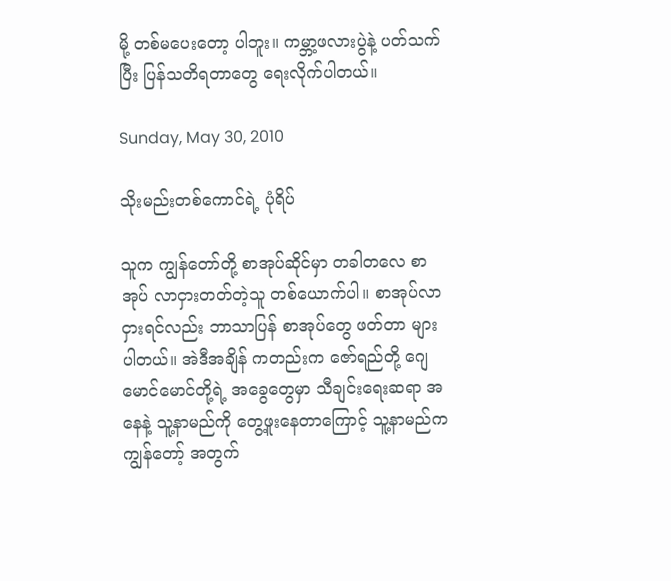မို့ တစ်မပေးတော့ ပါဘူး။ ကမ္ဘာ့ဖလားပွဲနဲ့ ပတ်သက်ပြီး ပြန်သတိရတာတွေ ရေးလိုက်ပါတယ်။

Sunday, May 30, 2010

သိုးမည်းတစ်ကောင်ရဲ့ ပုံရိပ်

သူက ကျွန်တော်တို့ စာအုပ်ဆိုင်မှာ တခါတလေ စာအုပ် လာငှားတတ်တဲ့သူ တစ်ယောက်ပါ။ စာအုပ်လာ ငှားရင်လည်း ဘာသာပြန် စာအုပ်တွေ ဖတ်တာ များပါတယ်။ အဲဒီအချိန် ကတည်းက ဇော်ရည်တို့ ဂျေမောင်မောင်တို့ရဲ့ အခွေတွေမှာ သီချင်းရေးဆရာ အနေနဲ့ သူ့နာမည်ကို တွေ့ဖူးနေတာကြောင့် သူ့နာမည်က ကျွန်တော့် အတွက်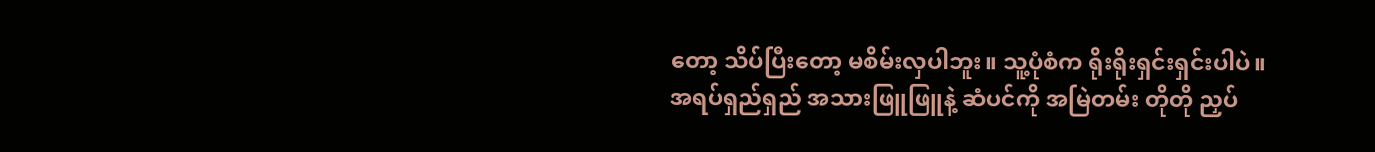တော့ သိပ်ပြီးတော့ မစိမ်းလှပါဘူး။ သူ့ပုံစံက ရိုးရိုးရှင်းရှင်းပါပဲ။ အရပ်ရှည်ရှည် အသားဖြူဖြူနဲ့ ဆံပင်ကို အမြဲတမ်း တိုတို ညှပ်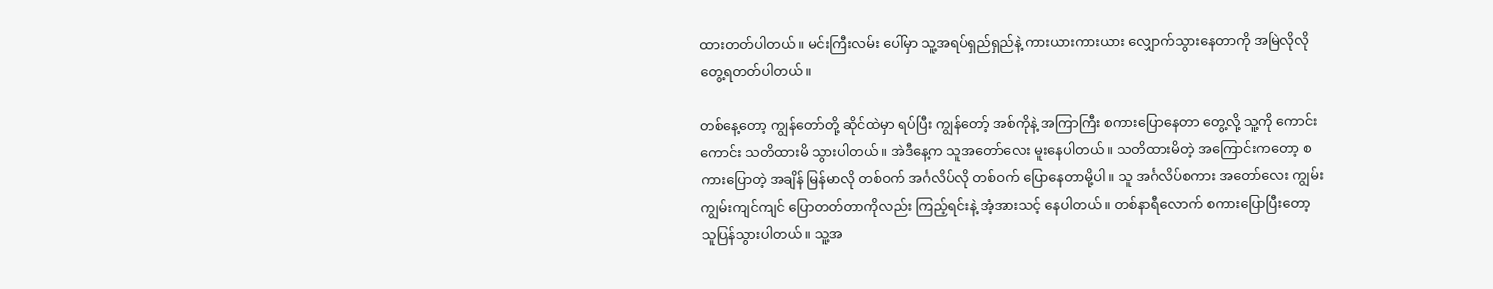ထားတတ်ပါတယ်။ မင်းကြီးလမ်း ပေါ်မှာ သူ့အရပ်ရှည်ရှည်နဲ့ ကားယားကားယား လျှောက်သွားနေတာကို အမြဲလိုလို တွေ့ရတတ်ပါတယ်။

တစ်နေ့တော့ ကျွန်တော်တို့ ဆိုင်ထဲမှာ ရပ်ပြီး ကျွန်တော့် အစ်ကိုနဲ့ အကြာကြီး စကားပြောနေတာ တွေ့လို့ သူ့ကို ကောင်းကောင်း သတိထားမိ သွားပါတယ်။ အဲဒီနေ့က သူအတော်လေး မူးနေပါတယ်။ သတိထားမိတဲ့ အကြောင်းကတော့ စကားပြောတဲ့ အချိန် မြန်မာလို တစ်ဝက် အင်္ဂလိပ်လို တစ်ဝက် ပြောနေတာမို့ပါ။ သူ အင်္ဂလိပ်စကား အတော်လေး ကျွမ်းကျွမ်းကျင်ကျင် ပြောတတ်တာကိုလည်း ကြည့်ရင်းနဲ့ အံ့အားသင့် နေပါတယ်။ တစ်နာရီလောက် စကားပြောပြီးတော့ သူပြန်သွားပါတယ်။ သူ့အ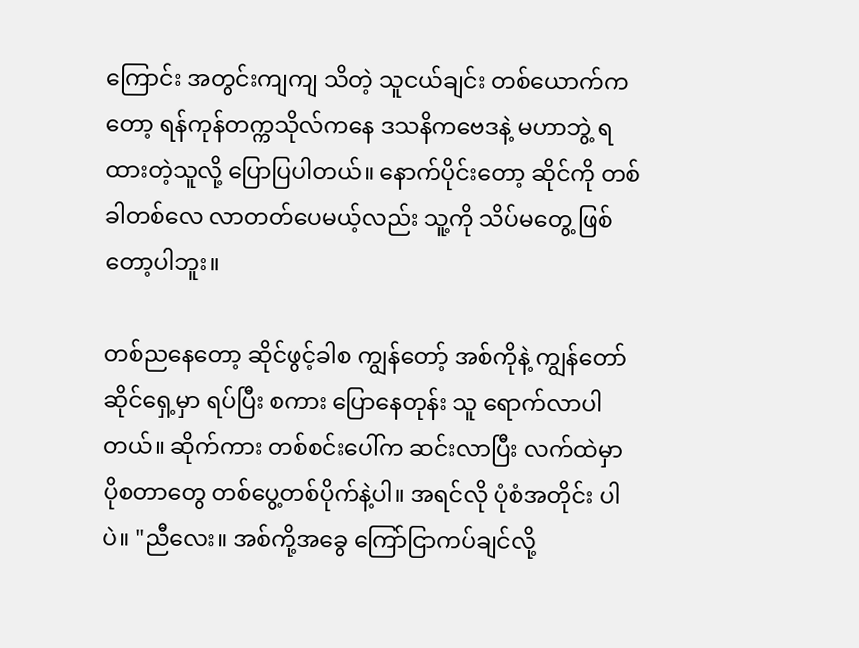ကြောင်း အတွင်းကျကျ သိတဲ့ သူငယ်ချင်း တစ်ယောက်ကတော့ ရန်ကုန်တက္ကသိုလ်ကနေ ဒသနိကဗေဒနဲ့ မဟာဘွဲ့ ရထားတဲ့သူလို့ ပြောပြပါတယ်။ နောက်ပိုင်းတော့ ဆိုင်ကို တစ်ခါတစ်လေ လာတတ်ပေမယ့်လည်း သူ့ကို သိပ်မတွေ့ ဖြစ်တော့ပါဘူး။

တစ်ညနေတော့ ဆိုင်ဖွင့်ခါစ ကျွန်တော့် အစ်ကိုနဲ့ ကျွန်တော် ဆိုင်ရှေ့မှာ ရပ်ပြီး စကား ပြောနေတုန်း သူ ရောက်လာပါတယ်။ ဆိုက်ကား တစ်စင်းပေါ်က ဆင်းလာပြီး လက်ထဲမှာ ပိုစတာတွေ တစ်ပွေ့တစ်ပိုက်နဲ့ပါ။ အရင်လို ပုံစံအတိုင်း ပါပဲ။ "ညီလေး။ အစ်ကို့အခွေ ကြော်ငြာကပ်ချင်လို့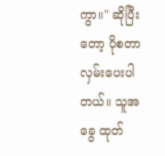ကွာ။" ဆိုပြီးတော့ ပိုစတာ လှမ်းပေးပါတယ်။ သူအခွေ ထုတ်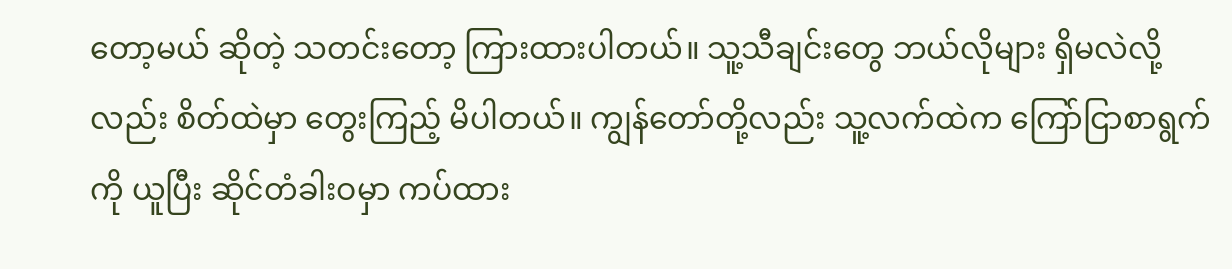တော့မယ် ဆိုတဲ့ သတင်းတော့ ကြားထားပါတယ်။ သူ့သီချင်းတွေ ဘယ်လိုများ ရှိမလဲလို့လည်း စိတ်ထဲမှာ တွေးကြည့် မိပါတယ်။ ကျွန်တော်တို့လည်း သူ့လက်ထဲက ကြော်ငြာစာရွက်ကို ယူပြီး ဆိုင်တံခါးဝမှာ ကပ်ထား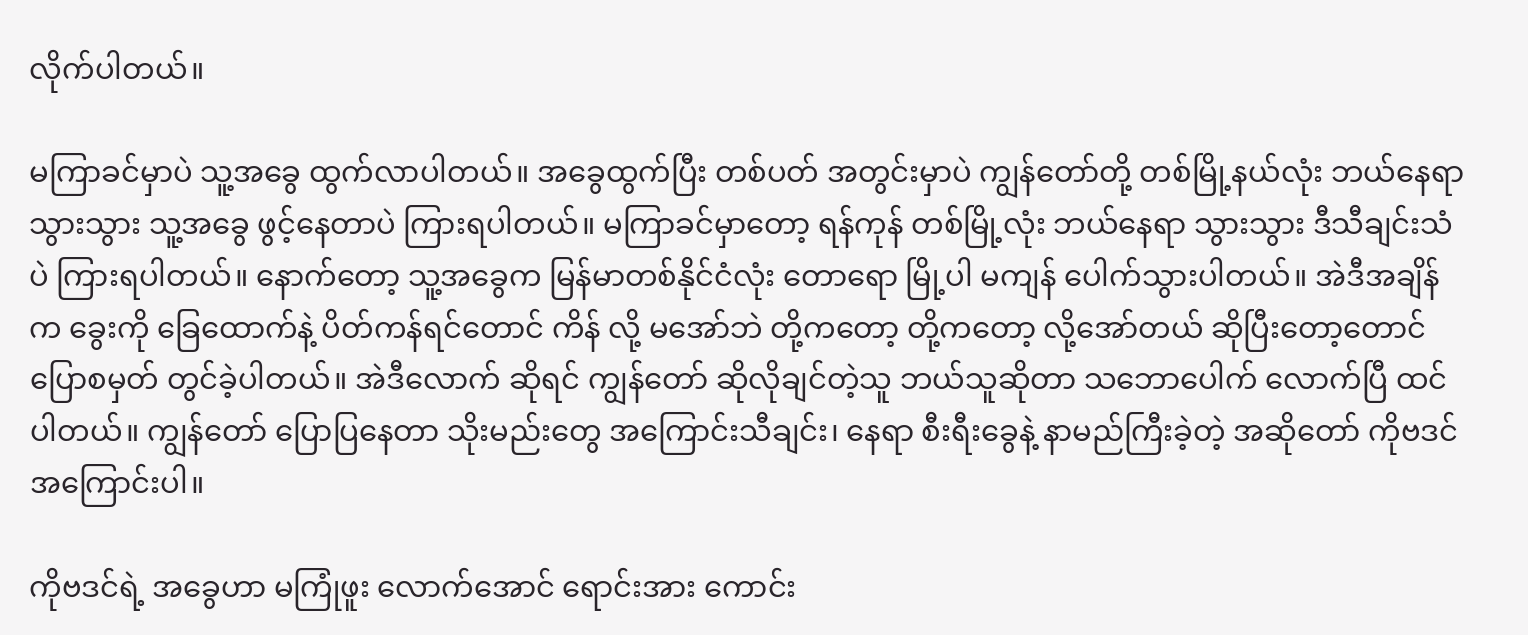လိုက်ပါတယ်။

မကြာခင်မှာပဲ သူ့အခွေ ထွက်လာပါတယ်။ အခွေထွက်ပြီး တစ်ပတ် အတွင်းမှာပဲ ကျွန်တော်တို့ တစ်မြို့နယ်လုံး ဘယ်နေရာသွားသွား သူ့အခွေ ဖွင့်နေတာပဲ ကြားရပါတယ်။ မကြာခင်မှာတော့ ရန်ကုန် တစ်မြို့လုံး ဘယ်နေရာ သွားသွား ဒီသီချင်းသံပဲ ကြားရပါတယ်။ နောက်တော့ သူ့အခွေက မြန်မာတစ်နိုင်ငံလုံး တောရော မြို့ပါ မကျန် ပေါက်သွားပါတယ်။ အဲဒီအချိန်က ခွေးကို ခြေထောက်နဲ့ ပိတ်ကန်ရင်တောင် ကိန် လို့ မအော်ဘဲ တို့ကတော့ တို့ကတော့ လို့အော်တယ် ဆိုပြီးတော့တောင် ပြောစမှတ် တွင်ခဲ့ပါတယ်။ အဲဒီလောက် ဆိုရင် ကျွန်တော် ဆိုလိုချင်တဲ့သူ ဘယ်သူဆိုတာ သဘောပေါက် လောက်ပြီ ထင်ပါတယ်။ ကျွန်တော် ပြောပြနေတာ သိုးမည်းတွေ အကြောင်းသီချင်း၊ နေရာ စီးရီးခွေနဲ့ နာမည်ကြီးခဲ့တဲ့ အဆိုတော် ကိုဗဒင် အကြောင်းပါ။

ကိုဗဒင်ရဲ့ အခွေဟာ မကြုံဖူး လောက်အောင် ရောင်းအား ကောင်း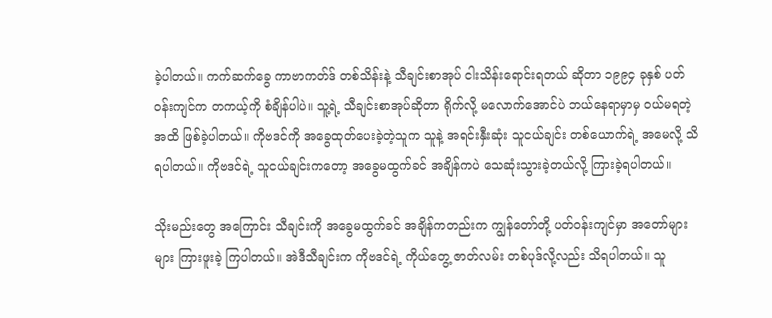ခဲ့ပါတယ်။ ကက်ဆက်ခွေ ကာဗာကတ်ဒ် တစ်သိန်းနဲ့ သီချင်းစာအုပ် ငါးသိန်းရောင်းရတယ် ဆိုတာ ၁၉၉၄ ခုနှစ် ပတ်ဝန်းကျင်က တကယ့်ကို စံချိန်ပါပဲ။ သူ့ရဲ့ သီချင်းစာအုပ်ဆိုတာ ရိုက်လို့ မလောက်အောင်ပဲ ဘယ်နေရာမှာမှ ဝယ်မရတဲ့ အထိ ဖြစ်ခဲ့ပါတယ်။ ကိုဗဒင်ကို အခွေထုတ်ပေးခဲ့တဲ့သူက သူနဲ့ အရင်းနှီးဆုံး သူငယ်ချင်း တစ်ယောက်ရဲ့ အမေလို့ သိရပါတယ်။ ကိုဗဒင်ရဲ့ သူငယ်ချင်းကတော့ အခွေမထွက်ခင် အချိန်ကပဲ သေဆုံးသွားခဲ့တယ်လို့ ကြားခဲ့ရပါတယ်။

သိုးမည်းတွေ အကြောင်း သီချင်းကို အခွေမထွက်ခင် အချိန်ကတည်းက ကျွန်တော်တို့ ပတ်ဝန်းကျင်မှာ အတော်များများ ကြားဖူးခဲ့ ကြပါတယ်။ အဲဒီသီချင်းက ကိုဗဒင်ရဲ့ ကိုယ်တွေ့ ဇာတ်လမ်း တစ်ပုဒ်လို့လည်း သိရပါတယ်။ သူ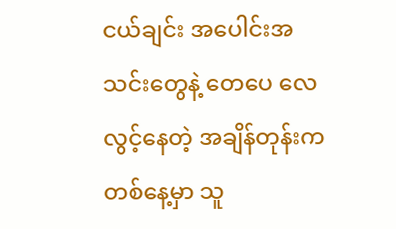ငယ်ချင်း အပေါင်းအသင်းတွေနဲ့ တေပေ လေလွင့်နေတဲ့ အချိန်တုန်းက တစ်နေ့မှာ သူ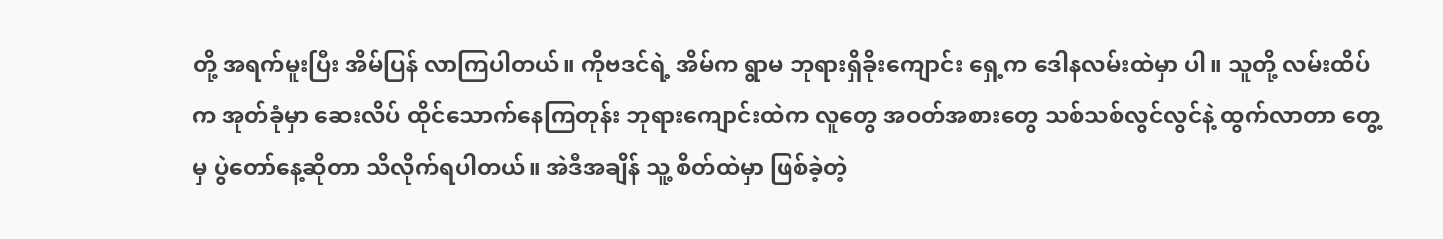တို့ အရက်မူးပြီး အိမ်ပြန် လာကြပါတယ်။ ကိုဗဒင်ရဲ့ အိမ်က ရွာမ ဘုရားရှိခိုးကျောင်း ရှေ့က ဒေါနလမ်းထဲမှာ ပါ။ သူတို့ လမ်းထိပ်က အုတ်ခုံမှာ ဆေးလိပ် ထိုင်သောက်နေကြတုန်း ဘုရားကျောင်းထဲက လူတွေ အဝတ်အစားတွေ သစ်သစ်လွင်လွင်နဲ့ ထွက်လာတာ တွေ့မှ ပွဲတော်နေ့ဆိုတာ သိလိုက်ရပါတယ်။ အဲဒီအချိန် သူ့ စိတ်ထဲမှာ ဖြစ်ခဲ့တဲ့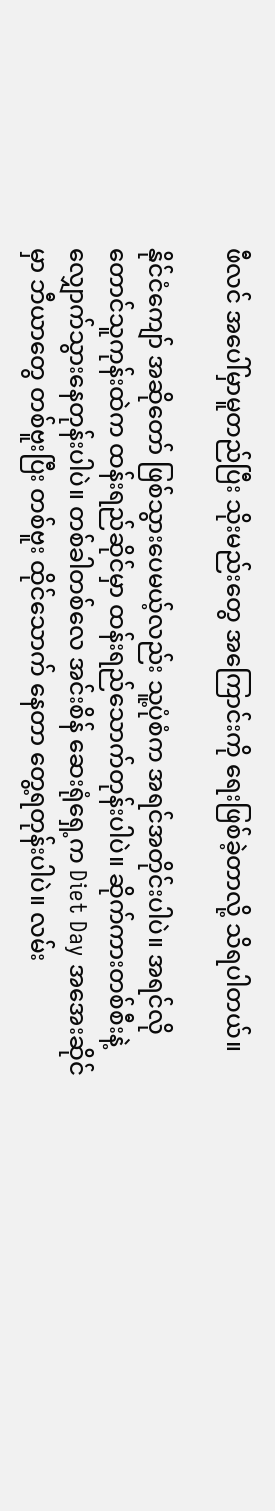ဖီလင် အပေါ်မှာမူတည်ပြီး သိုးမည်းတွေ အကြောင်းကို ရေးဖြစ်ခဲ့တာလို့ သိရပါတယ်။

နိုင်ငံကျော် အဆိုတော် ဖြစ်သွားပေမယ့်လည်း သူ့ပုံစံက အရင်အတိုင်းပါပဲ။ အရင်လို တောင်သူကုန်းထဲက ထန်းရည်ဆိုင်မှာ ထန်းရည်သောက်တုန်းပါပဲ။ ဆိုက်ကားတစ်စီးနဲ့ လျှောက်သွားနေတုန်းပါပဲ။ တစ်ခါတစ်လေ အင်းစိန် ဆေးရုံရှေ့က Diet Day အအေးဆိုင်မှာ ဘီယာတွေ တစ်ဗူးပြီး တစ်ဗူး ထိုင်သောက် နေတာ တွေ့ရတုန်းပါပဲ။ လမ်း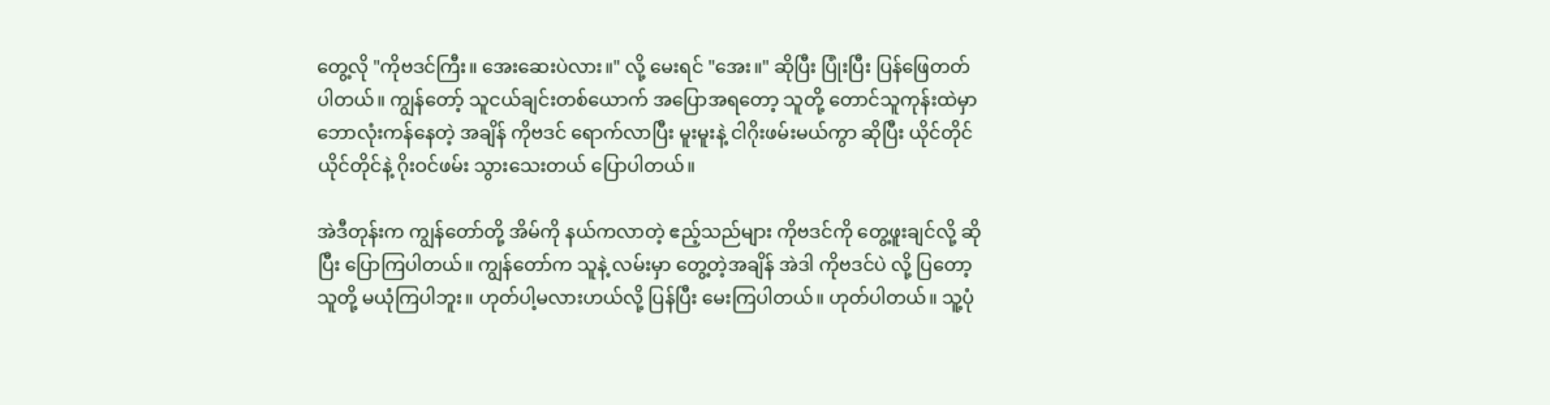တွေ့လို "ကိုဗဒင်ကြီး။ အေးဆေးပဲလား။" လို့ မေးရင် "အေး။" ဆိုပြီး ပြုံးပြီး ပြန်ဖြေတတ်ပါတယ်။ ကျွန်တော့် သူငယ်ချင်းတစ်ယောက် အပြောအရတော့ သူတို့ တောင်သူကုန်းထဲမှာ ဘောလုံးကန်နေတဲ့ အချိန် ကိုဗဒင် ရောက်လာပြီး မူးမူးနဲ့ ငါဂိုးဖမ်းမယ်ကွာ ဆိုပြီး ယိုင်တိုင်ယိုင်တိုင်နဲ့ ဂိုးဝင်ဖမ်း သွားသေးတယ် ပြောပါတယ်။

အဲဒီတုန်းက ကျွန်တော်တို့ အိမ်ကို နယ်ကလာတဲ့ ဧည့်သည်များ ကိုဗဒင်ကို တွေ့ဖူးချင်လို့ ဆိုပြီး ပြောကြပါတယ်။ ကျွန်တော်က သူနဲ့ လမ်းမှာ တွေ့တဲ့အချိန် အဲဒါ ကိုဗဒင်ပဲ လို့ ပြတော့ သူတို့ မယုံကြပါဘူး။ ဟုတ်ပါ့မလားဟယ်လို့ ပြန်ပြီး မေးကြပါတယ်။ ဟုတ်ပါတယ်။ သူ့ပုံ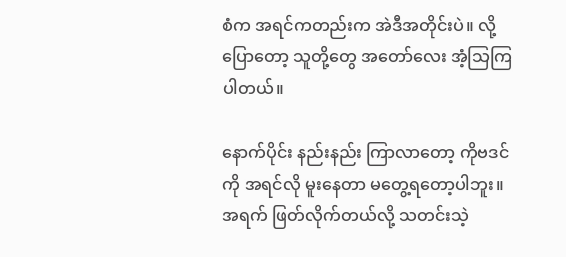စံက အရင်ကတည်းက အဲဒီအတိုင်းပဲ။ လို့ ပြောတော့ သူတို့တွေ အတော်လေး အံ့သြကြပါတယ်။

နောက်ပိုင်း နည်းနည်း ကြာလာတော့ ကိုဗဒင်ကို အရင်လို မူးနေတာ မတွေ့ရတော့ပါဘူး။ အရက် ဖြတ်လိုက်တယ်လို့ သတင်းသဲ့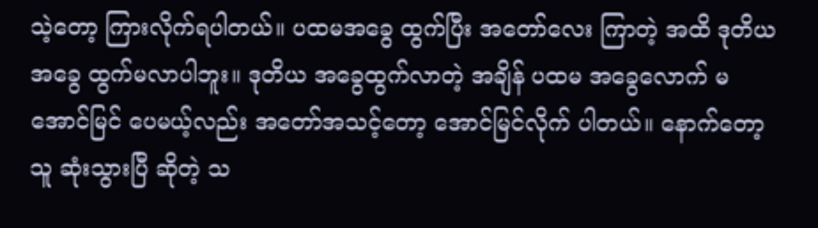သဲ့တော့ ကြားလိုက်ရပါတယ်။ ပထမအခွေ ထွက်ပြီး အတော်လေး ကြာတဲ့ အထိ ဒုတိယ အခွေ ထွက်မလာပါဘူး။ ဒုတိယ အခွေထွက်လာတဲ့ အချိန် ပထမ အခွေလောက် မအောင်မြင် ပေမယ့်လည်း အတော်အသင့်တော့ အောင်မြင်လိုက် ပါတယ်။ နောက်တော့ သူ ဆုံးသွားပြီ ဆိုတဲ့ သ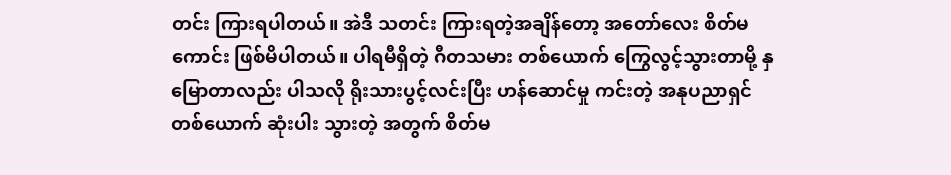တင်း ကြားရပါတယ်။ အဲဒီ သတင်း ကြားရတဲ့အချိန်တော့ အတော်လေး စိတ်မကောင်း ဖြစ်မိပါတယ်။ ပါရမီရှိတဲ့ ဂီတသမား တစ်ယောက် ကြွေလွင့်သွားတာမို့ နှမြောတာလည်း ပါသလို ရိုးသားပွင့်လင်းပြီး ဟန်ဆောင်မှု ကင်းတဲ့ အနုပညာရှင် တစ်ယောက် ဆုံးပါး သွားတဲ့ အတွက် စိတ်မ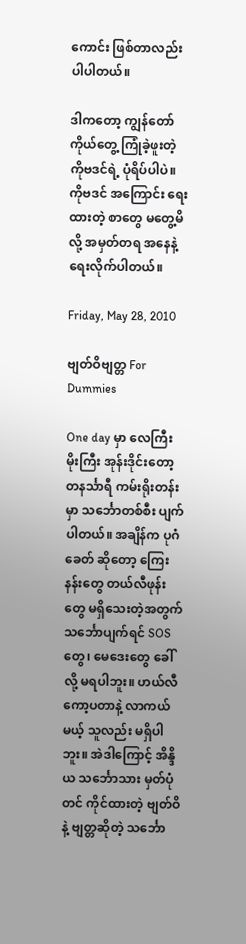ကောင်း ဖြစ်တာလည်း ပါပါတယ်။

ဒါကတော့ ကျွန်တော် ကိုယ်တွေ့ ကြုံခဲ့ဖူးတဲ့ ကိုဗဒင်ရဲ့ ပုံရိပ်ပါပဲ။ ကိုဗဒင် အကြောင်း ရေးထားတဲ့ စာတွေ မတွေ့မိလို့ အမှတ်တရ အနေနဲ့ ရေးလိုက်ပါတယ်။

Friday, May 28, 2010

ဗျတ်ဝိဗျတ္တ For Dummies

One day မှာ လေကြီးမိုးကြီး အုန်းဒိုင်းတော့ တနင်္သာရီ ကမ်းရိုးတန်းမှာ သင်္ဘောတစ်စီး ပျက်ပါတယ်။ အချိန်က ပုဂံခေတ် ဆိုတော့ ကြေးနန်းတွေ တယ်လီဖုန်းတွေ မရှိသေးတဲ့အတွက် သင်္ဘောပျက်ရင် SOS တွေ၊ မေဒေးတွေ ခေါ်လို့ မရပါဘူး။ ဟယ်လီကော့ပတာနဲ့ လာကယ်မယ့် သူလည်း မရှိပါဘူး။ အဲဒါကြောင့် အိန္ဒိယ သင်္ဘောသား မှတ်ပုံတင် ကိုင်ထားတဲ့ ဗျတ်ဝိနဲ့ ဗျတ္တဆိုတဲ့ သင်္ဘော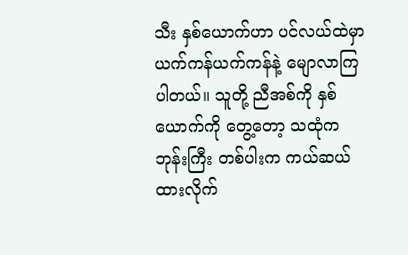သီး နှစ်ယောက်ဟာ ပင်လယ်ထဲမှာ ယက်ကန်ယက်ကန်နဲ့ မျောလာကြ ပါတယ်။ သူတို့ ညီအစ်ကို နှစ်ယောက်ကို တွေ့တော့ သထုံက ဘုန်းကြီး တစ်ပါးက ကယ်ဆယ်ထားလိုက်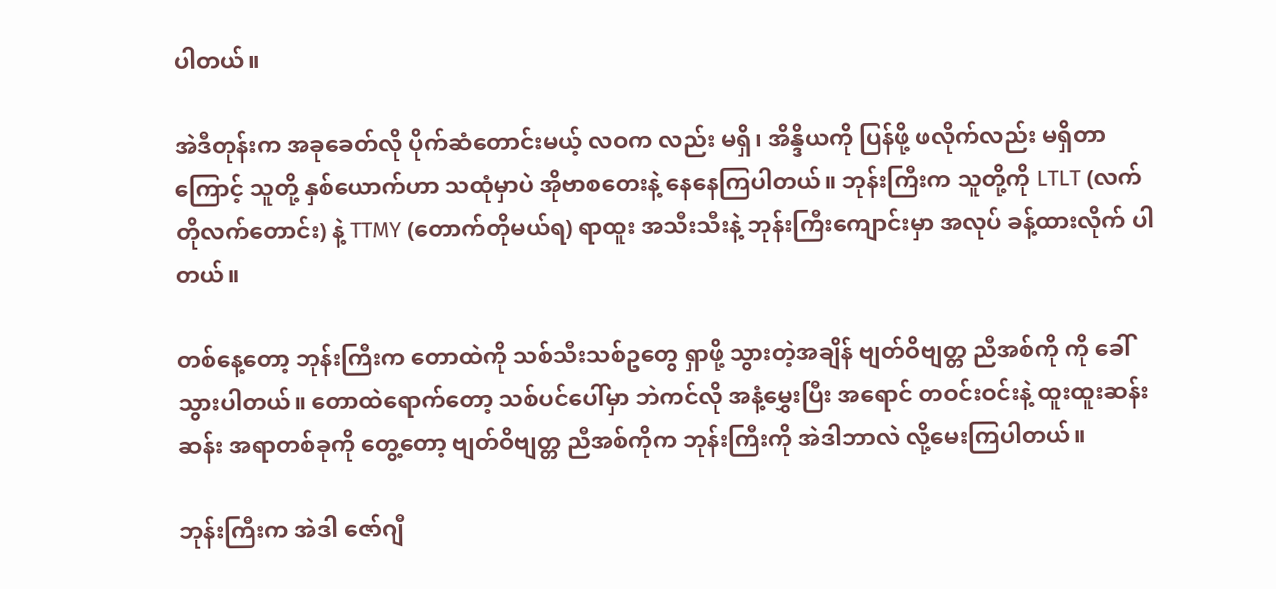ပါတယ်။

အဲဒီတုန်းက အခုခေတ်လို ပိုက်ဆံတောင်းမယ့် လဝက လည်း မရှိ၊ အိန္ဒိယကို ပြန်ဖို့ ဖလိုက်လည်း မရှိတာကြောင့် သူတို့ နှစ်ယောက်ဟာ သထုံမှာပဲ အိုဗာစတေးနဲ့ နေနေကြပါတယ်။ ဘုန်းကြီးက သူတို့ကို LTLT (လက်တိုလက်တောင်း) နဲ့ TTMY (တောက်တိုမယ်ရ) ရာထူး အသီးသီးနဲ့ ဘုန်းကြီးကျောင်းမှာ အလုပ် ခန့်ထားလိုက် ပါတယ်။

တစ်နေ့တော့ ဘုန်းကြီးက တောထဲကို သစ်သီးသစ်ဥတွေ ရှာဖို့ သွားတဲ့အချိန် ဗျတ်ဝိဗျတ္တ ညီအစ်ကို ကို ခေါ်သွားပါတယ်။ တောထဲရောက်တော့ သစ်ပင်ပေါ်မှာ ဘဲကင်လို အနံ့မွှေးပြီး အရောင် တဝင်းဝင်းနဲ့ ထူးထူးဆန်းဆန်း အရာတစ်ခုကို တွေ့တော့ ဗျတ်ဝိဗျတ္တ ညီအစ်ကိုက ဘုန်းကြီးကို အဲဒါဘာလဲ လို့မေးကြပါတယ်။

ဘုန်းကြီးက အဲဒါ ဇော်ဂျီ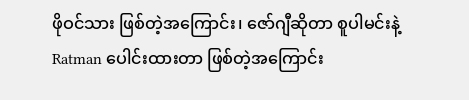ဖိုဝင်သား ဖြစ်တဲ့အကြောင်း၊ ဇော်ဂျီဆိုတာ စူပါမင်းနဲ့ Ratman ပေါင်းထားတာ ဖြစ်တဲ့အကြောင်း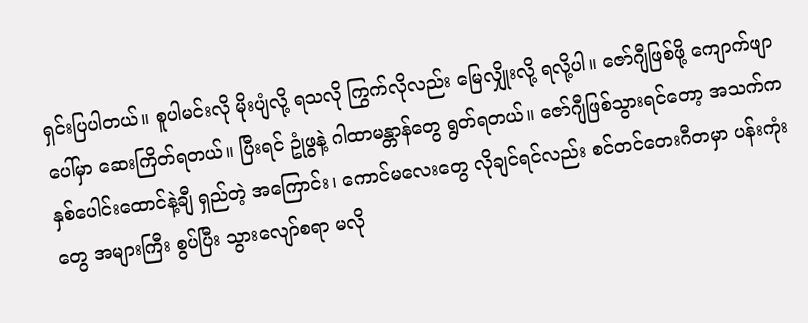ရှင်းပြပါတယ်။ စူပါမင်းလို မိုးပျံလို့ ရသလို ကြွက်လိုလည်း မြေလျှိုးလို့ ရလို့ပါ။ ဇော်ဂျီဖြစ်ဖို့ ကျောက်ဖျာပေါ်မှာ ဆေးကြိတ်ရတယ်။ ပြီးရင် ဥုံဖွနဲ့ ဂါထာမန္တာန်တွေ ရွတ်ရတယ်။ ဇော်ဂျီဖြစ်သွားရင်တော့ အသက်က နှစ်ပေါင်းထောင်နဲ့ချီ ရှည်တဲ့ အကြောင်း၊ ကောင်မလေးတွေ လိုချင်ရင်လည်း စင်တင်တေးဂီတမှာ ပန်းကုံးတွေ အများကြီး စွပ်ပြီး သွားလျော်စရာ မလို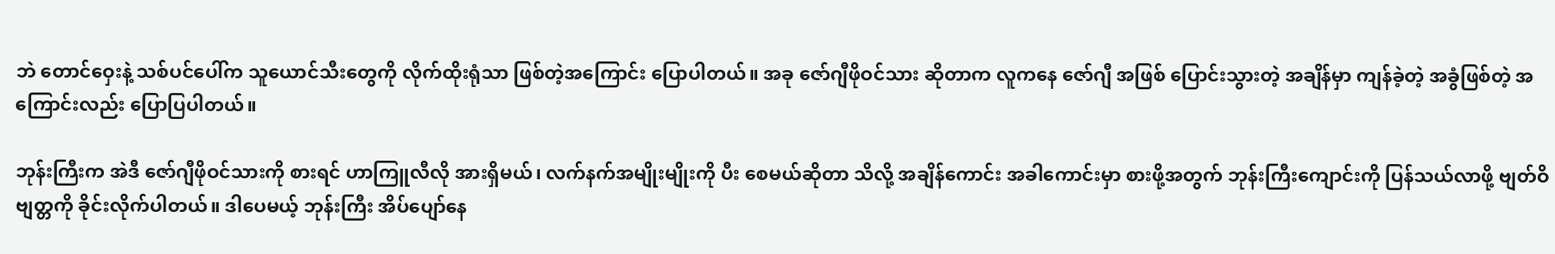ဘဲ တောင်ဝှေးနဲ့ သစ်ပင်ပေါ်က သူယောင်သီးတွေကို လိုက်ထိုးရုံသာ ဖြစ်တဲ့အကြောင်း ပြောပါတယ်။ အခု ဇော်ဂျီဖိုဝင်သား ဆိုတာက လူကနေ ဇော်ဂျီ အဖြစ် ပြောင်းသွားတဲ့ အချိန်မှာ ကျန်ခဲ့တဲ့ အခွံဖြစ်တဲ့ အကြောင်းလည်း ပြောပြပါတယ်။

ဘုန်းကြီးက အဲဒီ ဇော်ဂျီဖိုဝင်သားကို စားရင် ဟာကြူလီလို အားရှိမယ်၊ လက်နက်အမျိုးမျိုးကို ပီး စေမယ်ဆိုတာ သိလို့ အချိန်ကောင်း အခါကောင်းမှာ စားဖို့အတွက် ဘုန်းကြီးကျောင်းကို ပြန်သယ်လာဖို့ ဗျတ်ဝိဗျတ္တကို ခိုင်းလိုက်ပါတယ်။ ဒါပေမယ့် ဘုန်းကြီး အိပ်ပျော်နေ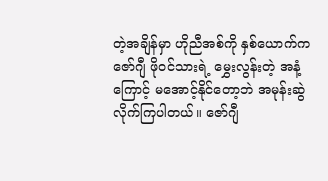တဲ့အချိန်မှာ ဟိုညီအစ်ကို နှစ်ယောက်က
ဇော်ဂျီ ဖိုဝင်သားရဲ့ မွှေးလွန်းတဲ့ အနံ့ကြောင့် မအောင့်နိုင်တော့ဘဲ အမုန်းဆွဲ လိုက်ကြပါတယ်။ ဇော်ဂျီ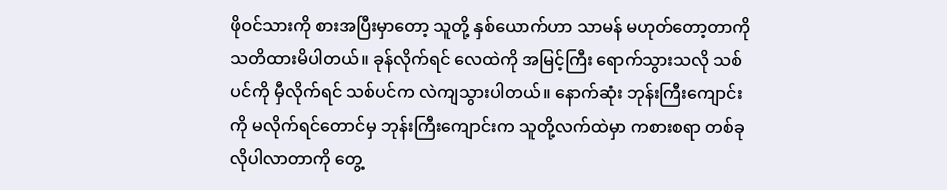ဖိုဝင်သားကို စားအပြီးမှာတော့ သူတို့ နှစ်ယောက်ဟာ သာမန် မဟုတ်တော့တာကို သတိထားမိပါတယ်။ ခုန်လိုက်ရင် လေထဲကို အမြင့်ကြီး ရောက်သွားသလို သစ်ပင်ကို မှီလိုက်ရင် သစ်ပင်က လဲကျသွားပါတယ်။ နောက်ဆုံး ဘုန်းကြီးကျောင်းကို မလိုက်ရင်တောင်မှ ဘုန်းကြီးကျောင်းက သူတို့လက်ထဲမှာ ကစားစရာ တစ်ခုလိုပါလာတာကို တွေ့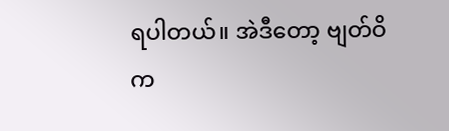ရပါတယ်။ အဲဒီတော့ ဗျတ်ဝိက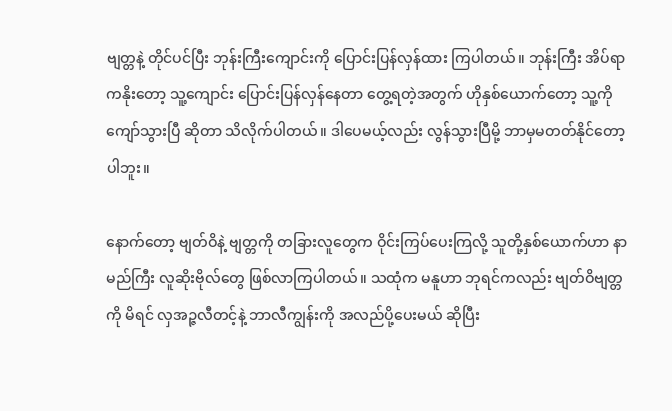ဗျတ္တနဲ့ တိုင်ပင်ပြီး ဘုန်းကြီးကျောင်းကို ပြောင်းပြန်လှန်ထား ကြပါတယ်။ ဘုန်းကြီး အိပ်ရာကနိုးတော့ သူ့ကျောင်း ပြောင်းပြန်လှန်နေတာ တွေ့ရတဲ့အတွက် ဟိုနှစ်ယောက်တော့ သူ့ကို ကျော်သွားပြီ ဆိုတာ သိလိုက်ပါတယ်။ ဒါပေမယ့်လည်း လွန်သွားပြီမို့ ဘာမှမတတ်နိုင်တော့ပါဘူး။

နောက်တော့ ဗျတ်ဝိနဲ့ ဗျတ္တကို တခြားလူတွေက ဝိုင်းကြပ်ပေးကြလို့ သူတို့နှစ်ယောက်ဟာ နာမည်ကြီး လူဆိုးဗိုလ်တွေ ဖြစ်လာကြပါတယ်။ သထုံက မနူဟာ ဘုရင်ကလည်း ဗျတ်ဝိဗျတ္တကို မိရင် လှအဉ္ဇလီတင့်နဲ့ ဘာလီကျွန်းကို အလည်ပို့ပေးမယ် ဆိုပြီး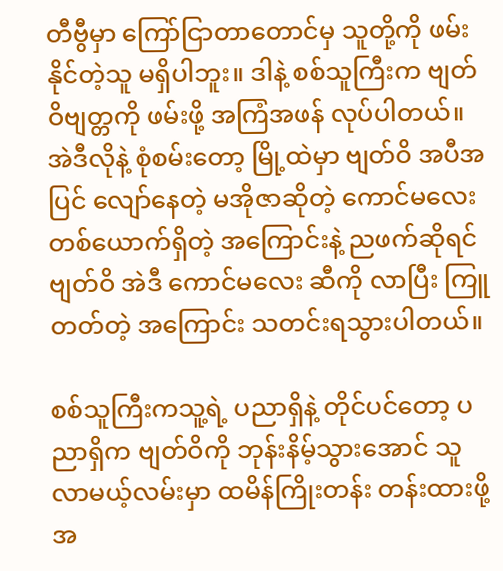တီဗွီမှာ ကြော်ငြာတာတောင်မှ သူတို့ကို ဖမ်းနိုင်တဲ့သူ မရှိပါဘူး။ ဒါနဲ့ စစ်သူကြီးက ဗျတ်ဝိဗျတ္တကို ဖမ်းဖို့ အကြံအဖန် လုပ်ပါတယ်။ အဲဒီလိုနဲ့ စုံစမ်းတော့ မြို့ထဲမှာ ဗျတ်ဝိ အပီအပြင် လျော်နေတဲ့ မအိုဇာဆိုတဲ့ ကောင်မလေး တစ်ယောက်ရှိတဲ့ အကြောင်းနဲ့ ညဖက်ဆိုရင် ဗျတ်ဝိ အဲဒီ ကောင်မလေး ဆီကို လာပြီး ကြူတတ်တဲ့ အကြောင်း သတင်းရသွားပါတယ်။

စစ်သူကြီးကသူ့ရဲ့ ပညာရှိနဲ့ တိုင်ပင်တော့ ပညာရှိက ဗျတ်ဝိကို ဘုန်းနိမ့်သွားအောင် သူလာမယ့်လမ်းမှာ ထမိန်ကြိုးတန်း တန်းထားဖို့ အ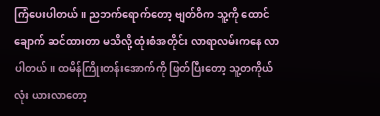ကြံပေးပါတယ်။ ညဘက်ရောက်တော့ ဗျတ်ဝိက သူ့ကို ထောင်ချောက် ဆင်ထားတာ မသိလို့ ထုံးစံအတိုင်း လာရာလမ်းကနေ လာပါတယ်။ ထမိန်ကြိုးတန်းအောက်ကို ဖြတ်ပြီးတော့ သူ့တကိုယ်လုံး ယားလာတော့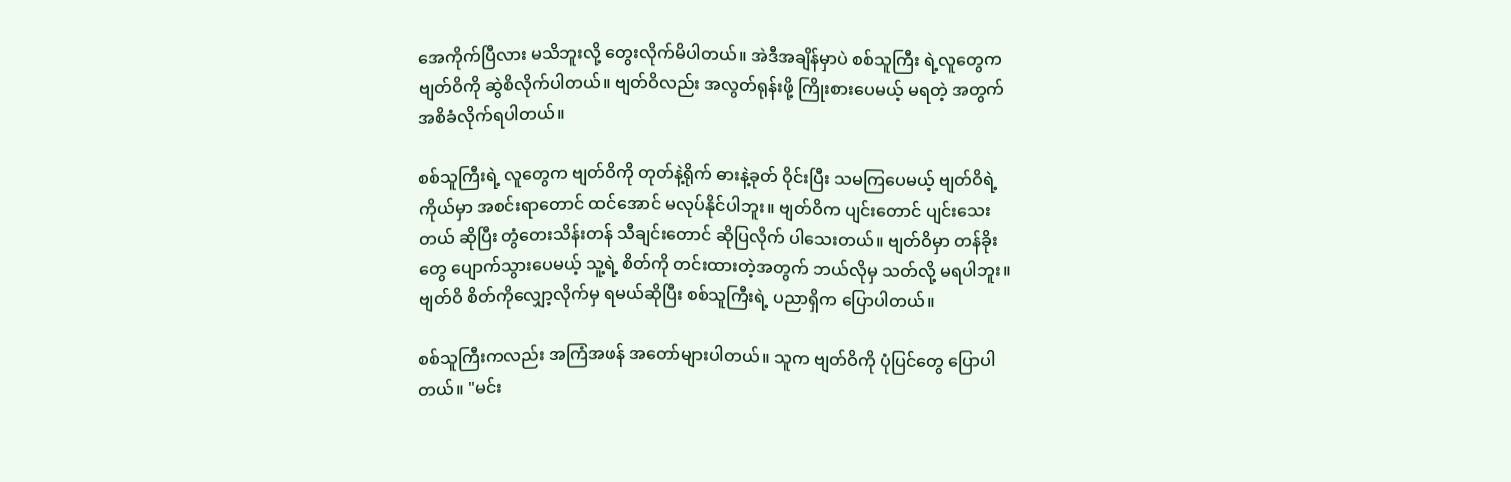အေကိုက်ပြီလား မသိဘူးလို့ တွေးလိုက်မိပါတယ်။ အဲဒီအချိန်မှာပဲ စစ်သူကြီး ရဲ့လူတွေက ဗျတ်ဝိကို ဆွဲစိလိုက်ပါတယ်။ ဗျတ်ဝိလည်း အလွတ်ရုန်းဖို့ ကြိုးစားပေမယ့် မရတဲ့ အတွက် အစိခံလိုက်ရပါတယ်။

စစ်သူကြီးရဲ့ လူတွေက ဗျတ်ဝိကို တုတ်နဲ့ရိုက် ဓားနဲ့ခုတ် ဝိုင်းပြီး သမကြပေမယ့် ဗျတ်ဝိရဲ့ ကိုယ်မှာ အစင်းရာတောင် ထင်အောင် မလုပ်နိုင်ပါဘူး။ ဗျတ်ဝိက ပျင်းတောင် ပျင်းသေးတယ် ဆိုပြီး တွံတေးသိန်းတန် သီချင်းတောင် ဆိုပြလိုက် ပါသေးတယ်။ ဗျတ်ဝိမှာ တန်ခိုးတွေ ပျောက်သွားပေမယ့် သူ့ရဲ့ စိတ်ကို တင်းထားတဲ့အတွက် ဘယ်လိုမှ သတ်လို့ မရပါဘူး။ ဗျတ်ဝိ စိတ်ကိုလျှော့လိုက်မှ ရမယ်ဆိုပြီး စစ်သူကြီးရဲ့ ပညာရှိက ပြောပါတယ်။

စစ်သူကြီးကလည်း အကြံအဖန် အတော်များပါတယ်။ သူက ဗျတ်ဝိကို ပုံပြင်တွေ ပြောပါတယ်။ "မင်း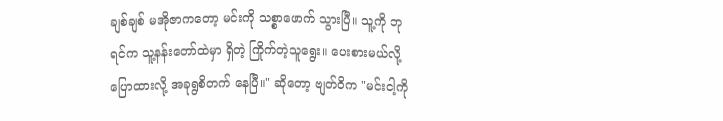ချစ်ချစ် မအိုဇာကတော့ မင်းကို သစ္စာဖောက် သွားပြီ။ သူ့ကို ဘုရင်က သူ့နန်းတော်ထဲမှာ ရှိတဲ့ ကြိုက်တဲ့သူရွေး။ ပေးစားမယ်လို့ ပြောထားလို့ အခုရွစိတက် နေပြီ။" ဆိုတော့ ဗျတ်ဝိက "မင်းငါ့ကို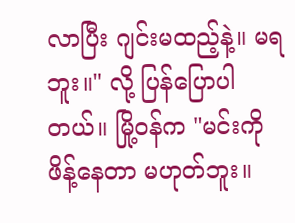လာပြီး ဂျင်းမထည့်နဲ့။ မရဘူး။" လို့ ပြန်ပြောပါတယ်။ မြို့ဝန်က "မင်းကို ဖိန့်နေတာ မဟုတ်ဘူး။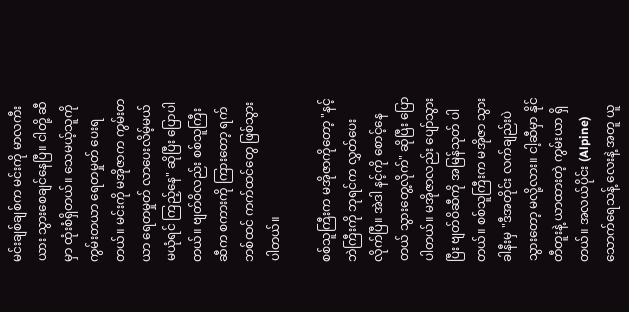မင်းချစ်ချစ်က မင်းကို မာလကီးယား သွားစေချင်နေပြီ။ ငါတို့ ဆီမှာ ထုံးစံရှိတယ်။ သေမယ့်သူကို ကွမ်းတယာ ရေတမှုတ် ပေးရတယ်။ မင်းကို မအိုဇာက ကွမ်းတယာ ရေတမှုတ် လာပေးလိမ့်မယ် မယုံရင် ကြည့်နေ" ဆိုပြီး ပြောပါတယ်။ ဗျတ်ဝိလည်း စစ်သူကြီး ဆီက စကားကို ကြားတော့ ရက်ဘစ်ထင် ကက်ထင်တွေ ဖြစ်သွားပါတယ်။

စစ်သူကြီးက မအိုဇာကိုတော့ "နင့်ဘဲကြီးကို ဘုရင်က လွှတ်ပေးလိုက်ပြီ။ အဲဒါ နင့်ကို စောင့်နေတယ် သွားတွေ့လိုက်" ဆိုပြီး ပြောပါတယ်။ မအိုဇာလည်း ပျော်သွားပြီး ဗျတ်ဝိဆီကို အမြန်သုတ် ပါတယ်။ စစ်သူကြီးက မအိုဇာ သွားခါနီးမှ "ဒီအတိုင်း လက်ချည်းပဲ သွားတော့ မလို့လား။ ငါ့ဆီမှာ နိုင်တီတူးနဲ့ ယာထားတဲ့ ကွမ်းယာ ရှိတယ်။ အလယ်ပိုင်း (Alpine) သောက်ရေသန့် လေးနဲ့ အတူ ယူ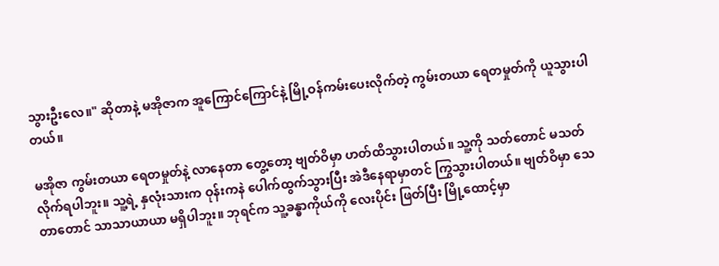သွားဦးလေ။" ဆိုတာနဲ့ မအိုဇာက အူကြောင်ကြောင်နဲ့ မြို့ဝန်ကမ်းပေးလိုက်တဲ့ ကွမ်းတယာ ရေတမှုတ်ကို ယူသွားပါတယ်။

မအိုဇာ ကွမ်းတယာ ရေတမှုတ်နဲ့ လာနေတာ တွေ့တော့ ဗျတ်ဝိမှာ ဟတ်ထိသွားပါတယ်။ သူ့ကို သတ်တောင် မသတ်လိုက်ရပါဘူး။ သူ့ရဲ့ နှလုံးသားက ဝုန်းကနဲ ပေါက်ထွက်သွားပြီး အဲဒီနေရာမှာတင် ကြွသွားပါတယ်။ ဗျတ်ဝိမှာ သေတာတောင် သာသာယာယာ မရှိပါဘူး။ ဘုရင်က သူ့ခန္ဓာကိုယ်ကို လေးပိုင်း ဖြတ်ပြီး မြို့ထောင့်မှာ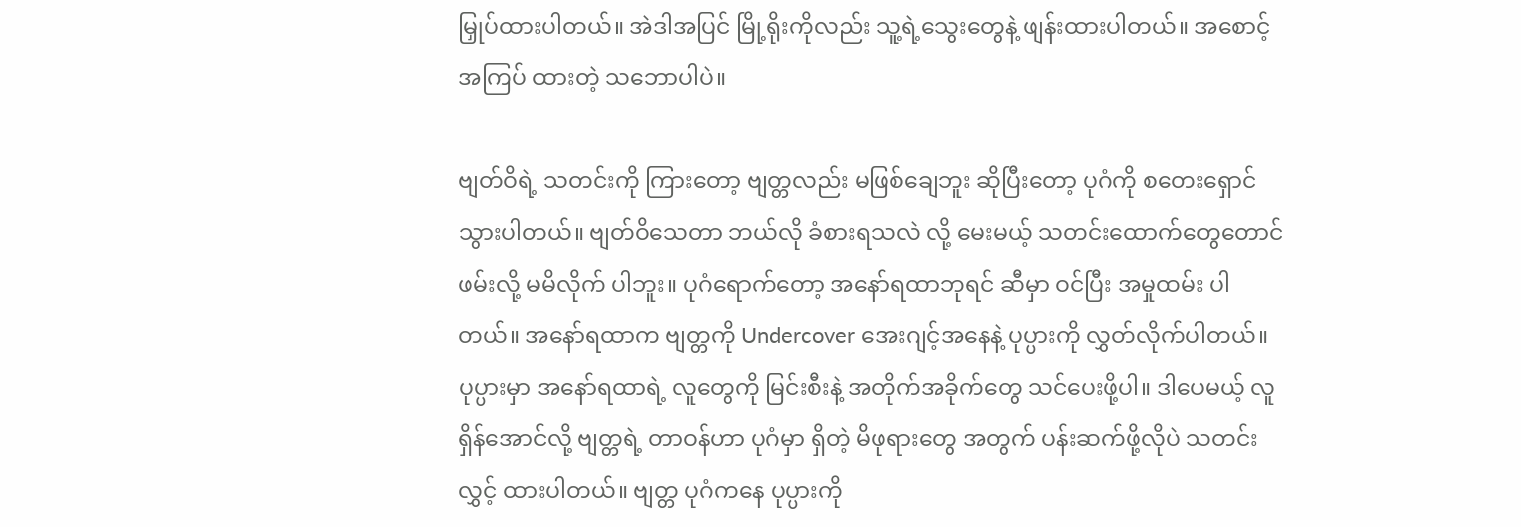မြှုပ်ထားပါတယ်။ အဲဒါအပြင် မြို့ရိုးကိုလည်း သူ့ရဲ့သွေးတွေနဲ့ ဖျန်းထားပါတယ်။ အစောင့်အကြပ် ထားတဲ့ သဘောပါပဲ။

ဗျတ်ဝိရဲ့ သတင်းကို ကြားတော့ ဗျတ္တလည်း မဖြစ်ချေဘူး ဆိုပြီးတော့ ပုဂံကို စတေးရှောင်သွားပါတယ်။ ဗျတ်ဝိသေတာ ဘယ်လို ခံစားရသလဲ လို့ မေးမယ့် သတင်းထောက်တွေတောင် ဖမ်းလို့ မမိလိုက် ပါဘူး။ ပုဂံရောက်တော့ အနော်ရထာဘုရင် ဆီမှာ ဝင်ပြီး အမှုထမ်း ပါတယ်။ အနော်ရထာက ဗျတ္တကို Undercover အေးဂျင့်အနေနဲ့ ပုပ္ပားကို လွှတ်လိုက်ပါတယ်။ ပုပ္ပားမှာ အနော်ရထာရဲ့ လူတွေကို မြင်းစီးနဲ့ အတိုက်အခိုက်တွေ သင်ပေးဖို့ပါ။ ဒါပေမယ့် လူရှိန်အောင်လို့ ဗျတ္တရဲ့ တာဝန်ဟာ ပုဂံမှာ ရှိတဲ့ မိဖုရားတွေ အတွက် ပန်းဆက်ဖို့လိုပဲ သတင်းလွှင့် ထားပါတယ်။ ဗျတ္တ ပုဂံကနေ ပုပ္ပားကို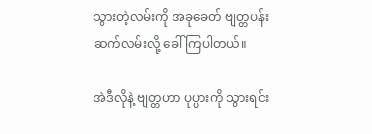သွားတဲ့လမ်းကို အခုခေတ် ဗျတ္တပန်းဆက်လမ်းလို့ ခေါ်ကြပါတယ်။

အဲဒီလိုနဲ့ ဗျတ္တဟာ ပုပ္ပားကို သွားရင်း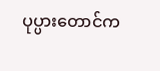ပုပ္ပားတောင်က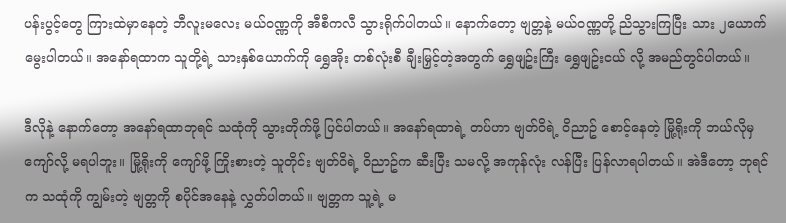ပန်းပွင့်တွေ ကြားထဲမှာနေတဲ့ ဘီလူးမလေး မယ်ဝဏ္ဏကို အီစီကလီ သွားရိုက်ပါတယ်။ နောက်တော့ ဗျတ္တနဲ့ မယ်ဝဏ္ဏတို့ ညိသွားကြပြီး သား ၂ယောက် မွေးပါတယ်။ အနော်ရထာက သူတို့ရဲ့ သားနှစ်ယောက်ကို ရွှေအိုး တစ်လုံးစီ ချီးမြှင့်တဲ့အတွက် ရွှေဖျဥ်းကြီး ရွှေဖျဥ်းငယ် လို့ အမည်တွင်ပါတယ်။

ဒီလိုနဲ့ နောက်တော့ အနော်ရထာဘုရင် သထုံကို သွားတိုက်ဖို့ ပြင်ပါတယ်။ အနော်ရထာရဲ့ တပ်ဟာ ဗျတ်ဝိရဲ့ ဝိညာဥ် စောင့်နေတဲ့ မြို့ရိုးကို ဘယ်လိုမှ ကျော်လို့ မရပါဘူး။ မြို့ရိုးကို ကျော်ဖို့ ကြိုးစားတဲ့ သူတိုင်း ဗျတ်ဝိရဲ့ ဝိညာဥ်က ဆီးပြီး သမလို့ အကုန်လုံး လန်ပြီး ပြန်လာရပါတယ်။ အဲဒီတော့ ဘုရင်က သထုံကို ကျွမ်းတဲ့ ဗျတ္တကို စပိုင်အနေနဲ့ လွှတ်ပါတယ်။ ဗျတ္တက သူ့ရဲ့ မ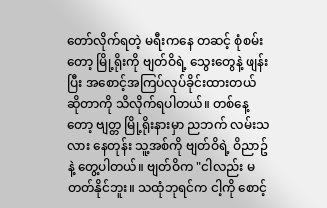တော်လိုက်ရတဲ့ မရီးကနေ တဆင့် စုံစမ်းတော့ မြို့ရိုးကို ဗျတ်ဝိရဲ့ သွေးတွေနဲ့ ဖျန်းပြီး အစောင့်အကြပ်လုပ်ခိုင်းထားတယ် ဆိုတာကို သိလိုက်ရပါတယ်။ တစ်နေ့တော့ ဗျတ္တ မြို့ရိုးနားမှာ ညဘက် လမ်းသလား နေတုန်း သူ့အစ်ကို ဗျတ်ဝိရဲ့ ဝိညာဥ်နဲ့ တွေ့ပါတယ်။ ဗျတ်ဝိက "ငါလည်း မတတ်နိုင်ဘူး။ သထုံဘုရင်က ငါ့ကို စောင့်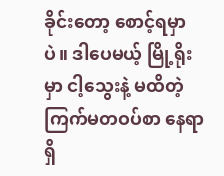ခိုင်းတော့ စောင့်ရမှာပဲ။ ဒါပေမယ့် မြို့ရိုးမှာ ငါ့သွေးနဲ့ မထိတဲ့ ကြက်မတဝပ်စာ နေရာ ရှိ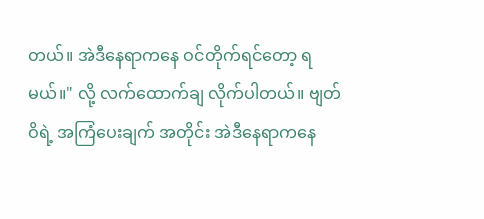တယ်။ အဲဒီနေရာကနေ ဝင်တိုက်ရင်တော့ ရမယ်။" လို့ လက်ထောက်ချ လိုက်ပါတယ်။ ဗျတ်ဝိရဲ့ အကြံပေးချက် အတိုင်း အဲဒီနေရာကနေ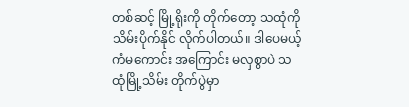တစ်ဆင့် မြို့ရိုးကို တိုက်တော့ သထုံကို သိမ်းပိုက်နိုင် လိုက်ပါတယ်။ ဒါပေမယ့် ကံမကောင်း အကြောင်း မလှစွာပဲ သထုံမြို့သိမ်း တိုက်ပွဲမှာ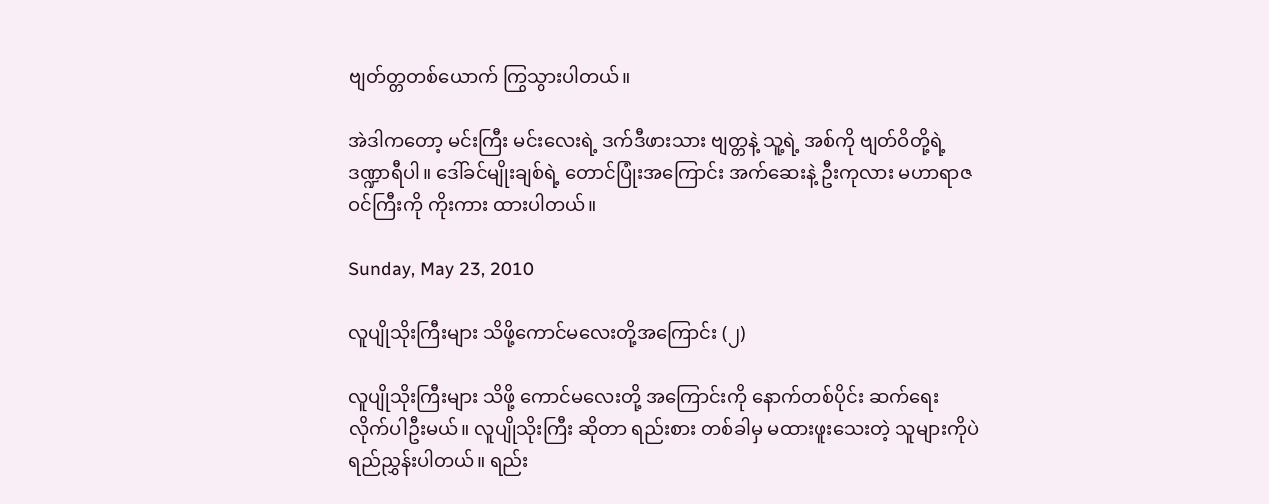ဗျတ်တ္တတစ်ယောက် ကြွသွားပါတယ်။

အဲဒါကတော့ မင်းကြီး မင်းလေးရဲ့ ဒက်ဒီဖားသား ဗျတ္တနဲ့ သူ့ရဲ့ အစ်ကို ဗျတ်ဝိတို့ရဲ့ ဒဏ္ဍာရီပါ။ ဒေါ်ခင်မျိုးချစ်ရဲ့ တောင်ပြုံးအကြောင်း အက်ဆေးနဲ့ ဦးကုလား မဟာရာဇဝင်ကြီးကို ကိုးကား ထားပါတယ်။

Sunday, May 23, 2010

လူပျိုသိုးကြီးများ သိဖို့ကောင်မလေးတို့အကြောင်း (၂)

လူပျိုသိုးကြီးများ သိဖို့ ကောင်မလေးတို့ အကြောင်းကို နောက်တစ်ပိုင်း ဆက်ရေး လိုက်ပါဦးမယ်။ လူပျိုသိုးကြီး ဆိုတာ ရည်းစား တစ်ခါမှ မထားဖူးသေးတဲ့ သူများကိုပဲ ရည်ညွှန်းပါတယ်။ ရည်း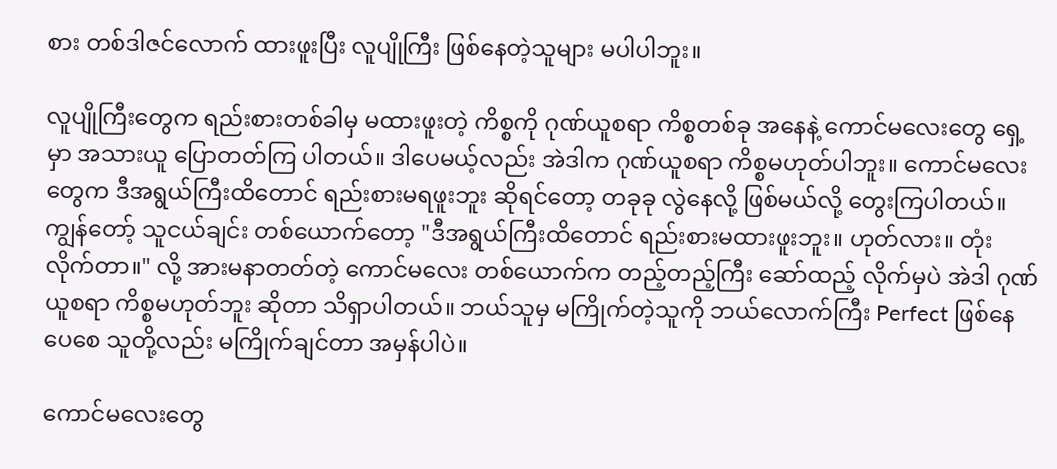စား တစ်ဒါဇင်လောက် ထားဖူးပြီး လူပျိုကြီး ဖြစ်နေတဲ့သူများ မပါပါဘူး။

လူပျိုကြီးတွေက ရည်းစားတစ်ခါမှ မထားဖူးတဲ့ ကိစ္စကို ဂုဏ်ယူစရာ ကိစ္စတစ်ခု အနေနဲ့ ကောင်မလေးတွေ ရှေ့မှာ အသားယူ ပြောတတ်ကြ ပါတယ်။ ဒါပေမယ့်လည်း အဲဒါက ဂုဏ်ယူစရာ ကိစ္စမဟုတ်ပါဘူး။ ကောင်မလေးတွေက ဒီအရွယ်ကြီးထိတောင် ရည်းစားမရဖူးဘူး ဆိုရင်တော့ တခုခု လွဲနေလို့ ဖြစ်မယ်လို့ တွေးကြပါတယ်။ ကျွန်တော့် သူငယ်ချင်း တစ်ယောက်တော့ "ဒီအရွယ်ကြီးထိတောင် ရည်းစားမထားဖူးဘူး။ ဟုတ်လား။ တုံးလိုက်တာ။" လို့ အားမနာတတ်တဲ့ ကောင်မလေး တစ်ယောက်က တည့်တည့်ကြီး ဆော်ထည့် လိုက်မှပဲ အဲဒါ ဂုဏ်ယူစရာ ကိစ္စမဟုတ်ဘူး ဆိုတာ သိရှာပါတယ်။ ဘယ်သူမှ မကြိုက်တဲ့သူကို ဘယ်လောက်ကြီး Perfect ဖြစ်နေပေစေ သူတို့လည်း မကြိုက်ချင်တာ အမှန်ပါပဲ။

ကောင်မလေးတွေ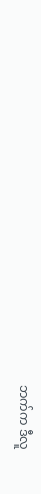ဘက်က ဒီလူ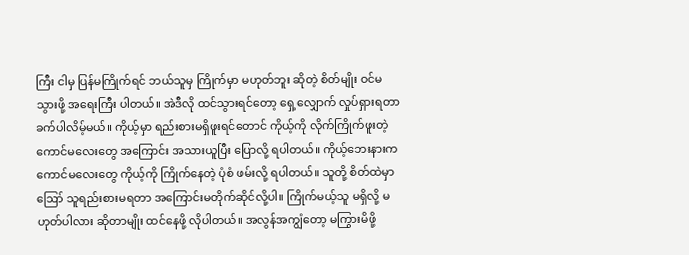ကြီး ငါမှ ပြန်မကြိုက်ရင် ဘယ်သူမှ ကြိုက်မှာ မဟုတ်ဘူး ဆိုတဲ့ စိတ်မျိုး ဝင်မသွားဖို့ အရေးကြီး ပါတယ်။ အဲဒီလို ထင်သွားရင်တော့ ရှေ့လျှောက် လှုပ်ရှားရတာ ခက်ပါလိမ့်မယ်။ ကိုယ့်မှာ ရည်းစားမရှိဖူးရင်တောင် ကိုယ့်ကို လိုက်ကြိုက်ဖူးတဲ့ ကောင်မလေးတွေ အကြောင်း အသားယူပြီး ပြောလို့ ရပါတယ်။ ကိုယ့်ဘေးနားက ကောင်မလေးတွေ ကိုယ့်ကို ကြိုက်နေတဲ့ ပုံစံ ဖမ်းလို့ ရပါတယ်။ သူတို့ စိတ်ထဲမှာ ဪ သူရည်းစားမရတာ အကြောင်းမတိုက်ဆိုင်လို့ပါ။ ကြိုက်မယ့်သူ မရှိလို့ မဟုတ်ပါလား ဆိုတာမျိုး ထင်နေဖို့ လိုပါတယ်။ အလွန်အကျွံတော့ မကြွားမိဖို့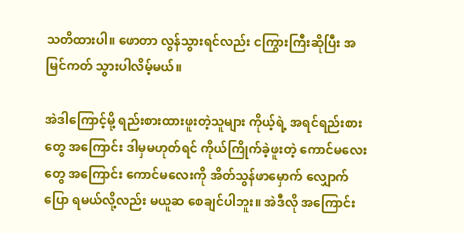သတိထားပါ။ ဖောတာ လွန်သွားရင်လည်း ငကြွားကြီးဆိုပြီး အမြင်ကတ် သွားပါလိမ့်မယ်။

အဲဒါကြောင့်မို့ ရည်းစားထားဖူးတဲ့သူများ ကိုယ့်ရဲ့ အရင်ရည်းစားတွေ အကြောင်း ဒါမှမဟုတ်ရင် ကိုယ်ကြိုက်ခဲ့ဖူးတဲ့ ကောင်မလေးတွေ အကြောင်း ကောင်မလေးကို အိတ်သွန်ဖာမှောက် လျှောက်ပြော ရမယ်လို့လည်း မယူဆ စေချင်ပါဘူး။ အဲဒီလို အကြောင်း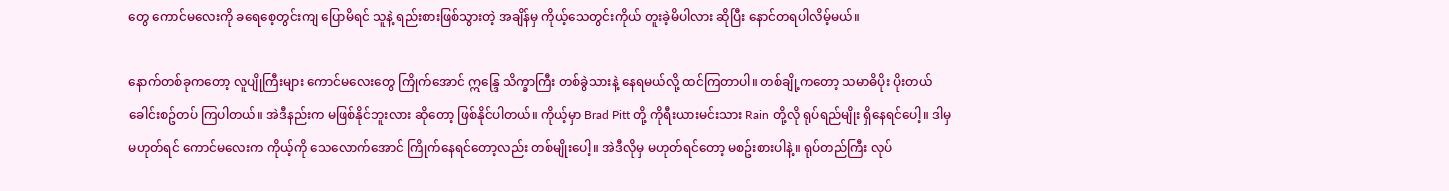တွေ ကောင်မလေးကို ခရေစေ့တွင်းကျ ပြောမိရင် သူနဲ့ ရည်းစားဖြစ်သွားတဲ့ အချိန်မှ ကိုယ့်သေတွင်းကိုယ် တူးခဲ့မိပါလား ဆိုပြီး နောင်တရပါလိမ့်မယ်။

နောက်တစ်ခုကတော့ လူပျိုကြီးများ ကောင်မလေးတွေ ကြိုက်အောင် ဣန္ဒြေ သိက္ခာကြီး တစ်ခွဲသားနဲ့ နေရမယ်လို့ ထင်ကြတာပါ။ တစ်ချို့ကတော့ သမာဓိပိုး ပိုးတယ် ခေါင်းစဥ်တပ် ကြပါတယ်။ အဲဒီနည်းက မဖြစ်နိုင်ဘူးလား ဆိုတော့ ဖြစ်နိုင်ပါတယ်။ ကိုယ့်မှာ Brad Pitt တို့ ကိုရီးယားမင်းသား Rain တို့လို ရုပ်ရည်မျိုး ရှိနေရင်ပေါ့။ ဒါမှ မဟုတ်ရင် ကောင်မလေးက ကိုယ့်ကို သေလောက်အောင် ကြိုက်နေရင်တော့လည်း တစ်မျိုးပေါ့။ အဲဒီလိုမှ မဟုတ်ရင်တော့ မစဥ်းစားပါနဲ့။ ရုပ်တည်ကြီး လုပ်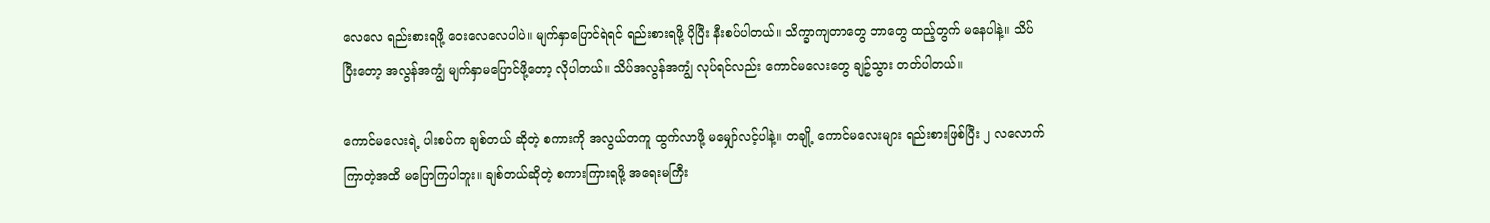လေလေ ရည်းစားရဖို့ ဝေးလေလေပါပဲ။ မျက်နှာပြောင်ရဲရင် ရည်းစားရဖို့ ပိုပြီး နီးစပ်ပါတယ်။ သိက္ခာကျတာတွေ ဘာတွေ ထည့်တွက် မနေပါနဲ့။ သိပ်ပြီးတော့ အလွန်အကျွံ မျက်နှာမပြောင်ဖို့တော့ လိုပါတယ်။ သိပ်အလွန်အကျွံ လုပ်ရင်လည်း ကောင်မလေးတွေ ချဥ်သွား တတ်ပါတယ်။

ကောင်မလေးရဲ့ ပါးစပ်က ချစ်တယ် ဆိုတဲ့ စကားကို အလွယ်တကူ ထွက်လာဖို့ မမျှော်လင့်ပါနဲ့။ တချို့ ကောင်မလေးများ ရည်းစားဖြစ်ပြီး ၂ လလောက် ကြာတဲ့အထိ မပြောကြပါဘူး။ ချစ်တယ်ဆိုတဲ့ စကားကြားရဖို့ အရေးမကြီး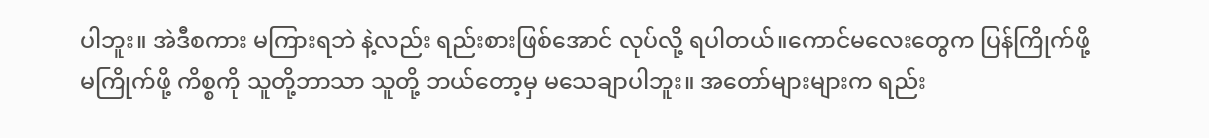ပါဘူး။ အဲဒီစကား မကြားရဘဲ နဲ့လည်း ရည်းစားဖြစ်အောင် လုပ်လို့ ရပါတယ်။ကောင်မလေးတွေက ပြန်ကြိုက်ဖို့ မကြိုက်ဖို့ ကိစ္စကို သူတို့ဘာသာ သူတို့ ဘယ်တော့မှ မသေချာပါဘူး။ အတော်များများက ရည်း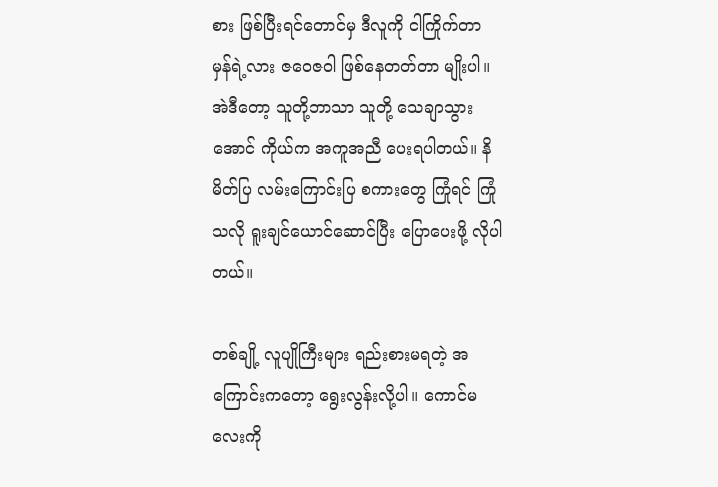စား ဖြစ်ပြီးရင်တောင်မှ ဒီလူကို ငါကြိုက်တာ မှန်ရဲ့လား ဇဝေဇဝါ ဖြစ်နေတတ်တာ မျိုးပါ။ အဲဒီတော့ သူတို့ဘာသာ သူတို့ သေချာသွားအောင် ကိုယ်က အကူအညီ ပေးရပါတယ်။ နိမိတ်ပြ လမ်းကြောင်းပြ စကားတွေ ကြုံရင် ကြုံသလို ရူးချင်ယောင်ဆောင်ပြီး ပြောပေးဖို့ လိုပါတယ်။

တစ်ချို့ လူပျိုကြီးများ ရည်းစားမရတဲ့ အကြောင်းကတော့ ရွေးလွန်းလို့ပါ။ ကောင်မလေးကို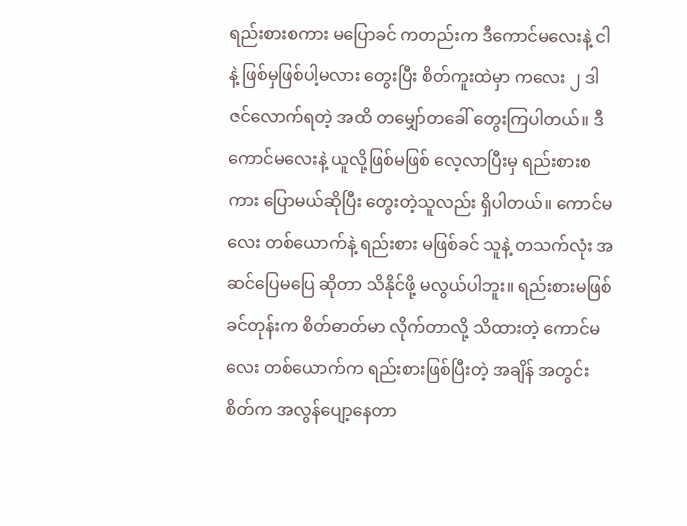ရည်းစားစကား မပြောခင် ကတည်းက ဒီကောင်မလေးနဲ့ ငါနဲ့ ဖြစ်မှဖြစ်ပါ့မလား တွေးပြီး စိတ်ကူးထဲမှာ ကလေး ၂ ဒါဇင်လောက်ရတဲ့ အထိ တမျှော်တခေါ် တွေးကြပါတယ်။ ဒီကောင်မလေးနဲ့ ယူလို့ဖြစ်မဖြစ် လေ့လာပြီးမှ ရည်းစားစကား ပြောမယ်ဆိုပြီး တွေးတဲ့သူလည်း ရှိပါတယ်။ ကောင်မလေး တစ်ယောက်နဲ့ ရည်းစား မဖြစ်ခင် သူနဲ့ တသက်လုံး အဆင်ပြေမပြေ ဆိုတာ သိနိုင်ဖို့ မလွယ်ပါဘူး။ ရည်းစားမဖြစ်ခင်တုန်းက စိတ်ဓာတ်မာ လိုက်တာလို့ သိထားတဲ့ ကောင်မလေး တစ်ယောက်က ရည်းစားဖြစ်ပြီးတဲ့ အချိန် အတွင်းစိတ်က အလွန်ပျော့နေတာ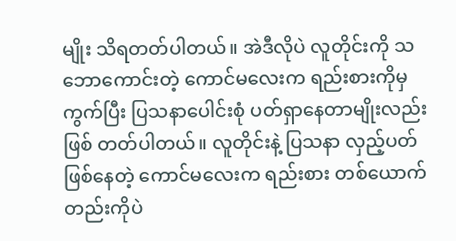မျိုး သိရတတ်ပါတယ်။ အဲဒီလိုပဲ လူတိုင်းကို သဘောကောင်းတဲ့ ကောင်မလေးက ရည်းစားကိုမှ ကွက်ပြီး ပြသနာပေါင်းစုံ ပတ်ရှာနေတာမျိုးလည်း ဖြစ် တတ်ပါတယ်။ လူတိုင်းနဲ့ ပြသနာ လှည့်ပတ်ဖြစ်နေတဲ့ ကောင်မလေးက ရည်းစား တစ်ယောက်တည်းကိုပဲ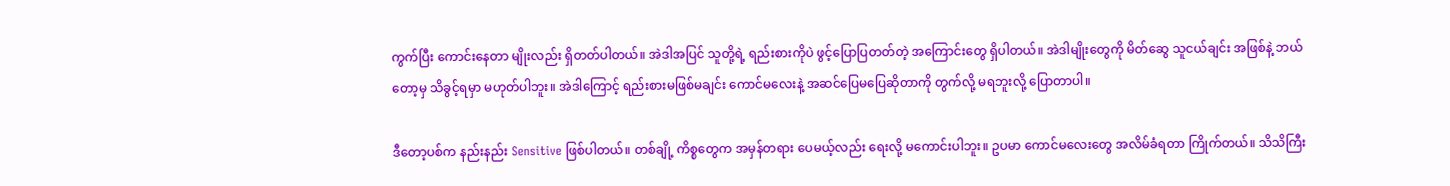ကွက်ပြီး ကောင်းနေတာ မျိုးလည်း ရှိတတ်ပါတယ်။ အဲဒါအပြင် သူတို့ရဲ့ ရည်းစားကိုပဲ ဖွင့်ပြောပြတတ်တဲ့ အကြောင်းတွေ ရှိပါတယ်။ အဲဒါမျိုးတွေကို မိတ်ဆွေ သူငယ်ချင်း အဖြစ်နဲ့ ဘယ်တော့မှ သိခွင့်ရမှာ မဟုတ်ပါဘူး။ အဲဒါကြောင့် ရည်းစားမဖြစ်မချင်း ကောင်မလေးနဲ့ အဆင်ပြေမပြေဆိုတာကို တွက်လို့ မရဘူးလို့ ပြောတာပါ။

ဒီတော့ပစ်က နည်းနည်း Sensitive ဖြစ်ပါတယ်။ တစ်ချို့ ကိစ္စတွေက အမှန်တရား ပေမယ့်လည်း ရေးလို့ မကောင်းပါဘူး။ ဥပမာ ကောင်မလေးတွေ အလိမ်ခံရတာ ကြိုက်တယ်။ သိသိကြီး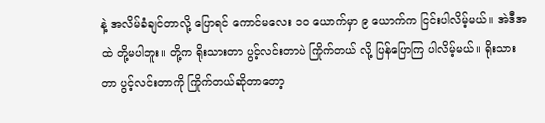နဲ့ အလိမ်ခံချင်တာလို့ ပြောရင် ကောင်မလေး ၁၀ ယောက်မှာ ၉ ယောက်က ငြင်းပါလိမ့်မယ်။ အဲဒီအထဲ တို့မပါဘူး။ တို့က ရိုးသားတာ ပွင့်လင်းတာပဲ ကြိုက်တယ် လို့ ပြန်ပြောကြ ပါလိမ့်မယ်။ ရိုးသားတာ ပွင့်လင်းတာကို ကြိုက်တယ်ဆိုတာတော့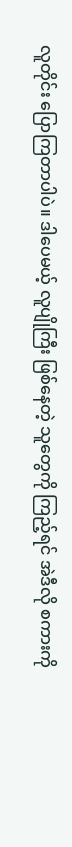လူတိုင်း ပြောကြတာပါပဲ။ ဒါပေမယ့် လူပျိုကြီး ဖြစ်နေတဲ့ သူတွေကို ကြည့်ရင် အဲဒီလို စကားကို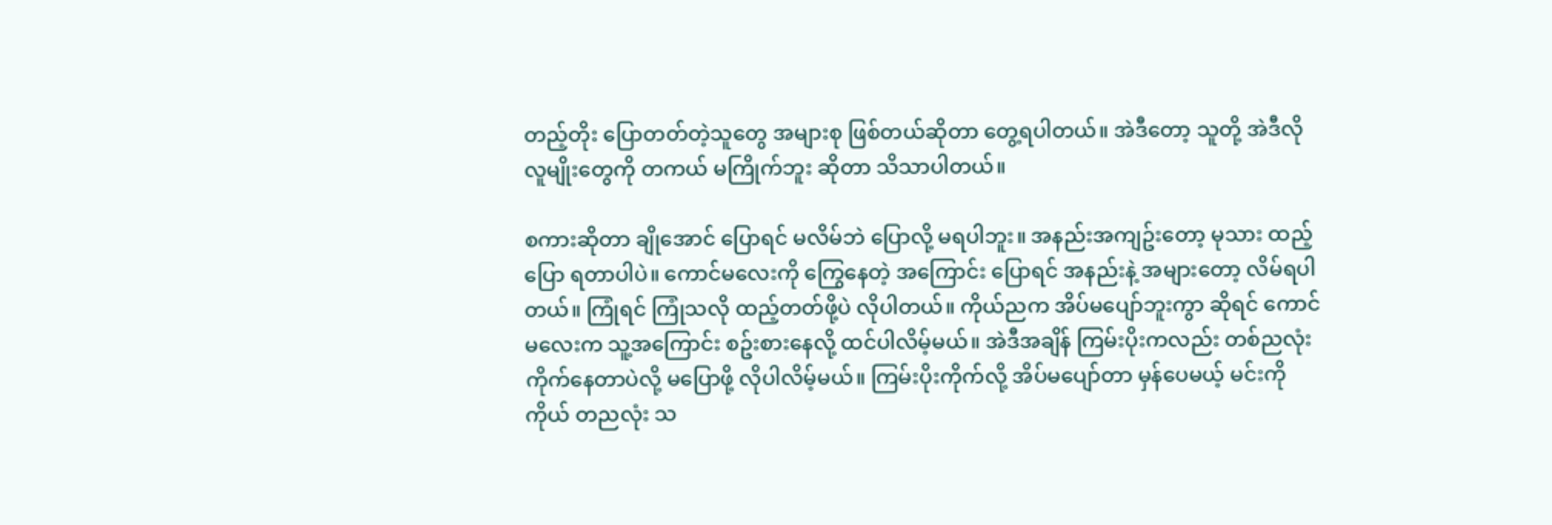တည့်တိုး ပြောတတ်တဲ့သူတွေ အများစု ဖြစ်တယ်ဆိုတာ တွေ့ရပါတယ်။ အဲဒီတော့ သူတို့ အဲဒီလို လူမျိုးတွေကို တကယ် မကြိုက်ဘူး ဆိုတာ သိသာပါတယ်။

စကားဆိုတာ ချိုအောင် ပြောရင် မလိမ်ဘဲ ပြောလို့ မရပါဘူး။ အနည်းအကျဥ်းတော့ မုသား ထည့်ပြော ရတာပါပဲ။ ကောင်မလေးကို ကြွေနေတဲ့ အကြောင်း ပြောရင် အနည်းနဲ့ အများတော့ လိမ်ရပါတယ်။ ကြုံရင် ကြုံသလို ထည့်တတ်ဖို့ပဲ လိုပါတယ်။ ကိုယ်ညက အိပ်မပျော်ဘူးကွာ ဆိုရင် ကောင်မလေးက သူ့အကြောင်း စဥ်းစားနေလို့ ထင်ပါလိမ့်မယ်။ အဲဒီအချိန် ကြမ်းပိုးကလည်း တစ်ညလုံးကိုက်နေတာပဲလို့ မပြောဖို့ လိုပါလိမ့်မယ်။ ကြမ်းပိုးကိုက်လို့ အိပ်မပျော်တာ မှန်ပေမယ့် မင်းကိုကိုယ် တညလုံး သ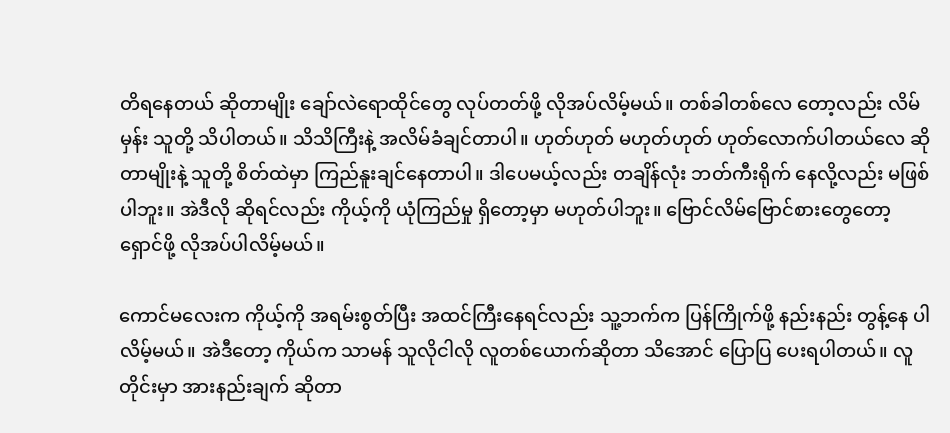တိရနေတယ် ဆိုတာမျိုး ချော်လဲရောထိုင်တွေ လုပ်တတ်ဖို့ လိုအပ်လိမ့်မယ်။ တစ်ခါတစ်လေ တော့လည်း လိမ်မှန်း သူတို့ သိပါတယ်။ သိသိကြီးနဲ့ အလိမ်ခံချင်တာပါ။ ဟုတ်ဟုတ် မဟုတ်ဟုတ် ဟုတ်လောက်ပါတယ်လေ ဆိုတာမျိုးနဲ့ သူတို့ စိတ်ထဲမှာ ကြည်နူးချင်နေတာပါ။ ဒါပေမယ့်လည်း တချိန်လုံး ဘတ်ကီးရိုက် နေလို့လည်း မဖြစ်ပါဘူး။ အဲဒီလို ဆိုရင်လည်း ကိုယ့်ကို ယုံကြည်မှု ရှိတော့မှာ မဟုတ်ပါဘူး။ ဗြောင်လိမ်ဗြောင်စားတွေတော့ ရှောင်ဖို့ လိုအပ်ပါလိမ့်မယ်။

ကောင်မလေးက ကိုယ့်ကို အရမ်းစွတ်ပြီး အထင်ကြီးနေရင်လည်း သူ့ဘက်က ပြန်ကြိုက်ဖို့ နည်းနည်း တွန့်နေ ပါလိမ့်မယ်။ အဲဒီတော့ ကိုယ်က သာမန် သူလိုငါလို လူတစ်ယောက်ဆိုတာ သိအောင် ပြောပြ ပေးရပါတယ်။ လူတိုင်းမှာ အားနည်းချက် ဆိုတာ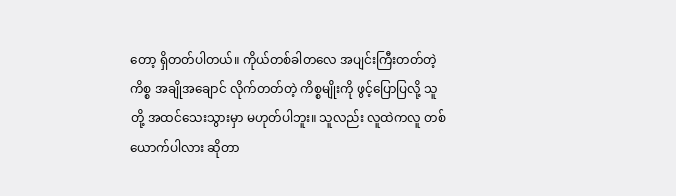တော့ ရှိတတ်ပါတယ်။ ကိုယ်တစ်ခါတလေ အပျင်းကြီးတတ်တဲ့ ကိစ္စ အချိုအချောင် လိုက်တတ်တဲ့ ကိစ္စမျိုးကို ဖွင့်ပြောပြလို့ သူတို့ အထင်သေးသွားမှာ မဟုတ်ပါဘူး။ သူလည်း လူထဲကလူ တစ်ယောက်ပါလား ဆိုတာ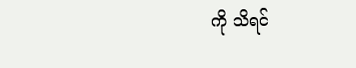ကို သိရင်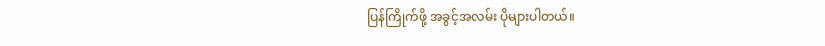ပြန်ကြိုက်ဖို့ အခွင့်အလမ်း ပိုများပါတယ်။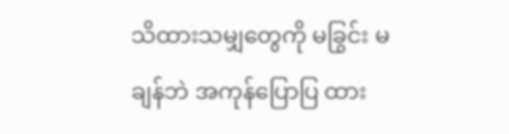သိထားသမျှတွေကို မခြွင်း မချန်ဘဲ အကုန်ပြောပြ ထား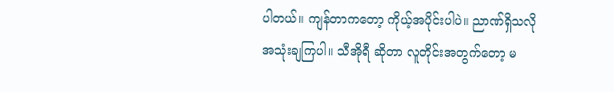ပါတယ်။ ကျန်တာကတော့ ကိုယ့်အပိုင်းပါပဲ။ ညာဏ်ရှိသလို အသုံးချကြပါ။ သီအိုရီ ဆိုတာ လူတိုင်းအတွက်တော့ မ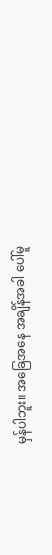မှန်ပါဘူး။ အခြေအနေ အချိန်အခါ ပေါ်မူ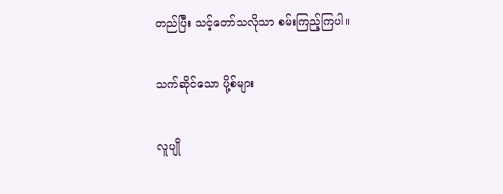တည်ပြီး သင့်တော်သလိုသာ စမ်းကြည့်ကြပါ။

သက်ဆိုင်သော ပို့စ်များ

လူပျို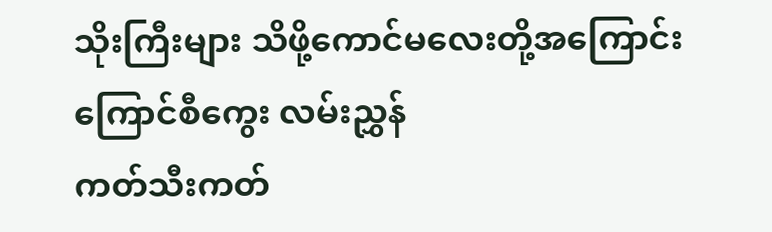သိုးကြီးများ သိဖို့ကောင်မလေးတို့အကြောင်း
ကြောင်စီကွေး လမ်းညွှန်
ကတ်သီးကတ်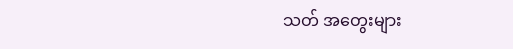သတ် အတွေးများ